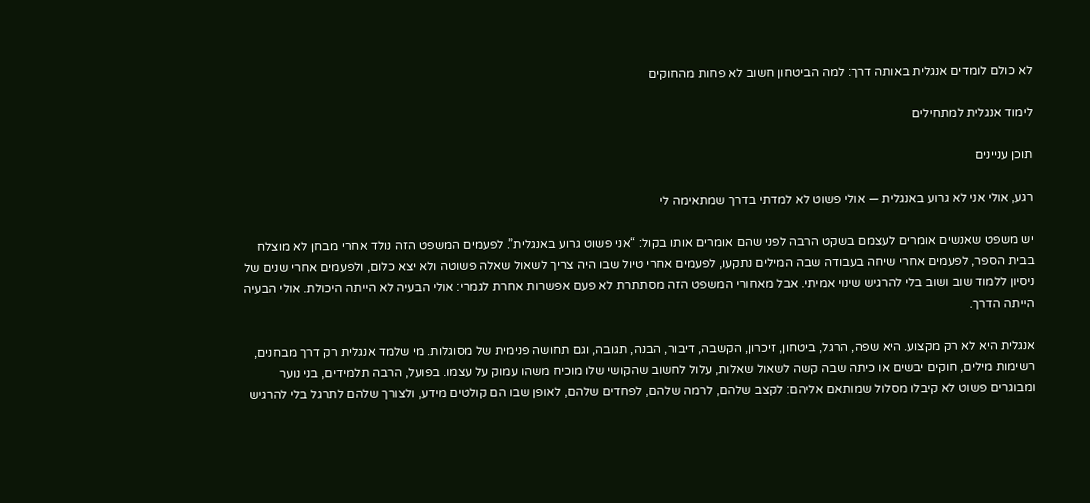לא כולם לומדים אנגלית באותה דרך: למה הביטחון חשוב לא פחות מהחוקים

לימוד אנגלית למתחילים

תוכן עניינים

רגע, אולי אני לא גרוע באנגלית — אולי פשוט לא למדתי בדרך שמתאימה לי

יש משפט שאנשים אומרים לעצמם בשקט הרבה לפני שהם אומרים אותו בקול: “אני פשוט גרוע באנגלית”. לפעמים המשפט הזה נולד אחרי מבחן לא מוצלח בבית הספר, לפעמים אחרי שיחה בעבודה שבה המילים נתקעו, לפעמים אחרי טיול שבו היה צריך לשאול שאלה פשוטה ולא יצא כלום, ולפעמים אחרי שנים של ניסיון ללמוד שוב ושוב בלי להרגיש שינוי אמיתי. אבל מאחורי המשפט הזה מסתתרת לא פעם אפשרות אחרת לגמרי: אולי הבעיה לא הייתה היכולת. אולי הבעיה הייתה הדרך.

אנגלית היא לא רק מקצוע. היא שפה, הרגל, ביטחון, זיכרון, הקשבה, דיבור, הבנה, תגובה, וגם תחושה פנימית של מסוגלות. מי שלמד אנגלית רק דרך מבחנים, רשימות מילים, חוקים יבשים או כיתה שבה קשה לשאול שאלות, עלול לחשוב שהקושי שלו מוכיח משהו עמוק על עצמו. בפועל, הרבה תלמידים, בני נוער ומבוגרים פשוט לא קיבלו מסלול שמותאם אליהם: לקצב שלהם, לרמה שלהם, לפחדים שלהם, לאופן שבו הם קולטים מידע, ולצורך שלהם לתרגל בלי להרגיש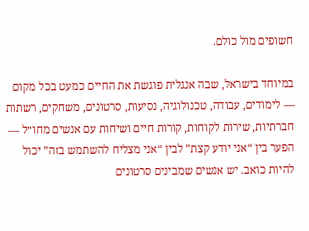חשופים מול כולם.

במיוחד בישראל, שבה אנגלית פוגשת את החיים כמעט בכל מקום — לימודים, עבודה, טכנולוגיה, נסיעות, סרטונים, משחקים, רשתות חברתיות, שירות לקוחות, קורות חיים ושיחות עם אנשים מחו״ל — הפער בין “אני יודע קצת” לבין “אני מצליח להשתמש בזה” יכול להיות כואב. יש אנשים שמבינים סרטונים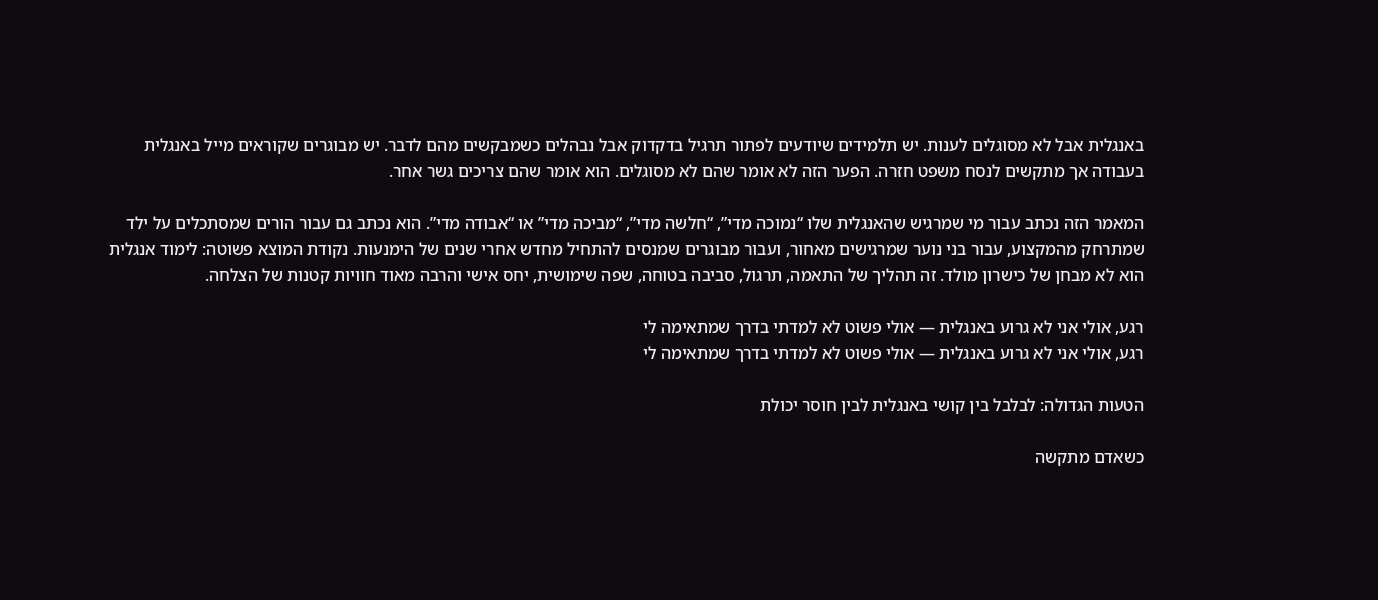באנגלית אבל לא מסוגלים לענות. יש תלמידים שיודעים לפתור תרגיל בדקדוק אבל נבהלים כשמבקשים מהם לדבר. יש מבוגרים שקוראים מייל באנגלית בעבודה אך מתקשים לנסח משפט חזרה. הפער הזה לא אומר שהם לא מסוגלים. הוא אומר שהם צריכים גשר אחר.

המאמר הזה נכתב עבור מי שמרגיש שהאנגלית שלו “נמוכה מדי”, “חלשה מדי”, “מביכה מדי” או “אבודה מדי”. הוא נכתב גם עבור הורים שמסתכלים על ילד שמתרחק מהמקצוע, עבור בני נוער שמרגישים מאחור, ועבור מבוגרים שמנסים להתחיל מחדש אחרי שנים של הימנעות. נקודת המוצא פשוטה: לימוד אנגלית הוא לא מבחן של כישרון מולד. זה תהליך של התאמה, תרגול, סביבה בטוחה, שפה שימושית, יחס אישי והרבה מאוד חוויות קטנות של הצלחה.

רגע, אולי אני לא גרוע באנגלית — אולי פשוט לא למדתי בדרך שמתאימה לי
רגע, אולי אני לא גרוע באנגלית — אולי פשוט לא למדתי בדרך שמתאימה לי

הטעות הגדולה: לבלבל בין קושי באנגלית לבין חוסר יכולת

כשאדם מתקשה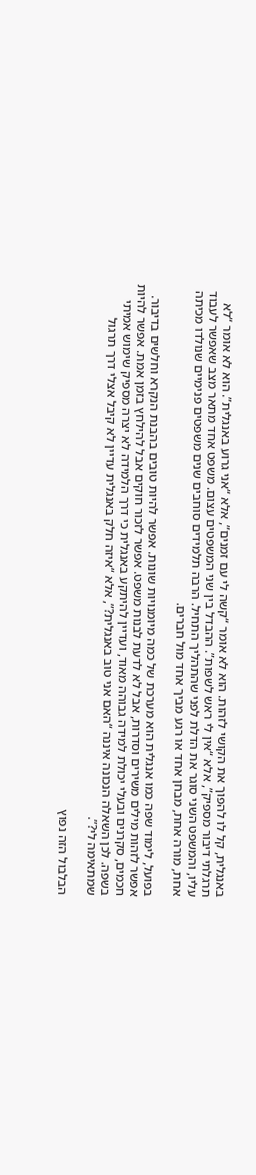באנגלית, קל לו להפוך את הקושי לזהות. הוא לא אומר “קשה לי עם זמנים”, אלא “אני גרוע באנגלית”. הוא לא אומר “לא תרגלתי דיבור מספיק”, אלא “אין לי ראש לשפות”. ההבדל בין שני המשפטים עצום. משפט אחד מתאר מצב שאפשר לעבוד עליו, והמשפט השני סוגר את הדלת לפני שהתהליך התחיל. הרבה תלמידים סוחבים שנים משפטים פנימיים שנולדו מכיתה אחת, מורה אחת, מבחן אחד או רגע מביך אחד מול חברים.

בפועל, לימוד שפה כמו אנגלית הוא מערכת של כמה מיומנויות שונות. אפשר להיות טובים בהבנת הנקרא וחלשים בדיבור. אפשר לזהות מילים משירים וסדרות, אבל לא לדעת לבנות משפט. אפשר לזכור חוקים אבל להילחץ בזמן אמת. אפשר להיות חכמים, סקרנים ובעלי יכולת למידה גבוהה מאוד, ועדיין להיתקע באנגלית כי דרך הלמידה לא יצרה מספיק שימוש אמיתי בשפה. לכן השאלה הנכונה איננה “האם אני טוב באנגלית?”, אלא “איזה חלק באנגלית עדיין לא קיבל אצלי דרך תרגול שמתאימה לי?”.

הבלבול הזה נפוץ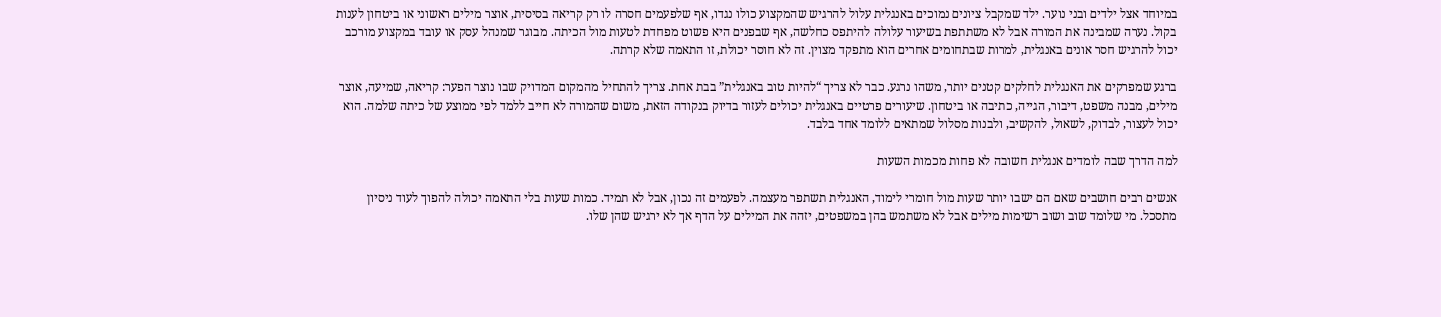במיוחד אצל ילדים ובני נוער. ילד שמקבל ציונים נמוכים באנגלית עלול להרגיש שהמקצוע כולו נגדו, אף שלפעמים חסרה לו רק קריאה בסיסית, אוצר מילים ראשוני או ביטחון לענות בקול. נערה שמבינה את המורה אבל לא משתתפת בשיעור עלולה להיתפס כחלשה, אף שבפנים היא פשוט מפחדת לטעות מול הכיתה. מבוגר שמנהל עסק או עובד במקצוע מורכב יכול להרגיש חסר אונים באנגלית, למרות שבתחומים אחרים הוא מתפקד מצוין. זה לא חוסר יכולת, זו התאמה שלא קרתה.

ברגע שמפרקים את האנגלית לחלקים קטנים יותר, משהו נרגע. כבר לא צריך “להיות טוב באנגלית” בבת אחת. צריך להתחיל מהמקום המדויק שבו נוצר הפער: קריאה, שמיעה, אוצר מילים, מבנה משפט, דיבור, הגייה, כתיבה או ביטחון. שיעורים פרטיים באנגלית יכולים לעזור בדיוק בנקודה הזאת, משום שהמורה לא חייב ללמד לפי ממוצע של כיתה שלמה. הוא יכול לעצור, לבדוק, לשאול, להקשיב, ולבנות מסלול שמתאים ללומד אחד בלבד.

למה הדרך שבה לומדים אנגלית חשובה לא פחות מכמות השעות

אנשים רבים חושבים שאם הם ישבו יותר שעות מול חומרי לימוד, האנגלית תשתפר מעצמה. לפעמים זה נכון, אבל לא תמיד. כמות שעות בלי התאמה יכולה להפוך לעוד ניסיון מתסכל. מי שלומד שוב ושוב רשימות מילים אבל לא משתמש בהן במשפטים, יזהה את המילים על הדף אך לא ירגיש שהן שלו.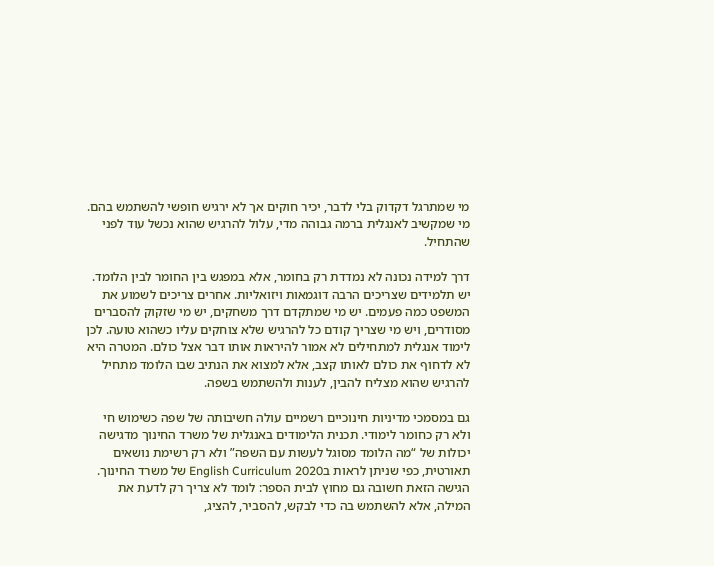מי שמתרגל דקדוק בלי לדבר, יכיר חוקים אך לא ירגיש חופשי להשתמש בהם. מי שמקשיב לאנגלית ברמה גבוהה מדי, עלול להרגיש שהוא נכשל עוד לפני שהתחיל.

דרך למידה נכונה לא נמדדת רק בחומר, אלא במפגש בין החומר לבין הלומד. יש תלמידים שצריכים הרבה דוגמאות ויזואליות. אחרים צריכים לשמוע את המשפט כמה פעמים. יש מי שמתקדם דרך משחקים, יש מי שזקוק להסברים מסודרים, ויש מי שצריך קודם כל להרגיש שלא צוחקים עליו כשהוא טועה. לכן לימוד אנגלית למתחילים לא אמור להיראות אותו דבר אצל כולם. המטרה היא לא לדחוף את כולם לאותו קצב, אלא למצוא את הנתיב שבו הלומד מתחיל להרגיש שהוא מצליח להבין, לענות ולהשתמש בשפה.

גם במסמכי מדיניות חינוכיים רשמיים עולה חשיבותה של שפה כשימוש חי ולא רק כחומר לימודי. תכנית הלימודים באנגלית של משרד החינוך מדגישה יכולות של “מה הלומד מסוגל לעשות עם השפה” ולא רק רשימת נושאים תאורטית, כפי שניתן לראות בEnglish Curriculum 2020 של משרד החינוך. הגישה הזאת חשובה גם מחוץ לבית הספר: לומד לא צריך רק לדעת את המילה, אלא להשתמש בה כדי לבקש, להסביר, להציג,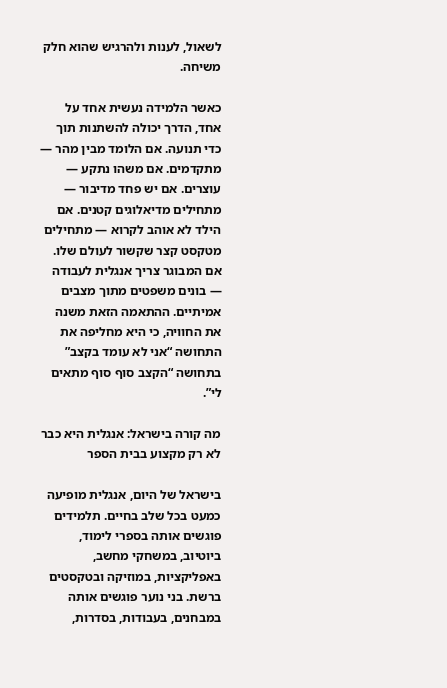לשאול, לענות ולהרגיש שהוא חלק משיחה.

כאשר הלמידה נעשית אחד על אחד, הדרך יכולה להשתנות תוך כדי תנועה. אם הלומד מבין מהר — מתקדמים. אם משהו נתקע — עוצרים. אם יש פחד מדיבור — מתחילים מדיאלוגים קטנים. אם הילד לא אוהב לקרוא — מתחילים מטקסט קצר שקשור לעולם שלו. אם המבוגר צריך אנגלית לעבודה — בונים משפטים מתוך מצבים אמיתיים. ההתאמה הזאת משנה את החוויה, כי היא מחליפה את התחושה “אני לא עומד בקצב” בתחושה “הקצב סוף סוף מתאים לי”.

מה קורה בישראל: אנגלית היא כבר לא רק מקצוע בבית הספר

בישראל של היום, אנגלית מופיעה כמעט בכל שלב בחיים. תלמידים פוגשים אותה בספרי לימוד, ביוטיוב, במשחקי מחשב, באפליקציות, במוזיקה ובטקסטים ברשת. בני נוער פוגשים אותה במבחנים, בעבודות, בסדרות,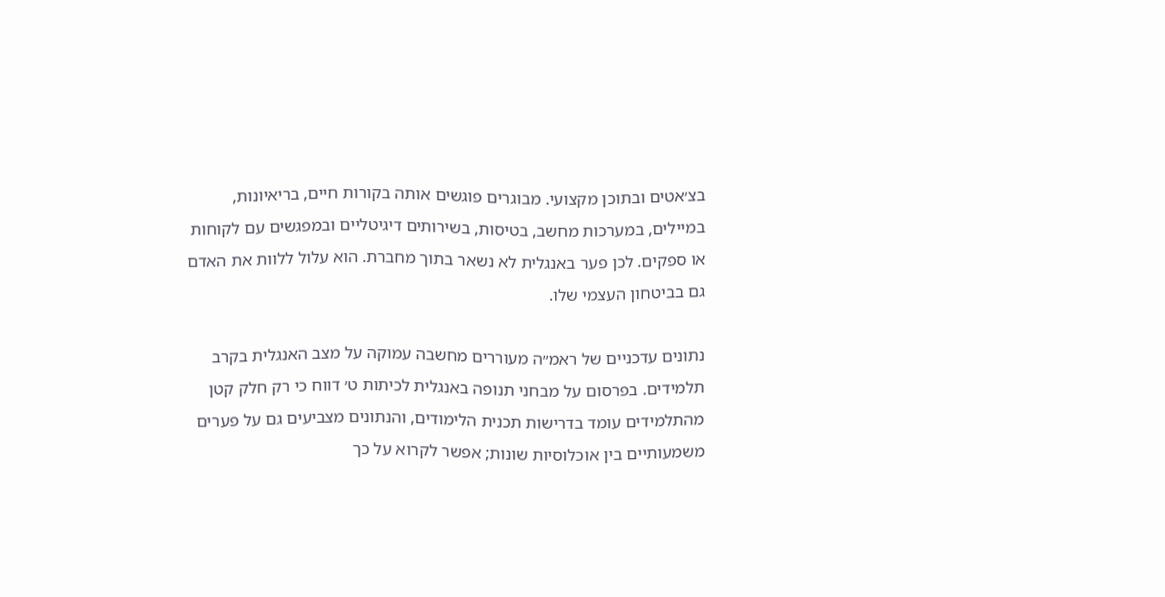בצ׳אטים ובתוכן מקצועי. מבוגרים פוגשים אותה בקורות חיים, בריאיונות, במיילים, במערכות מחשב, בטיסות, בשירותים דיגיטליים ובמפגשים עם לקוחות או ספקים. לכן פער באנגלית לא נשאר בתוך מחברת. הוא עלול ללוות את האדם גם בביטחון העצמי שלו.

נתונים עדכניים של ראמ״ה מעוררים מחשבה עמוקה על מצב האנגלית בקרב תלמידים. בפרסום על מבחני תנופה באנגלית לכיתות ט׳ דווח כי רק חלק קטן מהתלמידים עומד בדרישות תכנית הלימודים, והנתונים מצביעים גם על פערים משמעותיים בין אוכלוסיות שונות; אפשר לקרוא על כך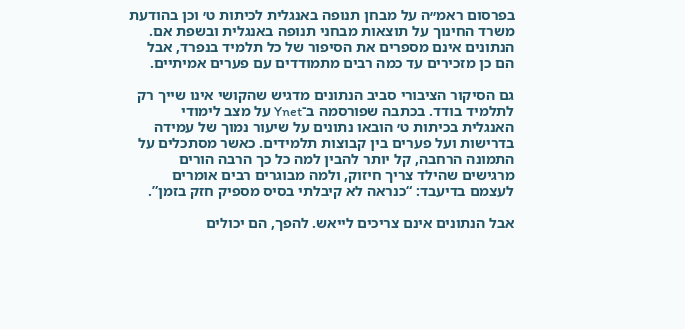בפרסום ראמ״ה על מבחן תנופה באנגלית לכיתות ט׳ וכן בהודעת משרד החינוך על תוצאות מבחני תנופה באנגלית ובשפת אם. הנתונים אינם מספרים את הסיפור של כל תלמיד בנפרד, אבל הם כן מזכירים עד כמה רבים מתמודדים עם פערים אמיתיים.

גם הסיקור הציבורי סביב הנתונים מדגיש שהקושי אינו שייך רק לתלמיד בודד. בכתבה שפורסמה ב־Ynet על מצב לימודי האנגלית בכיתות ט׳ הובאו נתונים על שיעור נמוך של עמידה בדרישות ועל פערים בין קבוצות תלמידים. כאשר מסתכלים על התמונה הרחבה, קל יותר להבין למה כל כך הרבה הורים מרגישים שהילד צריך חיזוק, ולמה מבוגרים רבים אומרים לעצמם בדיעבד: “כנראה לא קיבלתי בסיס מספיק חזק בזמן”.

אבל הנתונים אינם צריכים לייאש. להפך, הם יכולים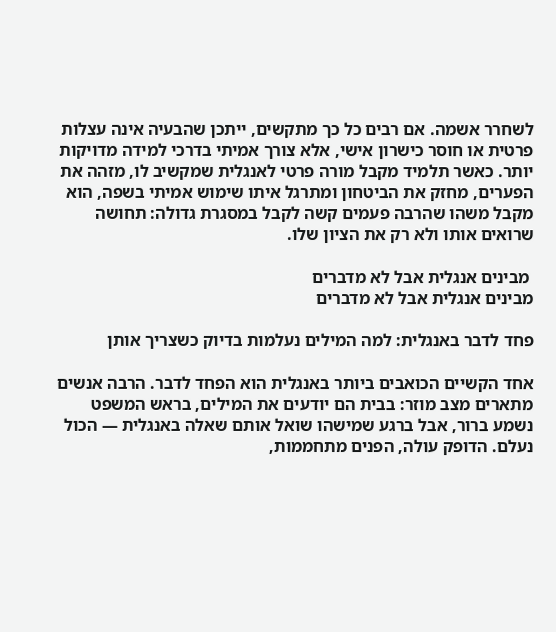לשחרר אשמה. אם רבים כל כך מתקשים, ייתכן שהבעיה אינה עצלות פרטית או חוסר כישרון אישי, אלא צורך אמיתי בדרכי למידה מדויקות יותר. כאשר תלמיד מקבל מורה פרטי לאנגלית שמקשיב לו, מזהה את הפערים, מחזק את הביטחון ומתרגל איתו שימוש אמיתי בשפה, הוא מקבל משהו שהרבה פעמים קשה לקבל במסגרת גדולה: תחושה שרואים אותו ולא רק את הציון שלו.

 מבינים אנגלית אבל לא מדברים
מבינים אנגלית אבל לא מדברים

פחד לדבר באנגלית: למה המילים נעלמות בדיוק כשצריך אותן

אחד הקשיים הכואבים ביותר באנגלית הוא הפחד לדבר. הרבה אנשים מתארים מצב מוזר: בבית הם יודעים את המילים, בראש המשפט נשמע ברור, אבל ברגע שמישהו שואל אותם שאלה באנגלית — הכול נעלם. הדופק עולה, הפנים מתחממות,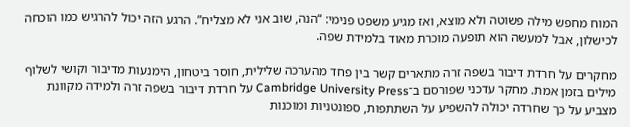המוח מחפש מילה פשוטה ולא מוצא, ואז מגיע משפט פנימי: “הנה, שוב אני לא מצליח”. הרגע הזה יכול להרגיש כמו הוכחה לכישלון, אבל למעשה הוא תופעה מוכרת מאוד בלמידת שפה.

מחקרים על חרדת דיבור בשפה זרה מתארים קשר בין פחד מהערכה שלילית, חוסר ביטחון, הימנעות מדיבור וקושי לשלוף מילים בזמן אמת. מחקר עדכני שפורסם ב־Cambridge University Press על חרדת דיבור בשפה זרה ולמידה מקוונת מצביע על כך שחרדה יכולה להשפיע על השתתפות, ספונטניות ומוכנות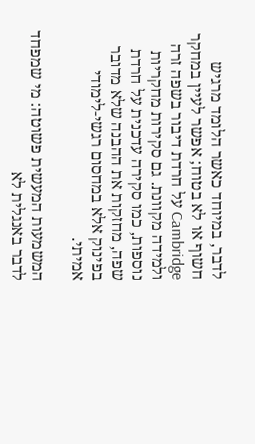לדבר, במיוחד כאשר הלומד מרגיש חשוף או לא בטוח; אפשר לעיין במחקר Cambridge על חרדת דיבור בשפה זרה ולמידה מקוונת. גם סקירות מחקריות נוספות, כמו סקירה עדכנית על חרדת שפה, מחזקות את ההבנה שלא מדובר בפינוק אלא במחסום רגשי-לימודי אמיתי.

המשמעות המעשית פשוטה: מי שמפחד לדבר באנגלית לא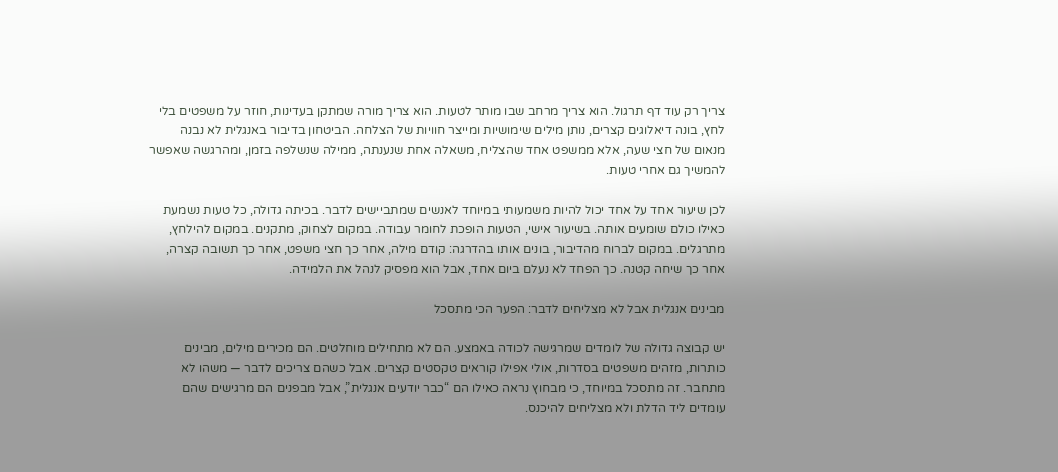צריך רק עוד דף תרגול. הוא צריך מרחב שבו מותר לטעות. הוא צריך מורה שמתקן בעדינות, חוזר על משפטים בלי לחץ, בונה דיאלוגים קצרים, נותן מילים שימושיות ומייצר חוויות של הצלחה. הביטחון בדיבור באנגלית לא נבנה מנאום של חצי שעה, אלא ממשפט אחד שהצליח, משאלה אחת שנענתה, ממילה שנשלפה בזמן, ומהרגשה שאפשר להמשיך גם אחרי טעות.

לכן שיעור אחד על אחד יכול להיות משמעותי במיוחד לאנשים שמתביישים לדבר. בכיתה גדולה, כל טעות נשמעת כאילו כולם שומעים אותה. בשיעור אישי, הטעות הופכת לחומר עבודה. במקום לצחוק, מתקנים. במקום להילחץ, מתרגלים. במקום לברוח מהדיבור, בונים אותו בהדרגה: קודם מילה, אחר כך חצי משפט, אחר כך תשובה קצרה, אחר כך שיחה קטנה. כך הפחד לא נעלם ביום אחד, אבל הוא מפסיק לנהל את הלמידה.

מבינים אנגלית אבל לא מצליחים לדבר: הפער הכי מתסכל

יש קבוצה גדולה של לומדים שמרגישה לכודה באמצע. הם לא מתחילים מוחלטים. הם מכירים מילים, מבינים כותרות, מזהים משפטים בסדרות, אולי אפילו קוראים טקסטים קצרים. אבל כשהם צריכים לדבר — משהו לא מתחבר. זה מתסכל במיוחד, כי מבחוץ נראה כאילו הם “כבר יודעים אנגלית”, אבל מבפנים הם מרגישים שהם עומדים ליד הדלת ולא מצליחים להיכנס.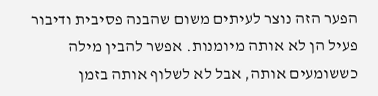הפער הזה נוצר לעיתים משום שהבנה פסיבית ודיבור פעיל הן לא אותה מיומנות. אפשר להבין מילה כששומעים אותה, אבל לא לשלוף אותה בזמן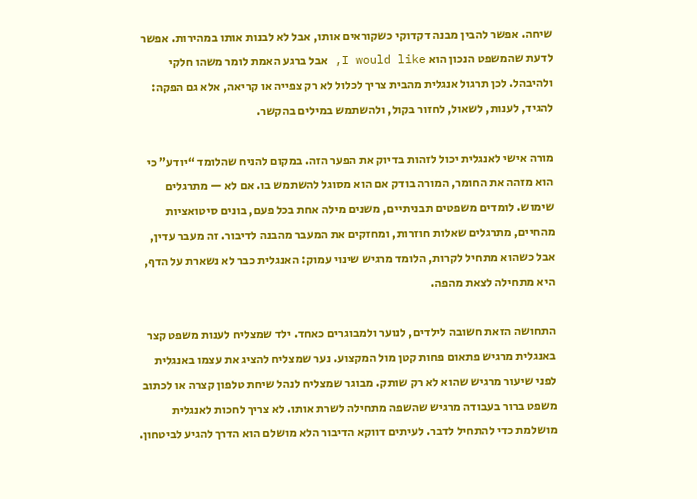שיחה. אפשר להבין מבנה דקדוקי כשקוראים אותו, אבל לא לבנות אותו במהירות. אפשר לדעת שהמשפט הנכון הוא I would like, אבל ברגע האמת לומר משהו חלקי ולהיבהל. לכן תרגול אנגלית מהבית צריך לכלול לא רק צפייה או קריאה, אלא גם הפקה: להגיד, לענות, לשאול, לחזור בקול, ולהשתמש במילים בהקשר.

מורה אישי לאנגלית יכול לזהות בדיוק את הפער הזה. במקום להניח שהלומד “יודע” כי הוא מזהה את החומר, המורה בודק אם הוא מסוגל להשתמש בו. אם לא — מתרגלים שימוש. לומדים משפטים תבניתיים, משנים מילה אחת בכל פעם, בונים סיטואציות מהחיים, מתרגלים שאלות חוזרות, ומחזקים את המעבר מהבנה לדיבור. זה מעבר עדין, אבל כשהוא מתחיל לקרות, הלומד מרגיש שינוי עמוק: האנגלית כבר לא נשארת על הדף, היא מתחילה לצאת מהפה.

התחושה הזאת חשובה לילדים, לנוער ולמבוגרים כאחד. ילד שמצליח לענות משפט קצר באנגלית מרגיש פתאום פחות קטן מול המקצוע. נער שמצליח להציג את עצמו באנגלית לפני שיעור מרגיש שהוא לא רק שותק. מבוגר שמצליח לנהל שיחת טלפון קצרה או לכתוב משפט ברור בעבודה מרגיש שהשפה מתחילה לשרת אותו. לא צריך לחכות לאנגלית מושלמת כדי להתחיל לדבר. לעיתים דווקא הדיבור הלא מושלם הוא הדרך להגיע לביטחון.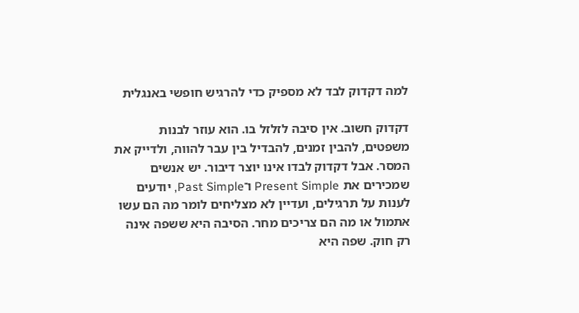למה דקדוק לבד לא מספיק כדי להרגיש חופשי באנגלית

דקדוק חשוב. אין סיבה לזלזל בו. הוא עוזר לבנות משפטים, להבין זמנים, להבדיל בין עבר להווה, ולדייק את המסר. אבל דקדוק לבדו אינו יוצר דיבור. יש אנשים שמכירים את Present Simple ו־Past Simple, יודעים לענות על תרגילים, ועדיין לא מצליחים לומר מה הם עשו אתמול או מה הם צריכים מחר. הסיבה היא ששפה אינה רק חוק. שפה היא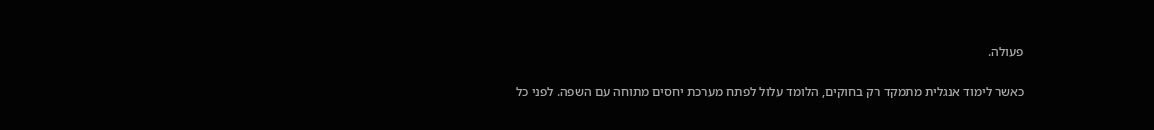פעולה.

כאשר לימוד אנגלית מתמקד רק בחוקים, הלומד עלול לפתח מערכת יחסים מתוחה עם השפה. לפני כל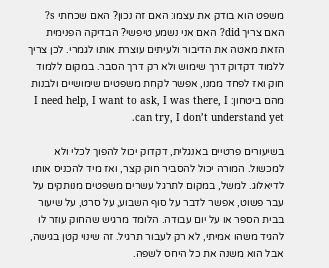משפט הוא בודק את עצמו: האם זה נכון? האם שכחתי s? האם צריך did? האם אני נשמע טיפשי? הבדיקה הפנימית הזאת מאטה את הדיבור ולעיתים עוצרת אותו לגמרי. לכן צריך ללמוד דקדוק דרך שימוש ולא רק דרך הסבר. במקום ללמוד חוק ואז לפחד ממנו, אפשר לקחת משפטים שימושיים ולבנות מהם ביטחון: I need help, I want to ask, I was there, I can try, I don’t understand yet.

בשיעורים פרטיים באנגלית, דקדוק יכול להפוך לכלי ולא למכשול. המורה יכול להסביר חוק קצר, ואז מיד להכניס אותו לדיאלוג. למשל, במקום לתרגל עשרים משפטים מנותקים על עבר פשוט, אפשר לדבר על סוף השבוע, על סרט, על שיעור בבית הספר או על יום עבודה. הלומד מרגיש שהחוק עוזר לו להגיד משהו אמיתי, לא רק לעבור תרגיל. זה שינוי קטן בגישה, אבל הוא משנה את כל היחס לשפה.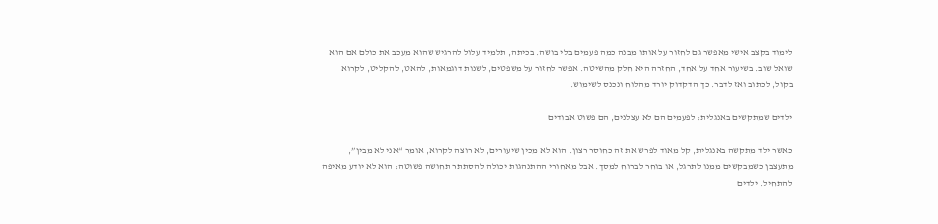לימוד בקצב אישי מאפשר גם לחזור על אותו מבנה כמה פעמים בלי בושה. בכיתה, תלמיד עלול להרגיש שהוא מעכב את כולם אם הוא שואל שוב. בשיעור אחד על אחד, החזרה היא חלק מהשיטה. אפשר לחזור על משפטים, לשנות דוגמאות, להאט, להקליט, לקרוא בקול, לכתוב ואז לדבר. כך הדקדוק יורד מהלוח ונכנס לשימוש.

ילדים שמתקשים באנגלית: לפעמים הם לא עצלנים, הם פשוט אבודים

כאשר ילד מתקשה באנגלית, קל מאוד לפרש את זה כחוסר רצון. הוא לא מכין שיעורים, לא רוצה לקרוא, אומר “אני לא מבין”, מתעצבן כשמבקשים ממנו לתרגל, או בוחר לברוח למסך. אבל מאחורי ההתנהגות יכולה להסתתר תחושה פשוטה: הוא לא יודע מאיפה להתחיל. ילדים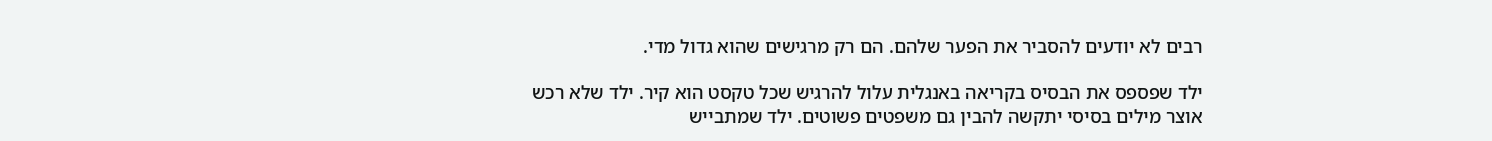רבים לא יודעים להסביר את הפער שלהם. הם רק מרגישים שהוא גדול מדי.

ילד שפספס את הבסיס בקריאה באנגלית עלול להרגיש שכל טקסט הוא קיר. ילד שלא רכש אוצר מילים בסיסי יתקשה להבין גם משפטים פשוטים. ילד שמתבייש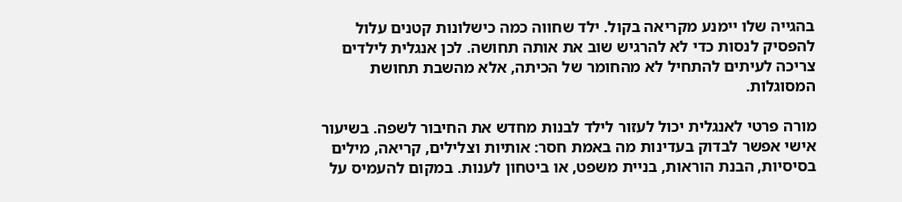בהגייה שלו יימנע מקריאה בקול. ילד שחווה כמה כישלונות קטנים עלול להפסיק לנסות כדי לא להרגיש שוב את אותה תחושה. לכן אנגלית לילדים צריכה לעיתים להתחיל לא מהחומר של הכיתה, אלא מהשבת תחושת המסוגלות.

מורה פרטי לאנגלית יכול לעזור לילד לבנות מחדש את החיבור לשפה. בשיעור אישי אפשר לבדוק בעדינות מה באמת חסר: אותיות וצלילים, קריאה, מילים בסיסיות, הבנת הוראות, בניית משפט, או ביטחון לענות. במקום להעמיס על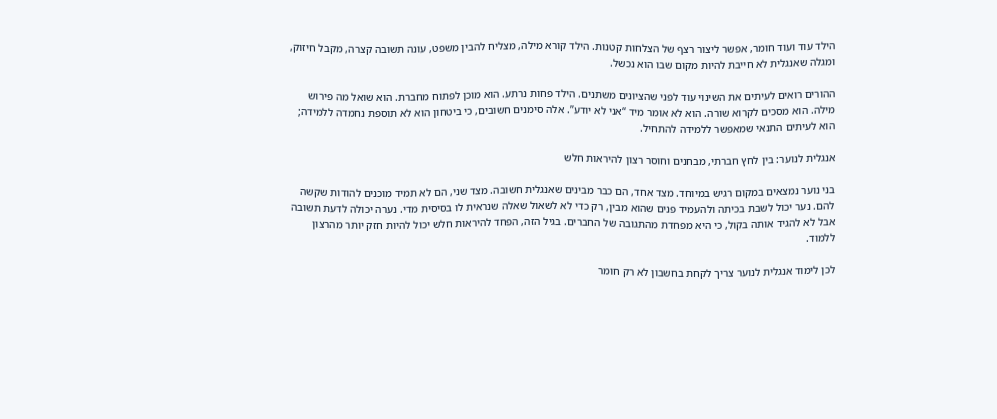הילד עוד ועוד חומר, אפשר ליצור רצף של הצלחות קטנות. הילד קורא מילה, מצליח להבין משפט, עונה תשובה קצרה, מקבל חיזוק, ומגלה שאנגלית לא חייבת להיות מקום שבו הוא נכשל.

ההורים רואים לעיתים את השינוי עוד לפני שהציונים משתנים. הילד פחות נרתע. הוא מוכן לפתוח מחברת. הוא שואל מה פירוש מילה. הוא מסכים לקרוא שורה. הוא לא אומר מיד “אני לא יודע”. אלה סימנים חשובים, כי ביטחון הוא לא תוספת נחמדה ללמידה; הוא לעיתים התנאי שמאפשר ללמידה להתחיל.

אנגלית לנוער: בין לחץ חברתי, מבחנים וחוסר רצון להיראות חלש

בני נוער נמצאים במקום רגיש במיוחד. מצד אחד, הם כבר מבינים שאנגלית חשובה. מצד שני, הם לא תמיד מוכנים להודות שקשה להם. נער יכול לשבת בכיתה ולהעמיד פנים שהוא מבין, רק כדי לא לשאול שאלה שנראית לו בסיסית מדי. נערה יכולה לדעת תשובה אבל לא להגיד אותה בקול, כי היא מפחדת מהתגובה של החברים. בגיל הזה, הפחד להיראות חלש יכול להיות חזק יותר מהרצון ללמוד.

לכן לימוד אנגלית לנוער צריך לקחת בחשבון לא רק חומר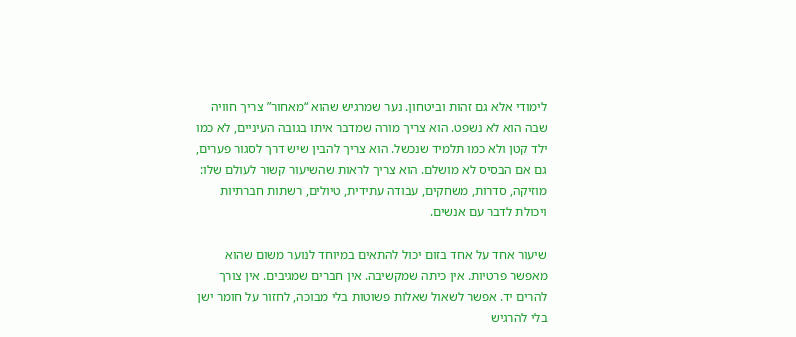לימודי אלא גם זהות וביטחון. נער שמרגיש שהוא “מאחור” צריך חוויה שבה הוא לא נשפט. הוא צריך מורה שמדבר איתו בגובה העיניים, לא כמו ילד קטן ולא כמו תלמיד שנכשל. הוא צריך להבין שיש דרך לסגור פערים, גם אם הבסיס לא מושלם. הוא צריך לראות שהשיעור קשור לעולם שלו: מוזיקה, סדרות, משחקים, עבודה עתידית, טיולים, רשתות חברתיות ויכולת לדבר עם אנשים.

שיעור אחד על אחד בזום יכול להתאים במיוחד לנוער משום שהוא מאפשר פרטיות. אין כיתה שמקשיבה. אין חברים שמגיבים. אין צורך להרים יד. אפשר לשאול שאלות פשוטות בלי מבוכה, לחזור על חומר ישן בלי להרגיש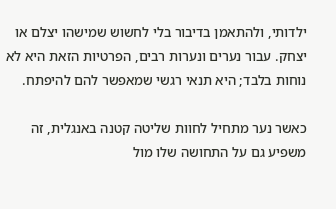ילדותי, ולהתאמן בדיבור בלי לחשוש שמישהו יצלם או יצחק. עבור נערים ונערות רבים, הפרטיות הזאת היא לא נוחות בלבד; היא תנאי רגשי שמאפשר להם להיפתח.

כאשר נער מתחיל לחוות שליטה קטנה באנגלית, זה משפיע גם על התחושה שלו מול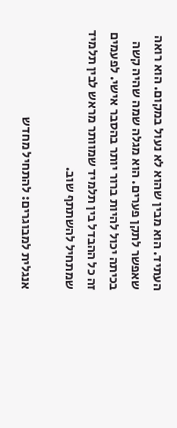העתיד. הוא מבין שהוא לא נעול במקום. הוא רואה שאפשר לתקן פערים. הוא מגלה שמה שהיה קשה בכיתה יכול להיות ברור יותר בהסבר אישי. לפעמים זה כל ההבדל בין תלמיד שמוותר מראש לבין תלמיד שמתחיל להשתתף שוב.

אנגלית למבוגרים: להתחיל מחדש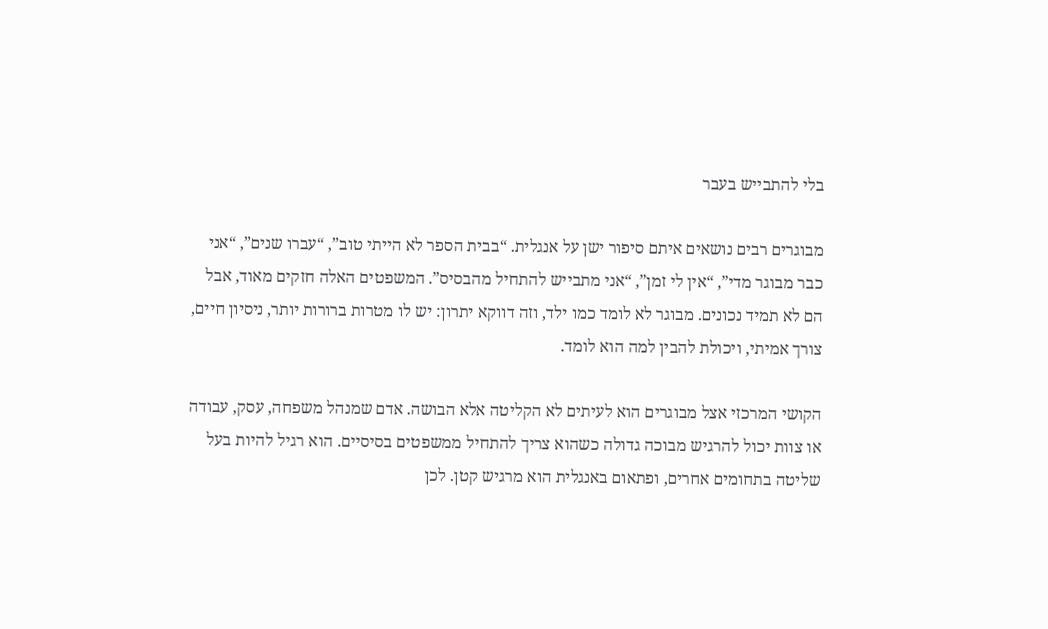בלי להתבייש בעבר

מבוגרים רבים נושאים איתם סיפור ישן על אנגלית. “בבית הספר לא הייתי טוב”, “עברו שנים”, “אני כבר מבוגר מדי”, “אין לי זמן”, “אני מתבייש להתחיל מהבסיס”. המשפטים האלה חזקים מאוד, אבל הם לא תמיד נכונים. מבוגר לא לומד כמו ילד, וזה דווקא יתרון: יש לו מטרות ברורות יותר, ניסיון חיים, צורך אמיתי, ויכולת להבין למה הוא לומד.

הקושי המרכזי אצל מבוגרים הוא לעיתים לא הקליטה אלא הבושה. אדם שמנהל משפחה, עסק, עבודה או צוות יכול להרגיש מבוכה גדולה כשהוא צריך להתחיל ממשפטים בסיסיים. הוא רגיל להיות בעל שליטה בתחומים אחרים, ופתאום באנגלית הוא מרגיש קטן. לכן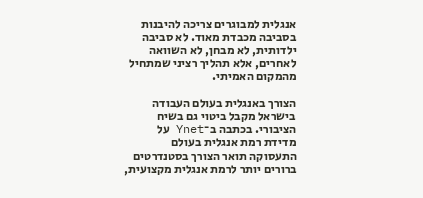אנגלית למבוגרים צריכה להיבנות בסביבה מכבדת מאוד. לא סביבה ילדותית, לא מבחן, לא השוואה לאחרים, אלא תהליך רציני שמתחיל מהמקום האמיתי.

הצורך באנגלית בעולם העבודה בישראל מקבל ביטוי גם בשיח הציבורי. בכתבה ב־Ynet על מדידת רמת אנגלית בעולם התעסוקה תואר הצורך בסטנדרטים ברורים יותר לרמת אנגלית מקצועית,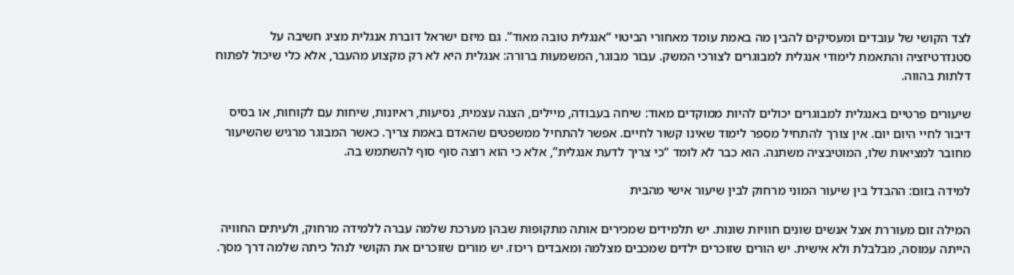לצד הקושי של עובדים ומעסיקים להבין מה באמת עומד מאחורי הביטוי “אנגלית טובה מאוד”. גם מיזם ישראל דוברת אנגלית מציג חשיבה על סטנדרטיזציה והתאמת לימודי אנגלית למבוגרים לצורכי המשק. עבור מבוגר, המשמעות ברורה: אנגלית היא לא רק מקצוע מהעבר, אלא כלי שיכול לפתוח דלתות בהווה.

שיעורים פרטיים באנגלית למבוגרים יכולים להיות ממוקדים מאוד: שיחה בעבודה, מיילים, הצגה עצמית, נסיעות, ראיונות, שיחות עם לקוחות, או בסיס דיבור לחיי היום יום. אין צורך להתחיל מספר לימוד שאינו קשור לחיים. אפשר להתחיל ממשפטים שהאדם באמת צריך. כאשר המבוגר מרגיש שהשיעור מחובר למציאות שלו, המוטיבציה משתנה. הוא כבר לא לומד “כי צריך לדעת אנגלית”, אלא כי הוא רוצה סוף סוף להשתמש בה.

למידה בזום: ההבדל בין שיעור המוני מרחוק לבין שיעור אישי מהבית

המילה זום מעוררת אצל אנשים שונים חוויות שונות. יש תלמידים שמכירים אותה מתקופות שבהן מערכת שלמה עברה ללמידה מרחוק, ולעיתים החוויה הייתה עמוסה, מבלבלת ולא אישית. יש הורים שזוכרים ילדים שמכבים מצלמה ומאבדים ריכוז. יש מורים שזוכרים את הקושי לנהל כיתה שלמה דרך מסך.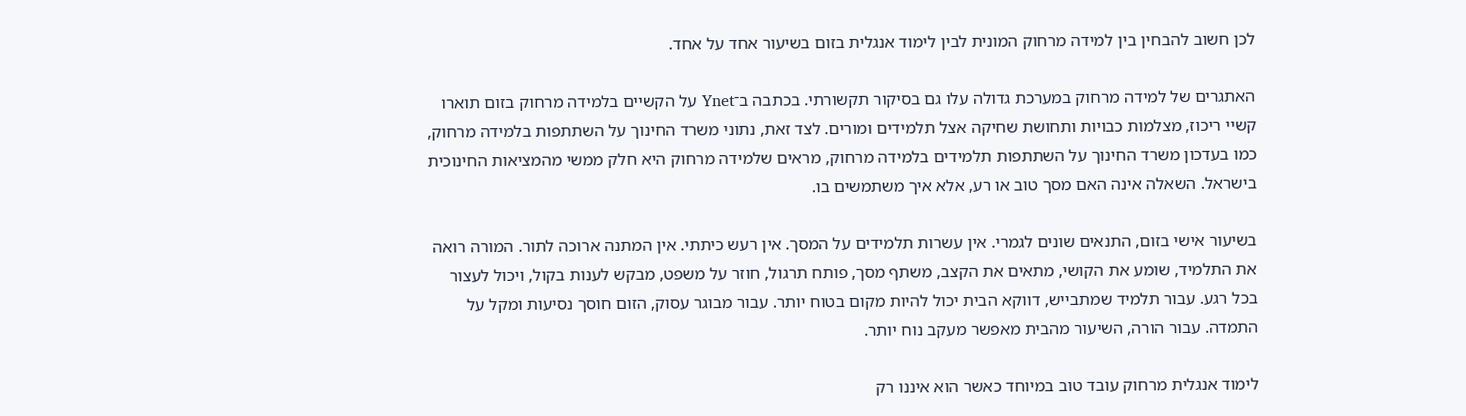לכן חשוב להבחין בין למידה מרחוק המונית לבין לימוד אנגלית בזום בשיעור אחד על אחד.

האתגרים של למידה מרחוק במערכת גדולה עלו גם בסיקור תקשורתי. בכתבה ב־Ynet על הקשיים בלמידה מרחוק בזום תוארו קשיי ריכוז, מצלמות כבויות ותחושת שחיקה אצל תלמידים ומורים. לצד זאת, נתוני משרד החינוך על השתתפות בלמידה מרחוק, כמו בעדכון משרד החינוך על השתתפות תלמידים בלמידה מרחוק, מראים שלמידה מרחוק היא חלק ממשי מהמציאות החינוכית בישראל. השאלה אינה האם מסך טוב או רע, אלא איך משתמשים בו.

בשיעור אישי בזום, התנאים שונים לגמרי. אין עשרות תלמידים על המסך. אין רעש כיתתי. אין המתנה ארוכה לתור. המורה רואה את התלמיד, שומע את הקושי, מתאים את הקצב, משתף מסך, פותח תרגול, חוזר על משפט, מבקש לענות בקול, ויכול לעצור בכל רגע. עבור תלמיד שמתבייש, דווקא הבית יכול להיות מקום בטוח יותר. עבור מבוגר עסוק, הזום חוסך נסיעות ומקל על התמדה. עבור הורה, השיעור מהבית מאפשר מעקב נוח יותר.

לימוד אנגלית מרחוק עובד טוב במיוחד כאשר הוא איננו רק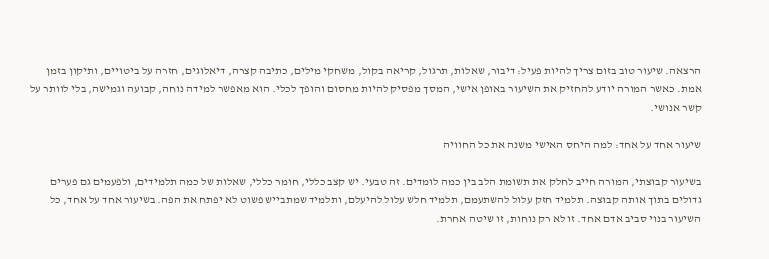הרצאה. שיעור טוב בזום צריך להיות פעיל: דיבור, שאלות, תרגול, קריאה בקול, משחקי מילים, כתיבה קצרה, דיאלוגים, חזרה על ביטויים, ותיקון בזמן אמת. כאשר המורה יודע להחזיק את השיעור באופן אישי, המסך מפסיק להיות מחסום והופך לכלי. הוא מאפשר למידה נוחה, קבועה וגמישה, בלי לוותר על קשר אנושי.

שיעור אחד על אחד: למה היחס האישי משנה את כל החוויה

בשיעור קבוצתי, המורה חייב לחלק את תשומת הלב בין כמה לומדים. זה טבעי. יש קצב כללי, חומר כללי, שאלות של כמה תלמידים, ולפעמים גם פערים גדולים בתוך אותה קבוצה. תלמיד חזק עלול להשתעמם, תלמיד חלש עלול להיעלם, ותלמיד שמתבייש פשוט לא יפתח את הפה. בשיעור אחד על אחד, כל השיעור בנוי סביב אדם אחד. זו לא רק נוחות, זו שיטה אחרת.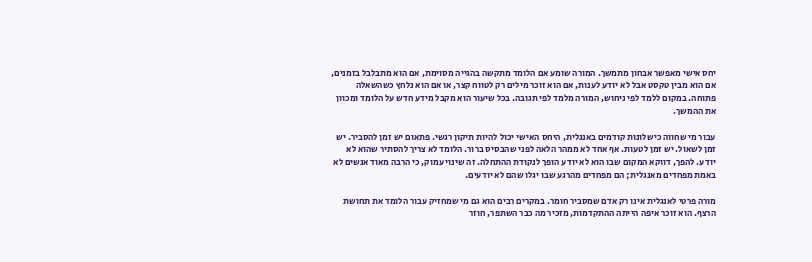יחס אישי מאפשר אבחון מתמשך. המורה שומע אם הלומד מתקשה בהגייה מסוימת, אם הוא מתבלבל בזמנים, אם הוא מבין טקסט אבל לא יודע לענות, אם הוא זוכר מילים רק לטווח קצר, או אם הוא נלחץ כשהשאלה פתוחה. במקום ללמד לפי ניחוש, המורה מלמד לפי תגובה. בכל שיעור הוא מקבל מידע חדש על הלומד ומכוון את ההמשך.

עבור מי שחווה כישלונות קודמים באנגלית, היחס האישי יכול להיות תיקון רגשי. פתאום יש זמן להסביר. יש זמן לשאול. יש זמן לטעות. אף אחד לא ממהר הלאה לפני שהבסיס ברור. הלומד לא צריך להסתיר שהוא לא יודע. להפך, דווקא המקום שבו הוא לא יודע הופך לנקודת ההתחלה. זה שינוי עמוק, כי הרבה מאוד אנשים לא באמת מפחדים מאנגלית; הם מפחדים מהרגע שבו יגלו שהם לא יודעים.

מורה פרטי לאנגלית אינו רק אדם שמסביר חומר. במקרים רבים הוא גם מי שמחזיק עבור הלומד את תחושת הרצף. הוא זוכר איפה הייתה ההתקדמות, מזכיר מה כבר השתפר, חוזר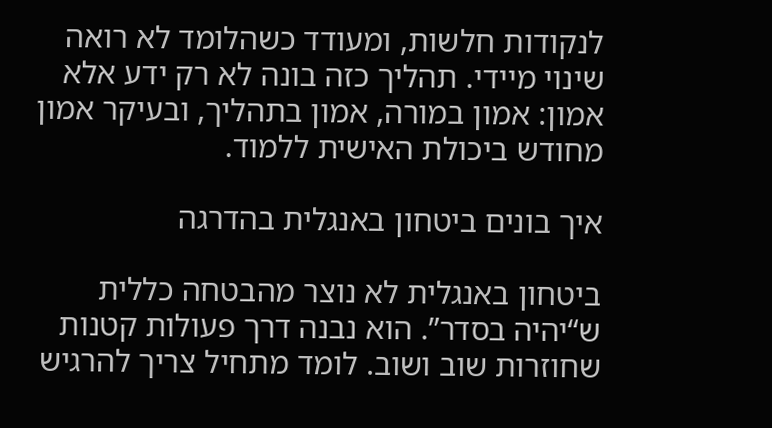לנקודות חלשות, ומעודד כשהלומד לא רואה שינוי מיידי. תהליך כזה בונה לא רק ידע אלא אמון: אמון במורה, אמון בתהליך, ובעיקר אמון מחודש ביכולת האישית ללמוד.

איך בונים ביטחון באנגלית בהדרגה

ביטחון באנגלית לא נוצר מהבטחה כללית ש“יהיה בסדר”. הוא נבנה דרך פעולות קטנות שחוזרות שוב ושוב. לומד מתחיל צריך להרגיש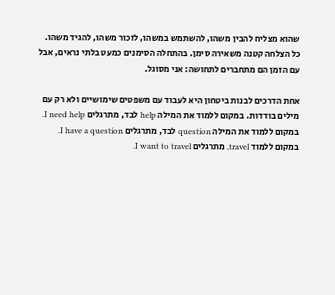שהוא מצליח להבין משהו, להשתמש במשהו, לזכור משהו, להגיד משהו. כל הצלחה קטנה משאירה סימן. בהתחלה הסימנים כמעט בלתי נראים, אבל עם הזמן הם מתחברים לתחושה: אני מסוגל.

אחת הדרכים לבנות ביטחון היא לעבוד עם משפטים שימושיים ולא רק עם מילים בודדות. במקום ללמוד את המילה help לבד, מתרגלים I need help. במקום ללמוד את המילה question לבד, מתרגלים I have a question. במקום ללמוד travel, מתרגלים I want to travel.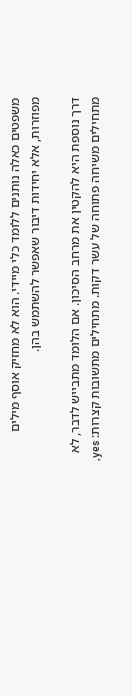משפטים כאלה נותנים ללומד כלי מיידי. הוא לא מחזיק אוסף מילים מפוזרות, אלא יחידות דיבור שאפשר להשתמש בהן.

דרך נוספת היא להקטין את מרחב הסיכון. אם הלומד מתבייש לדבר, לא מתחילים משיחה פתוחה של עשר דקות. מתחילים מתשובות קצרות: yes,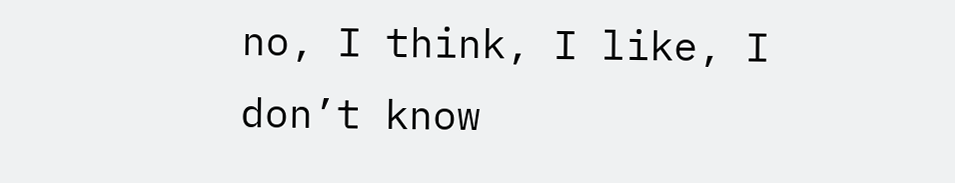no, I think, I like, I don’t know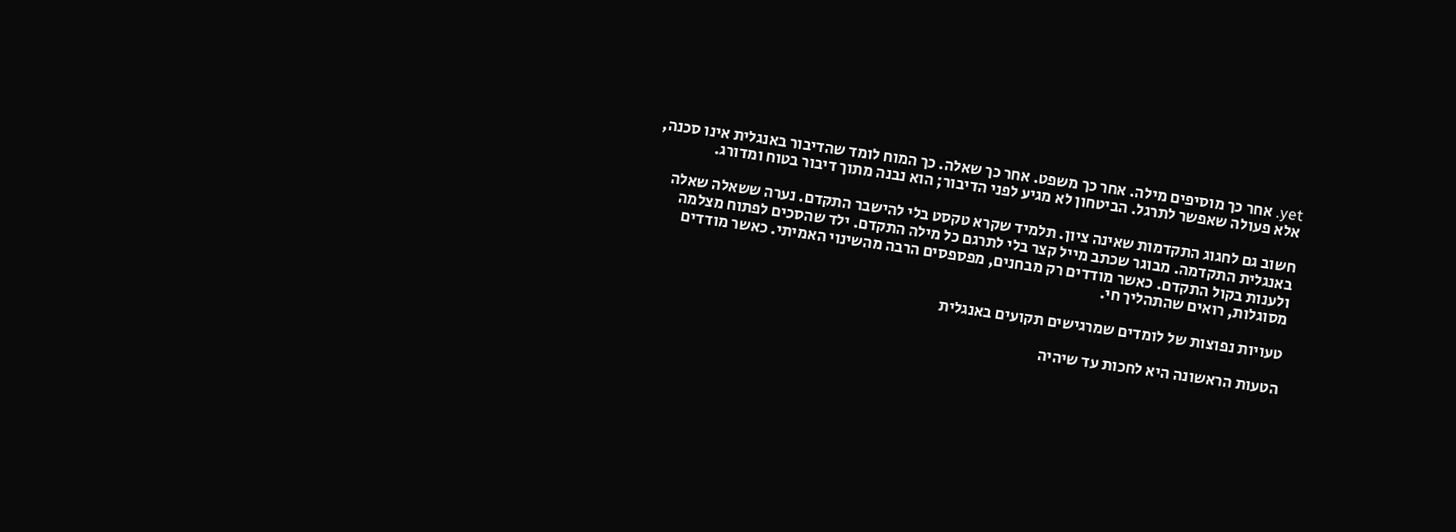yet. אחר כך מוסיפים מילה. אחר כך משפט. אחר כך שאלה. כך המוח לומד שהדיבור באנגלית אינו סכנה, אלא פעולה שאפשר לתרגל. הביטחון לא מגיע לפני הדיבור; הוא נבנה מתוך דיבור בטוח ומדורג.

חשוב גם לחגוג התקדמות שאינה ציון. תלמיד שקרא טקסט בלי להישבר התקדם. נערה ששאלה שאלה באנגלית התקדמה. מבוגר שכתב מייל קצר בלי לתרגם כל מילה התקדם. ילד שהסכים לפתוח מצלמה ולענות בקול התקדם. כאשר מודדים רק מבחנים, מפספסים הרבה מהשינוי האמיתי. כאשר מודדים מסוגלות, רואים שהתהליך חי.

טעויות נפוצות של לומדים שמרגישים תקועים באנגלית

הטעות הראשונה היא לחכות עד שיהיה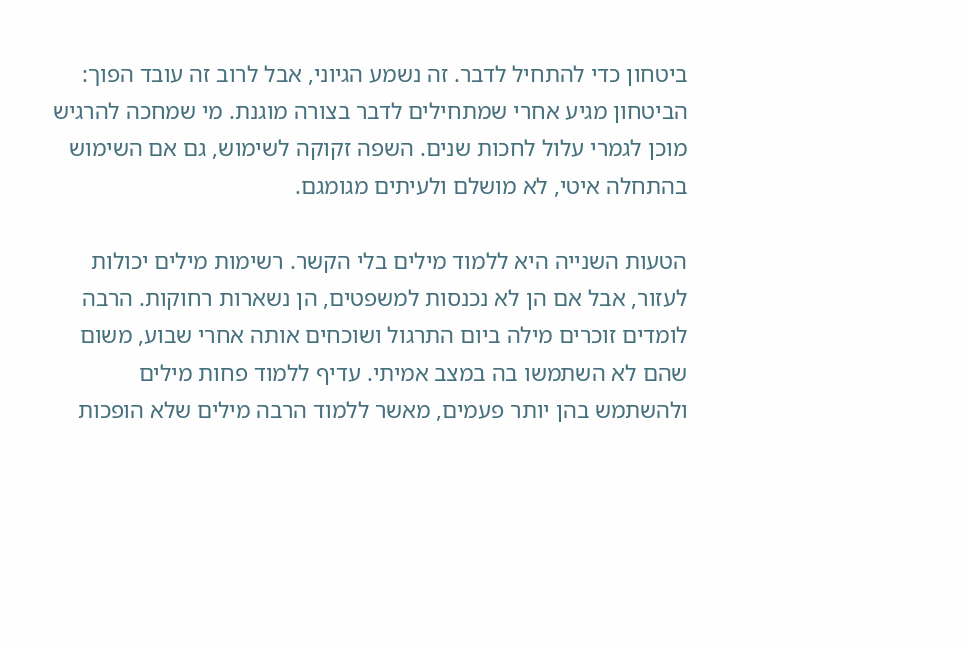ביטחון כדי להתחיל לדבר. זה נשמע הגיוני, אבל לרוב זה עובד הפוך: הביטחון מגיע אחרי שמתחילים לדבר בצורה מוגנת. מי שמחכה להרגיש מוכן לגמרי עלול לחכות שנים. השפה זקוקה לשימוש, גם אם השימוש בהתחלה איטי, לא מושלם ולעיתים מגומגם.

הטעות השנייה היא ללמוד מילים בלי הקשר. רשימות מילים יכולות לעזור, אבל אם הן לא נכנסות למשפטים, הן נשארות רחוקות. הרבה לומדים זוכרים מילה ביום התרגול ושוכחים אותה אחרי שבוע, משום שהם לא השתמשו בה במצב אמיתי. עדיף ללמוד פחות מילים ולהשתמש בהן יותר פעמים, מאשר ללמוד הרבה מילים שלא הופכות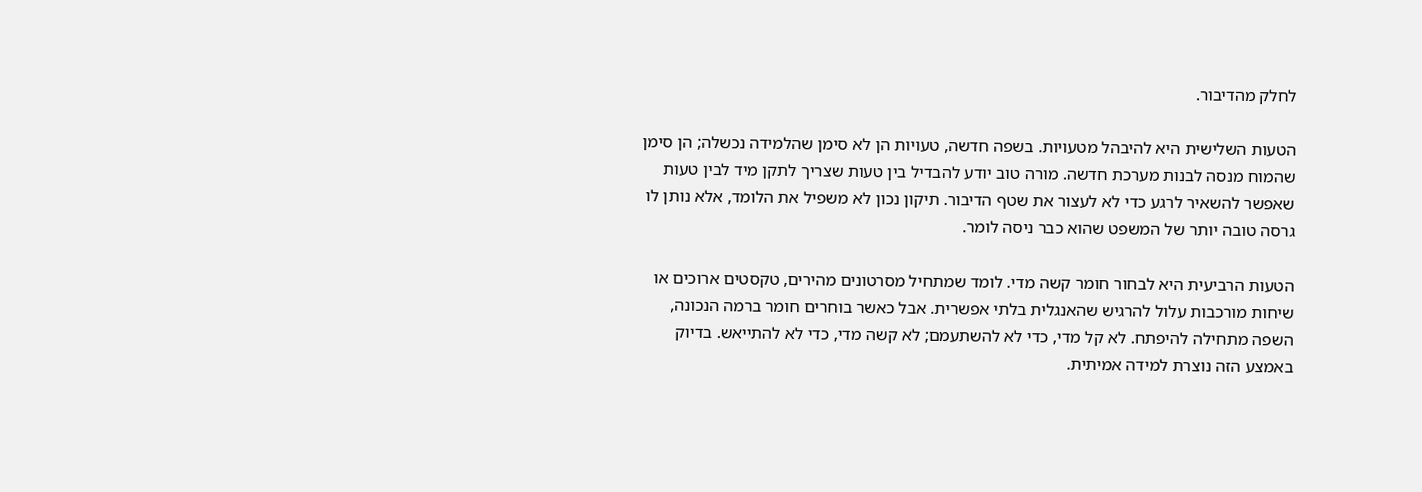לחלק מהדיבור.

הטעות השלישית היא להיבהל מטעויות. בשפה חדשה, טעויות הן לא סימן שהלמידה נכשלה; הן סימן שהמוח מנסה לבנות מערכת חדשה. מורה טוב יודע להבדיל בין טעות שצריך לתקן מיד לבין טעות שאפשר להשאיר לרגע כדי לא לעצור את שטף הדיבור. תיקון נכון לא משפיל את הלומד, אלא נותן לו גרסה טובה יותר של המשפט שהוא כבר ניסה לומר.

הטעות הרביעית היא לבחור חומר קשה מדי. לומד שמתחיל מסרטונים מהירים, טקסטים ארוכים או שיחות מורכבות עלול להרגיש שהאנגלית בלתי אפשרית. אבל כאשר בוחרים חומר ברמה הנכונה, השפה מתחילה להיפתח. לא קל מדי, כדי לא להשתעמם; לא קשה מדי, כדי לא להתייאש. בדיוק באמצע הזה נוצרת למידה אמיתית.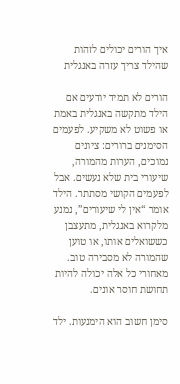איך הורים יכולים לזהות שהילד צריך עזרה באנגלית

הורים לא תמיד יודעים אם הילד מתקשה באנגלית באמת או פשוט לא משקיע. לפעמים הסימנים ברורים: ציונים נמוכים, הערות מהמורה, שיעורי בית שלא נעשים. אבל לפעמים הקושי מסתתר. הילד אומר “אין לי שיעורים”, נמנע מלקרוא באנגלית, מתעצבן כששואלים אותו, או טוען שהמורה לא מסבירה טוב. מאחורי כל אלה יכולה להיות תחושת חוסר אונים.

סימן חשוב הוא הימנעות. ילד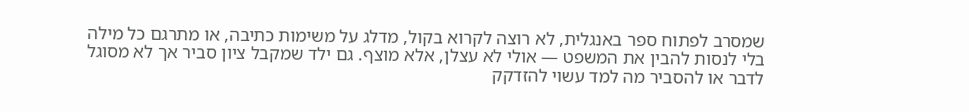שמסרב לפתוח ספר באנגלית, לא רוצה לקרוא בקול, מדלג על משימות כתיבה, או מתרגם כל מילה בלי לנסות להבין את המשפט — אולי לא עצלן, אלא מוצף. גם ילד שמקבל ציון סביר אך לא מסוגל לדבר או להסביר מה למד עשוי להזדקק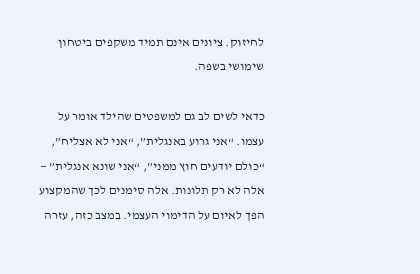לחיזוק. ציונים אינם תמיד משקפים ביטחון שימושי בשפה.

כדאי לשים לב גם למשפטים שהילד אומר על עצמו. “אני גרוע באנגלית”, “אני לא אצליח”, “כולם יודעים חוץ ממני”, “אני שונא אנגלית” — אלה לא רק תלונות. אלה סימנים לכך שהמקצוע הפך לאיום על הדימוי העצמי. במצב כזה, עזרה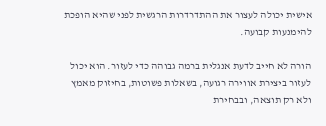אישית יכולה לעצור את ההתדרדרות הרגשית לפני שהיא הופכת להימנעות קבועה.

הורה לא חייב לדעת אנגלית ברמה גבוהה כדי לעזור. הוא יכול לעזור ביצירת אווירה רגועה, בשאלות פשוטות, בחיזוק מאמץ ולא רק תוצאה, ובבחירת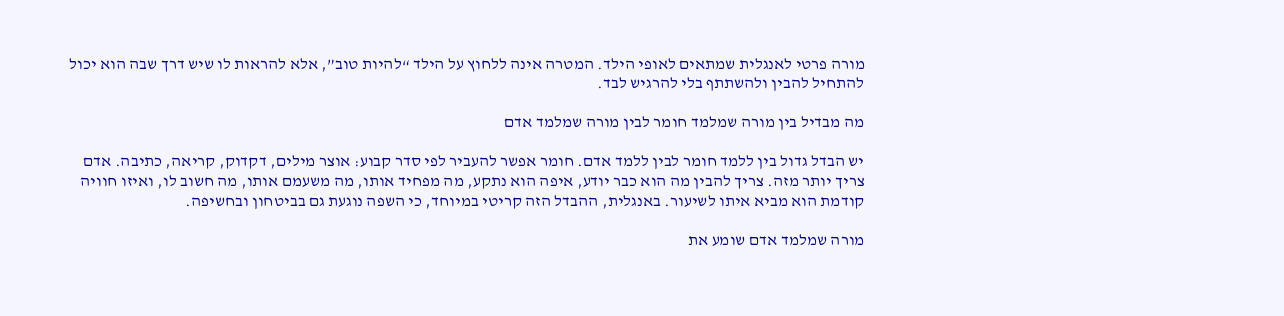מורה פרטי לאנגלית שמתאים לאופי הילד. המטרה אינה ללחוץ על הילד “להיות טוב”, אלא להראות לו שיש דרך שבה הוא יכול להתחיל להבין ולהשתתף בלי להרגיש לבד.

מה מבדיל בין מורה שמלמד חומר לבין מורה שמלמד אדם

יש הבדל גדול בין ללמד חומר לבין ללמד אדם. חומר אפשר להעביר לפי סדר קבוע: אוצר מילים, דקדוק, קריאה, כתיבה. אדם צריך יותר מזה. צריך להבין מה הוא כבר יודע, איפה הוא נתקע, מה מפחיד אותו, מה משעמם אותו, מה חשוב לו, ואיזו חוויה קודמת הוא מביא איתו לשיעור. באנגלית, ההבדל הזה קריטי במיוחד, כי השפה נוגעת גם בביטחון ובחשיפה.

מורה שמלמד אדם שומע את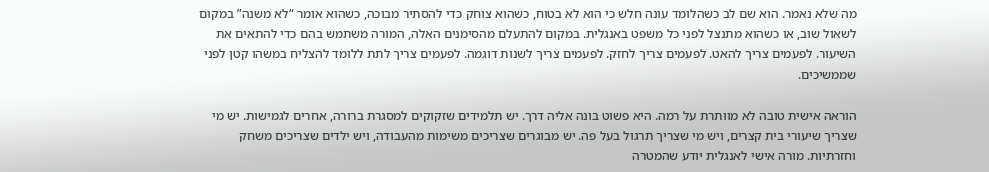מה שלא נאמר. הוא שם לב כשהלומד עונה חלש כי הוא לא בטוח, כשהוא צוחק כדי להסתיר מבוכה, כשהוא אומר “לא משנה” במקום לשאול שוב, או כשהוא מתנצל לפני כל משפט באנגלית. במקום להתעלם מהסימנים האלה, המורה משתמש בהם כדי להתאים את השיעור. לפעמים צריך להאט. לפעמים צריך לחזק. לפעמים צריך לשנות דוגמה. לפעמים צריך לתת ללומד להצליח במשהו קטן לפני שממשיכים.

הוראה אישית טובה לא מוותרת על רמה. היא פשוט בונה אליה דרך. יש תלמידים שזקוקים למסגרת ברורה, אחרים לגמישות. יש מי שצריך שיעורי בית קצרים, ויש מי שצריך תרגול בעל פה. יש מבוגרים שצריכים משימות מהעבודה, ויש ילדים שצריכים משחק וחזרתיות. מורה אישי לאנגלית יודע שהמטרה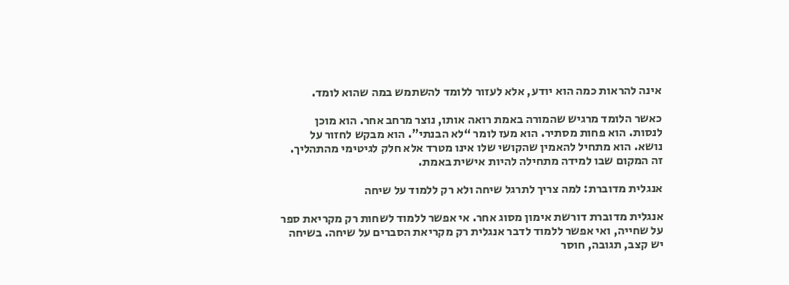אינה להראות כמה הוא יודע, אלא לעזור ללומד להשתמש במה שהוא לומד.

כאשר הלומד מרגיש שהמורה באמת רואה אותו, נוצר מרחב אחר. הוא מוכן לנסות. הוא פחות מסתיר. הוא מעז לומר “לא הבנתי”. הוא מבקש לחזור על נושא. הוא מתחיל להאמין שהקושי שלו אינו מטרד אלא חלק לגיטימי מהתהליך. זה המקום שבו למידה מתחילה להיות אישית באמת.

אנגלית מדוברת: למה צריך לתרגל שיחה ולא רק ללמוד על שיחה

אנגלית מדוברת דורשת אימון מסוג אחר. אי אפשר ללמוד לשחות רק מקריאת ספר על שחייה, ואי אפשר ללמוד לדבר אנגלית רק מקריאת הסברים על שיחה. בשיחה יש קצב, תגובה, חוסר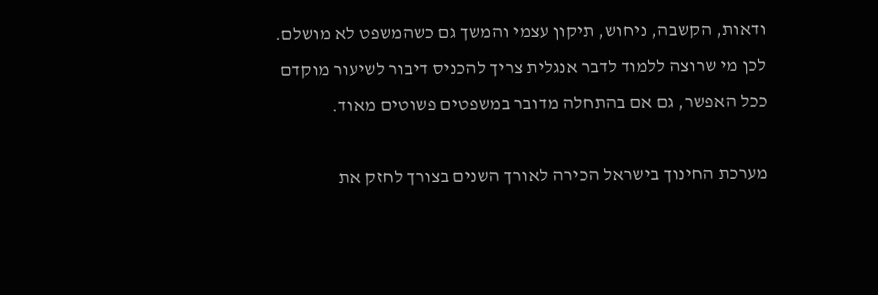ודאות, הקשבה, ניחוש, תיקון עצמי והמשך גם כשהמשפט לא מושלם. לכן מי שרוצה ללמוד לדבר אנגלית צריך להכניס דיבור לשיעור מוקדם ככל האפשר, גם אם בהתחלה מדובר במשפטים פשוטים מאוד.

מערכת החינוך בישראל הכירה לאורך השנים בצורך לחזק את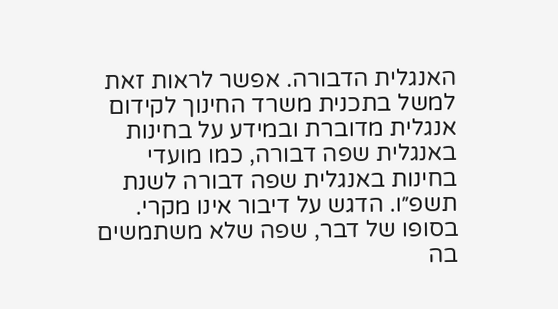האנגלית הדבורה. אפשר לראות זאת למשל בתכנית משרד החינוך לקידום אנגלית מדוברת ובמידע על בחינות באנגלית שפה דבורה, כמו מועדי בחינות באנגלית שפה דבורה לשנת תשפ״ו. הדגש על דיבור אינו מקרי. בסופו של דבר, שפה שלא משתמשים בה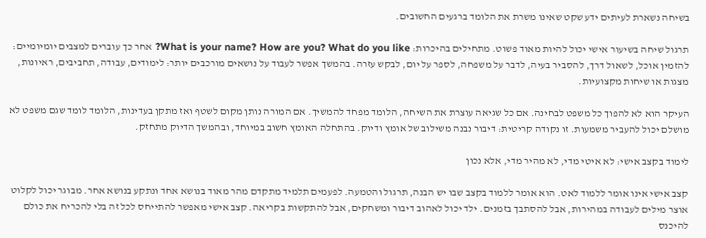בשיחה נשארת לעיתים ידע שקט שאינו משרת את הלומד ברגעים החשובים.

תרגול שיחה בשיעור אישי יכול להיות מאוד פשוט. מתחילים בהיכרות: What is your name? How are you? What do you like? אחר כך עוברים למצבים יומיומיים: להזמין אוכל, לשאול דרך, להסביר בעיה, לדבר על משפחה, לספר על יום, לבקש עזרה. בהמשך אפשר לעבוד על נושאים מורכבים יותר: לימודים, עבודה, תחביבים, ראיונות, מצגות או שיחות מקצועיות.

העיקר הוא לא להפוך כל משפט לבחינה. אם כל שגיאה עוצרת את השיחה, הלומד מפחד להמשיך. אם המורה נותן מקום לשטף ואז מתקן בעדינות, הלומד לומד שגם משפט לא מושלם יכול להעביר משמעות. זו נקודה קריטית: דיבור נבנה משילוב של אומץ ודיוק. בהתחלה האומץ חשוב במיוחד, ובהמשך הדיוק מתחזק.

לימוד בקצב אישי: לא איטי מדי, לא מהיר מדי, אלא נכון

קצב אישי אינו אומר ללמוד לאט. הוא אומר ללמוד בקצב שבו יש הבנה, תרגול והטמעה. לפעמים תלמיד מתקדם מהר מאוד בנושא אחד ונתקע בנושא אחר. מבוגר יכול לקלוט אוצר מילים לעבודה במהירות, אבל להסתבך בזמנים. ילד יכול לאהוב דיבור ומשחקים, אבל להתקשות בקריאה. קצב אישי מאפשר להתייחס לכל זה בלי להכריח את כולם להיכנס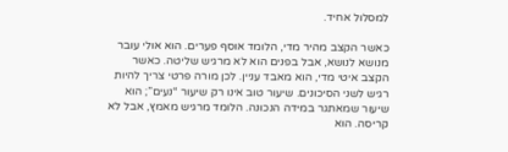למסלול אחיד.

כאשר הקצב מהיר מדי, הלומד אוסף פערים. הוא אולי עובר מנושא לנושא, אבל בפנים הוא לא מרגיש שליטה. כאשר הקצב איטי מדי, הוא מאבד עניין. לכן מורה פרטי צריך להיות רגיש לשני הסיכונים. שיעור טוב אינו רק שיעור “נעים”; הוא שיעור שמאתגר במידה הנכונה. הלומד מרגיש מאמץ, אבל לא קריסה. הוא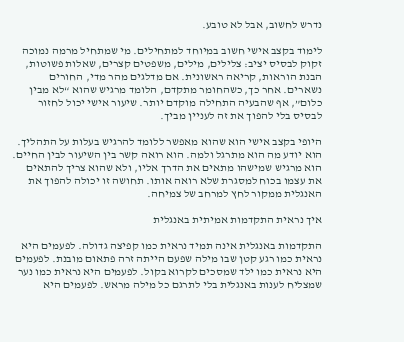נדרש לחשוב, אבל לא טובע.

לימוד בקצב אישי חשוב במיוחד למתחילים. מי שמתחיל מרמה נמוכה זקוק לבסיס יציב: צלילים, מילים, משפטים קצרים, שאלות פשוטות, הבנת הוראות, קריאה ראשונית. אם מדלגים מהר מדי, החורים נשארים. אחר כך, כשהחומר מתקדם, הלומד מרגיש שהוא “לא מבין כלום”, אף שהבעיה התחילה מוקדם יותר. שיעור אישי יכול לחזור לבסיס בלי להפוך את זה לעניין מביך.

היופי בקצב אישי הוא שהוא מאפשר ללומד להרגיש בעלות על התהליך. הוא יודע מה הוא מתרגל ולמה. הוא רואה קשר בין השיעור לבין החיים. הוא מרגיש שמישהו מתאים את הדרך אליו, ולא שהוא צריך להתאים את עצמו בכוח למסגרת שלא רואה אותו. תחושה זו יכולה להפוך את האנגלית ממקור לחץ למרחב של צמיחה.

איך נראית התקדמות אמיתית באנגלית

התקדמות באנגלית אינה תמיד נראית כמו קפיצה גדולה. לפעמים היא נראית כמו רגע קטן שבו מילה שפעם הייתה זרה פתאום מובנת. לפעמים היא נראית כמו ילד שמסכים לקרוא בקול. לפעמים היא נראית כמו נער שמצליח לענות באנגלית בלי לתרגם כל מילה מראש. לפעמים היא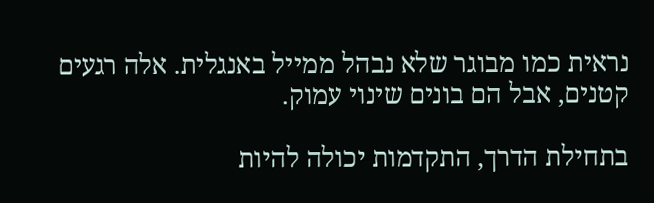נראית כמו מבוגר שלא נבהל ממייל באנגלית. אלה רגעים קטנים, אבל הם בונים שינוי עמוק.

בתחילת הדרך, התקדמות יכולה להיות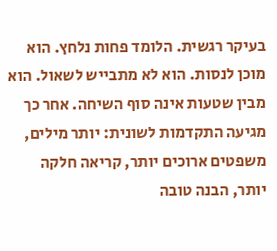בעיקר רגשית. הלומד פחות נלחץ. הוא מוכן לנסות. הוא לא מתבייש לשאול. הוא מבין שטעות אינה סוף השיחה. אחר כך מגיעה התקדמות לשונית: יותר מילים, משפטים ארוכים יותר, קריאה חלקה יותר, הבנה טובה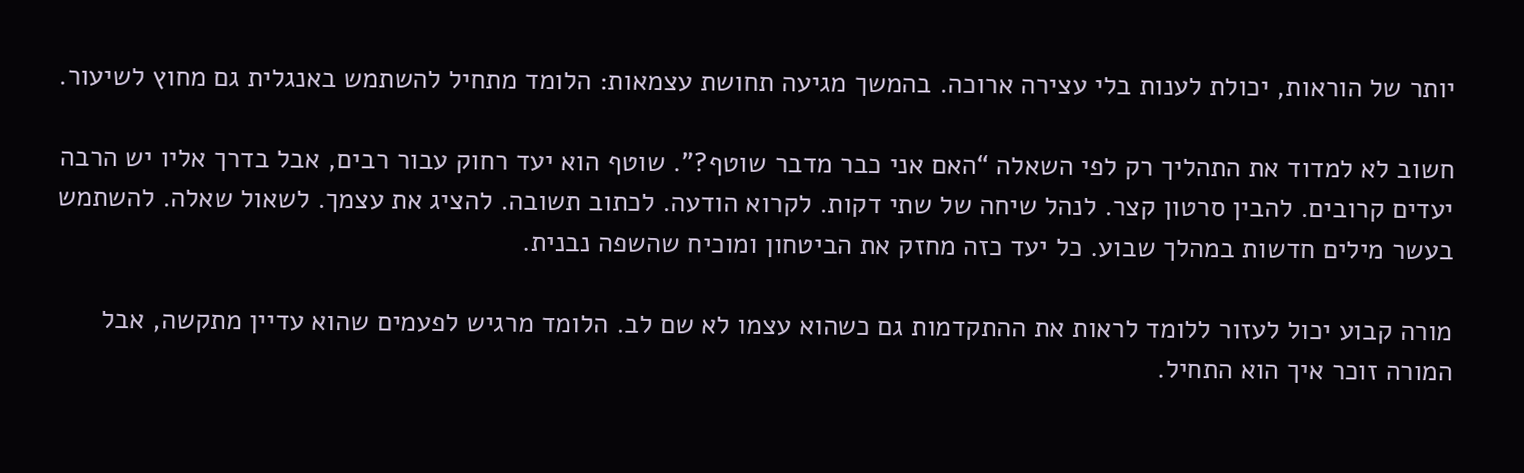יותר של הוראות, יכולת לענות בלי עצירה ארוכה. בהמשך מגיעה תחושת עצמאות: הלומד מתחיל להשתמש באנגלית גם מחוץ לשיעור.

חשוב לא למדוד את התהליך רק לפי השאלה “האם אני כבר מדבר שוטף?”. שוטף הוא יעד רחוק עבור רבים, אבל בדרך אליו יש הרבה יעדים קרובים. להבין סרטון קצר. לנהל שיחה של שתי דקות. לקרוא הודעה. לכתוב תשובה. להציג את עצמך. לשאול שאלה. להשתמש בעשר מילים חדשות במהלך שבוע. כל יעד כזה מחזק את הביטחון ומוכיח שהשפה נבנית.

מורה קבוע יכול לעזור ללומד לראות את ההתקדמות גם כשהוא עצמו לא שם לב. הלומד מרגיש לפעמים שהוא עדיין מתקשה, אבל המורה זוכר איך הוא התחיל.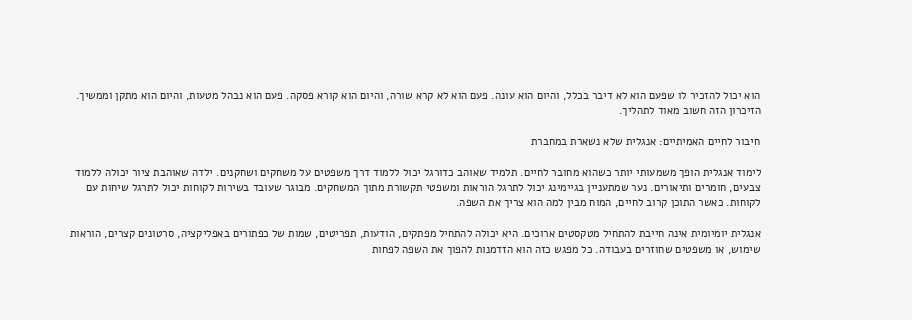הוא יכול להזכיר לו שפעם הוא לא דיבר בכלל, והיום הוא עונה. פעם הוא לא קרא שורה, והיום הוא קורא פסקה. פעם הוא נבהל מטעות, והיום הוא מתקן וממשיך. הזיכרון הזה חשוב מאוד לתהליך.

חיבור לחיים האמיתיים: אנגלית שלא נשארת במחברת

לימוד אנגלית הופך משמעותי יותר כשהוא מחובר לחיים. תלמיד שאוהב כדורגל יכול ללמוד דרך משפטים על משחקים ושחקנים. ילדה שאוהבת ציור יכולה ללמוד צבעים, חומרים ותיאורים. נער שמתעניין בגיימינג יכול לתרגל הוראות ומשפטי תקשורת מתוך המשחקים. מבוגר שעובד בשירות לקוחות יכול לתרגל שיחות עם לקוחות. כאשר התוכן קרוב לחיים, המוח מבין למה הוא צריך את השפה.

אנגלית יומיומית אינה חייבת להתחיל מטקסטים ארוכים. היא יכולה להתחיל מפתקים, הודעות, תפריטים, שמות של כפתורים באפליקציה, סרטונים קצרים, הוראות שימוש, או משפטים שחוזרים בעבודה. כל מפגש כזה הוא הזדמנות להפוך את השפה לפחות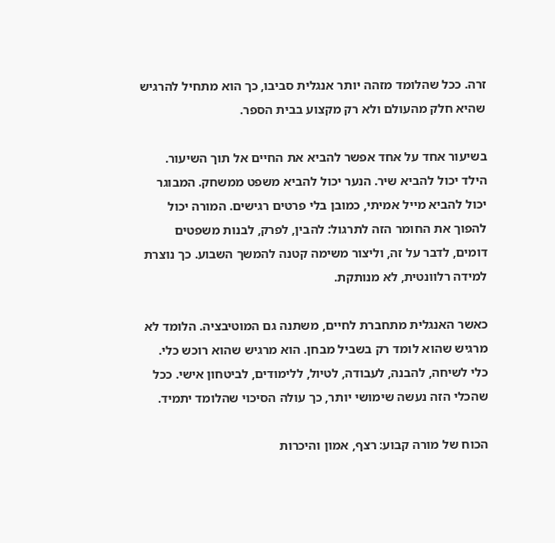זרה. ככל שהלומד מזהה יותר אנגלית סביבו, כך הוא מתחיל להרגיש שהיא חלק מהעולם ולא רק מקצוע בבית הספר.

בשיעור אחד על אחד אפשר להביא את החיים אל תוך השיעור. הילד יכול להביא שיר. הנער יכול להביא משפט ממשחק. המבוגר יכול להביא מייל אמיתי, כמובן בלי פרטים רגישים. המורה יכול להפוך את החומר הזה לתרגול: להבין, לפרק, לבנות משפטים דומים, לדבר על זה, וליצור משימה קטנה להמשך השבוע. כך נוצרת למידה רלוונטית, לא מנותקת.

כאשר האנגלית מתחברת לחיים, משתנה גם המוטיבציה. הלומד לא מרגיש שהוא לומד רק בשביל מבחן. הוא מרגיש שהוא רוכש כלי. כלי לשיחה, להבנה, לעבודה, לטיול, ללימודים, לביטחון אישי. ככל שהכלי הזה נעשה שימושי יותר, כך עולה הסיכוי שהלומד יתמיד.

הכוח של מורה קבוע: רצף, אמון והיכרות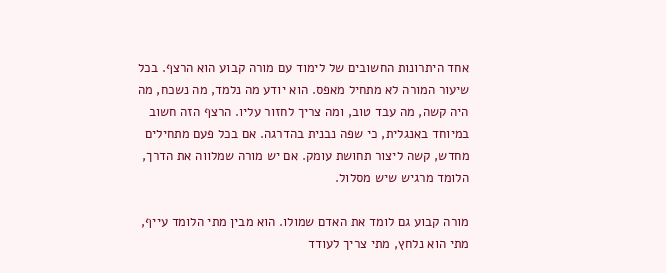אחד היתרונות החשובים של לימוד עם מורה קבוע הוא הרצף. בכל שיעור המורה לא מתחיל מאפס. הוא יודע מה נלמד, מה נשכח, מה היה קשה, מה עבד טוב, ומה צריך לחזור עליו. הרצף הזה חשוב במיוחד באנגלית, כי שפה נבנית בהדרגה. אם בכל פעם מתחילים מחדש, קשה ליצור תחושת עומק. אם יש מורה שמלווה את הדרך, הלומד מרגיש שיש מסלול.

מורה קבוע גם לומד את האדם שמולו. הוא מבין מתי הלומד עייף, מתי הוא נלחץ, מתי צריך לעודד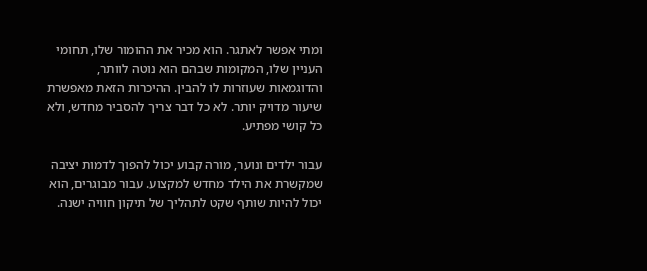ומתי אפשר לאתגר. הוא מכיר את ההומור שלו, תחומי העניין שלו, המקומות שבהם הוא נוטה לוותר, והדוגמאות שעוזרות לו להבין. ההיכרות הזאת מאפשרת שיעור מדויק יותר. לא כל דבר צריך להסביר מחדש, ולא כל קושי מפתיע.

עבור ילדים ונוער, מורה קבוע יכול להפוך לדמות יציבה שמקשרת את הילד מחדש למקצוע. עבור מבוגרים, הוא יכול להיות שותף שקט לתהליך של תיקון חוויה ישנה.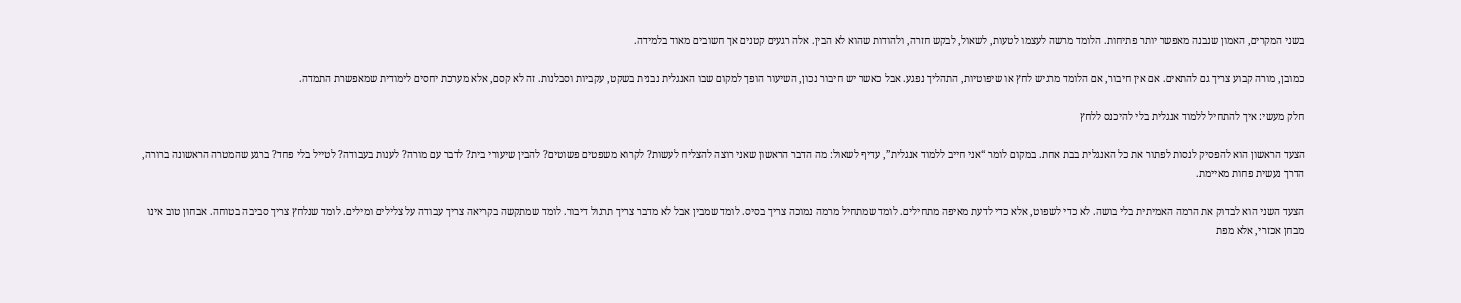בשני המקרים, האמון שנבנה מאפשר יותר פתיחות. הלומד מרשה לעצמו לטעות, לשאול, לבקש חזרה, ולהודות שהוא לא הבין. אלה רגעים קטנים אך חשובים מאוד בלמידה.

כמובן, מורה קבוע צריך גם להתאים. אם אין חיבור, אם הלומד מרגיש לחץ או שיפוטיות, התהליך נפגע. אבל כאשר יש חיבור נכון, השיעור הופך למקום שבו האנגלית נבנית בשקט, עקביות וסבלנות. זה לא קסם, אלא מערכת יחסים לימודית שמאפשרת התמדה.

חלק מעשי: איך להתחיל ללמוד אנגלית בלי להיכנס ללחץ

הצעד הראשון הוא להפסיק לנסות לפתור את כל האנגלית בבת אחת. במקום לומר “אני חייב ללמוד אנגלית”, עדיף לשאול: מה הדבר הראשון שאני רוצה להצליח לעשות? לקרוא משפטים פשוטים? להבין שיעורי בית? לדבר עם מורה? לענות בעבודה? לטייל בלי פחד? ברגע שהמטרה הראשונה ברורה, הדרך נעשית פחות מאיימת.

הצעד השני הוא לבדוק את הרמה האמיתית בלי בושה. לא כדי לשפוט, אלא כדי לדעת מאיפה מתחילים. לומד שמתחיל מרמה נמוכה צריך בסיס. לומד שמבין אבל לא מדבר צריך תרגול דיבור. לומד שמתקשה בקריאה צריך עבודה על צלילים ומילים. לומד שנלחץ צריך סביבה בטוחה. אבחון טוב אינו מבחן אכזרי, אלא מפת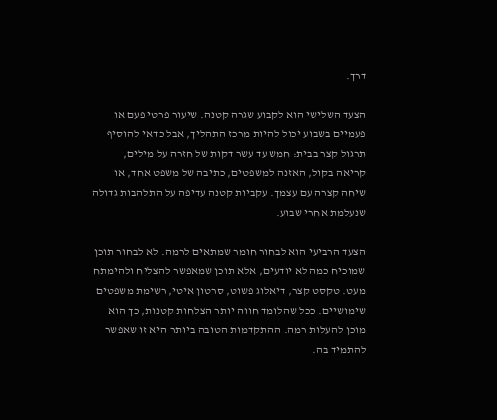דרך.

הצעד השלישי הוא לקבוע שגרה קטנה. שיעור פרטי פעם או פעמיים בשבוע יכול להיות מרכז התהליך, אבל כדאי להוסיף תרגול קצר בבית: חמש עד עשר דקות של חזרה על מילים, קריאה בקול, האזנה למשפטים, כתיבה של משפט אחד, או שיחה קצרה עם עצמך. עקביות קטנה עדיפה על התלהבות גדולה שנעלמת אחרי שבוע.

הצעד הרביעי הוא לבחור חומר שמתאים לרמה. לא לבחור תוכן שמוכיח כמה לא יודעים, אלא תוכן שמאפשר להצליח ולהימתח מעט. טקסט קצר, דיאלוג פשוט, סרטון איטי, רשימת משפטים שימושיים. ככל שהלומד חווה יותר הצלחות קטנות, כך הוא מוכן להעלות רמה. ההתקדמות הטובה ביותר היא זו שאפשר להתמיד בה.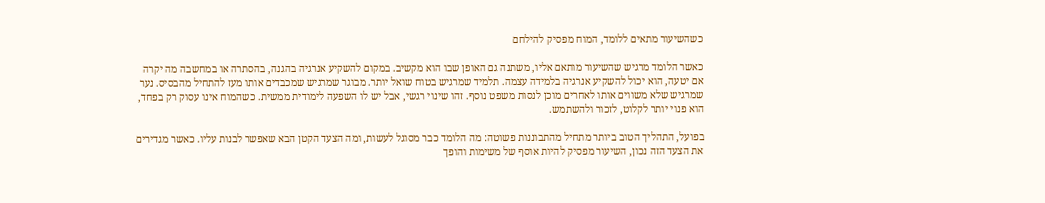כשהשיעור מתאים ללומד, המוח מפסיק להילחם

כאשר הלומד מרגיש שהשיעור מותאם אליו, משתנה גם האופן שבו הוא מקשיב. במקום להשקיע אנרגיה בהגנה, בהסתרה או במחשבה מה יקרה אם יטעה, הוא יכול להשקיע אנרגיה בלמידה עצמה. תלמיד שמרגיש בטוח שואל יותר. מבוגר שמרגיש שמכבדים אותו מעז להתחיל מהבסיס. נער שמרגיש שלא משווים אותו לאחרים מוכן לנסות משפט נוסף. זהו שינוי רגשי, אבל יש לו השפעה לימודית ממשית. כשהמוח אינו עסוק רק בפחד, הוא פנוי יותר לקלוט, לזכור ולהשתמש.

בפועל, התהליך הטוב ביותר מתחיל מהתבוננות פשוטה: מה הלומד כבר מסוגל לעשות, ומה הצעד הקטן הבא שאפשר לבנות עליו. כאשר מגדירים את הצעד הזה נכון, השיעור מפסיק להיות אוסף של משימות והופך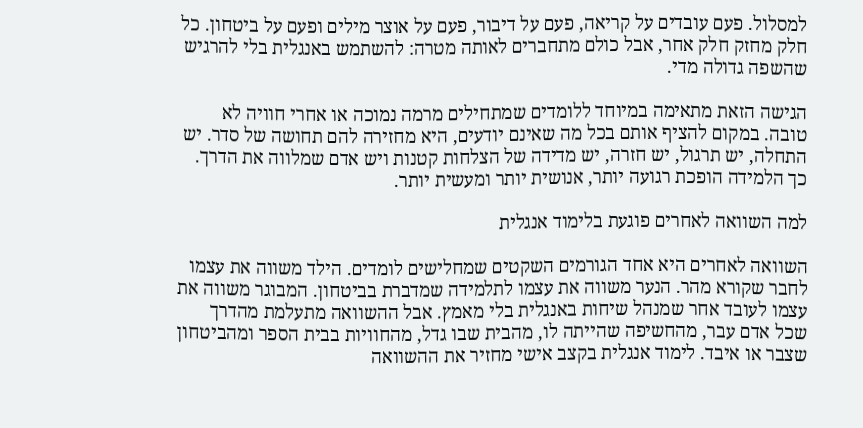למסלול. פעם עובדים על קריאה, פעם על דיבור, פעם על אוצר מילים ופעם על ביטחון. כל חלק מחזק חלק אחר, אבל כולם מתחברים לאותה מטרה: להשתמש באנגלית בלי להרגיש שהשפה גדולה מדי.

הגישה הזאת מתאימה במיוחד ללומדים שמתחילים מרמה נמוכה או אחרי חוויה לא טובה. במקום להציף אותם בכל מה שאינם יודעים, היא מחזירה להם תחושה של סדר. יש התחלה, יש תרגול, יש חזרה, יש מדידה של הצלחות קטנות ויש אדם שמלווה את הדרך. כך הלמידה הופכת רגועה יותר, אנושית יותר ומעשית יותר.

למה השוואה לאחרים פוגעת בלימוד אנגלית

השוואה לאחרים היא אחד הגורמים השקטים שמחלישים לומדים. הילד משווה את עצמו לחבר שקורא מהר. הנער משווה את עצמו לתלמידה שמדברת בביטחון. המבוגר משווה את עצמו לעובד אחר שמנהל שיחות באנגלית בלי מאמץ. אבל ההשוואה מתעלמת מהדרך שכל אדם עבר, מהחשיפה שהייתה לו, מהבית שבו גדל, מהחוויות בבית הספר ומהביטחון שצבר או איבד. לימוד אנגלית בקצב אישי מחזיר את ההשוואה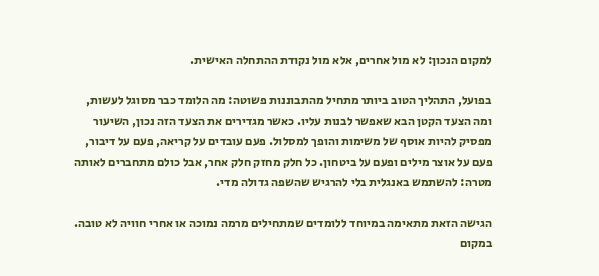למקום הנכון: לא מול אחרים, אלא מול נקודת ההתחלה האישית.

בפועל, התהליך הטוב ביותר מתחיל מהתבוננות פשוטה: מה הלומד כבר מסוגל לעשות, ומה הצעד הקטן הבא שאפשר לבנות עליו. כאשר מגדירים את הצעד הזה נכון, השיעור מפסיק להיות אוסף של משימות והופך למסלול. פעם עובדים על קריאה, פעם על דיבור, פעם על אוצר מילים ופעם על ביטחון. כל חלק מחזק חלק אחר, אבל כולם מתחברים לאותה מטרה: להשתמש באנגלית בלי להרגיש שהשפה גדולה מדי.

הגישה הזאת מתאימה במיוחד ללומדים שמתחילים מרמה נמוכה או אחרי חוויה לא טובה. במקום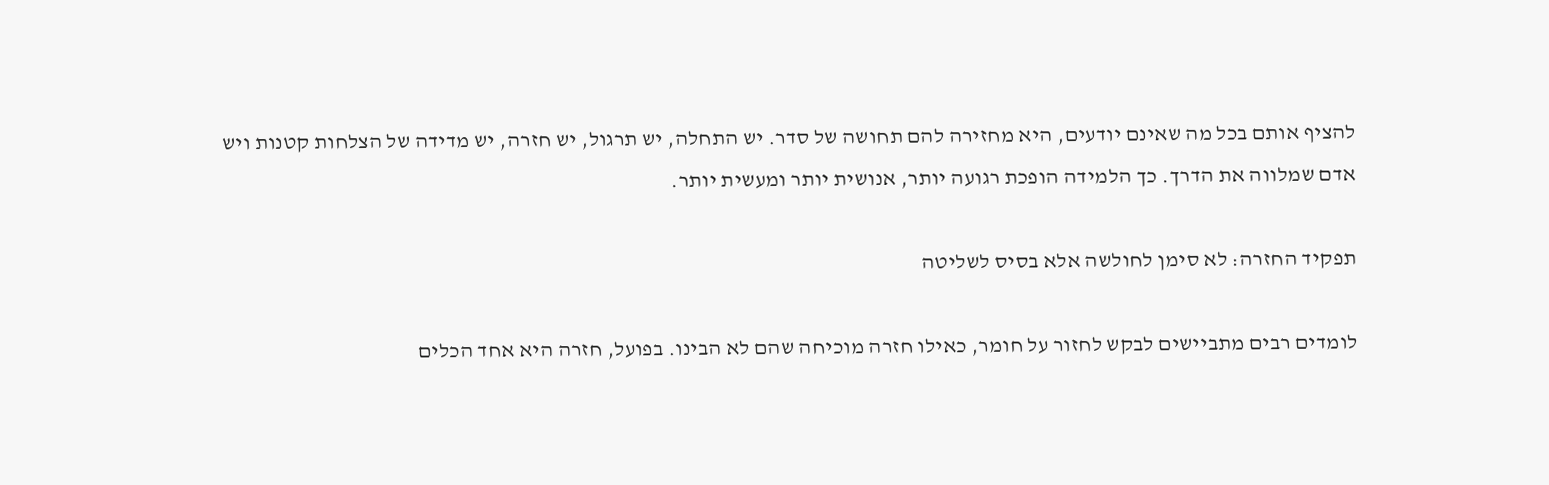להציף אותם בכל מה שאינם יודעים, היא מחזירה להם תחושה של סדר. יש התחלה, יש תרגול, יש חזרה, יש מדידה של הצלחות קטנות ויש אדם שמלווה את הדרך. כך הלמידה הופכת רגועה יותר, אנושית יותר ומעשית יותר.

תפקיד החזרה: לא סימן לחולשה אלא בסיס לשליטה

לומדים רבים מתביישים לבקש לחזור על חומר, כאילו חזרה מוכיחה שהם לא הבינו. בפועל, חזרה היא אחד הכלים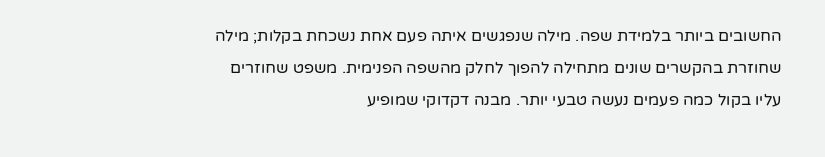החשובים ביותר בלמידת שפה. מילה שנפגשים איתה פעם אחת נשכחת בקלות; מילה שחוזרת בהקשרים שונים מתחילה להפוך לחלק מהשפה הפנימית. משפט שחוזרים עליו בקול כמה פעמים נעשה טבעי יותר. מבנה דקדוקי שמופיע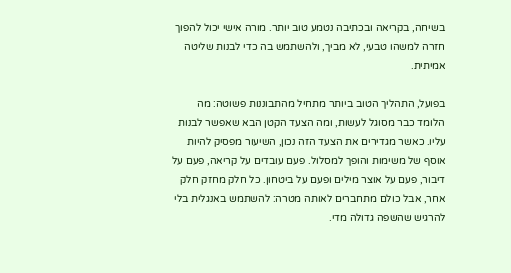בשיחה, בקריאה ובכתיבה נטמע טוב יותר. מורה אישי יכול להפוך חזרה למשהו טבעי, לא מביך, ולהשתמש בה כדי לבנות שליטה אמיתית.

בפועל, התהליך הטוב ביותר מתחיל מהתבוננות פשוטה: מה הלומד כבר מסוגל לעשות, ומה הצעד הקטן הבא שאפשר לבנות עליו. כאשר מגדירים את הצעד הזה נכון, השיעור מפסיק להיות אוסף של משימות והופך למסלול. פעם עובדים על קריאה, פעם על דיבור, פעם על אוצר מילים ופעם על ביטחון. כל חלק מחזק חלק אחר, אבל כולם מתחברים לאותה מטרה: להשתמש באנגלית בלי להרגיש שהשפה גדולה מדי.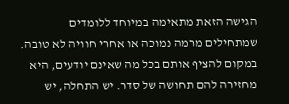הגישה הזאת מתאימה במיוחד ללומדים שמתחילים מרמה נמוכה או אחרי חוויה לא טובה. במקום להציף אותם בכל מה שאינם יודעים, היא מחזירה להם תחושה של סדר. יש התחלה, יש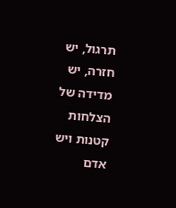תרגול, יש חזרה, יש מדידה של הצלחות קטנות ויש אדם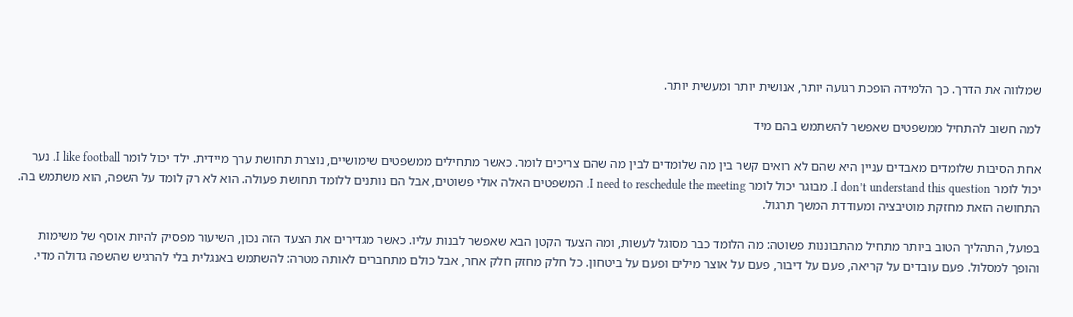שמלווה את הדרך. כך הלמידה הופכת רגועה יותר, אנושית יותר ומעשית יותר.

למה חשוב להתחיל ממשפטים שאפשר להשתמש בהם מיד

אחת הסיבות שלומדים מאבדים עניין היא שהם לא רואים קשר בין מה שלומדים לבין מה שהם צריכים לומר. כאשר מתחילים ממשפטים שימושיים, נוצרת תחושת ערך מיידית. ילד יכול לומר I like football. נער יכול לומר I don’t understand this question. מבוגר יכול לומר I need to reschedule the meeting. המשפטים האלה אולי פשוטים, אבל הם נותנים ללומד תחושת פעולה. הוא לא רק לומד על השפה, הוא משתמש בה. התחושה הזאת מחזקת מוטיבציה ומעודדת המשך תרגול.

בפועל, התהליך הטוב ביותר מתחיל מהתבוננות פשוטה: מה הלומד כבר מסוגל לעשות, ומה הצעד הקטן הבא שאפשר לבנות עליו. כאשר מגדירים את הצעד הזה נכון, השיעור מפסיק להיות אוסף של משימות והופך למסלול. פעם עובדים על קריאה, פעם על דיבור, פעם על אוצר מילים ופעם על ביטחון. כל חלק מחזק חלק אחר, אבל כולם מתחברים לאותה מטרה: להשתמש באנגלית בלי להרגיש שהשפה גדולה מדי.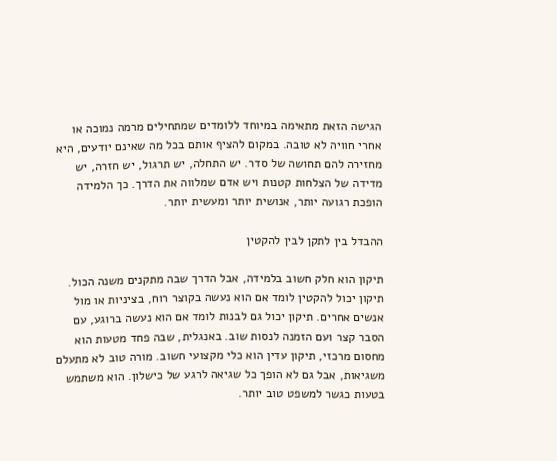הגישה הזאת מתאימה במיוחד ללומדים שמתחילים מרמה נמוכה או אחרי חוויה לא טובה. במקום להציף אותם בכל מה שאינם יודעים, היא מחזירה להם תחושה של סדר. יש התחלה, יש תרגול, יש חזרה, יש מדידה של הצלחות קטנות ויש אדם שמלווה את הדרך. כך הלמידה הופכת רגועה יותר, אנושית יותר ומעשית יותר.

ההבדל בין לתקן לבין להקטין

תיקון הוא חלק חשוב בלמידה, אבל הדרך שבה מתקנים משנה הכול. תיקון יכול להקטין לומד אם הוא נעשה בקוצר רוח, בציניות או מול אנשים אחרים. תיקון יכול גם לבנות לומד אם הוא נעשה ברוגע, עם הסבר קצר ועם הזמנה לנסות שוב. באנגלית, שבה פחד מטעות הוא מחסום מרכזי, תיקון עדין הוא כלי מקצועי חשוב. מורה טוב לא מתעלם משגיאות, אבל גם לא הופך כל שגיאה לרגע של כישלון. הוא משתמש בטעות כגשר למשפט טוב יותר.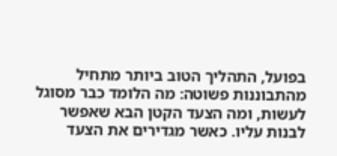בפועל, התהליך הטוב ביותר מתחיל מהתבוננות פשוטה: מה הלומד כבר מסוגל לעשות, ומה הצעד הקטן הבא שאפשר לבנות עליו. כאשר מגדירים את הצעד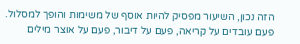הזה נכון, השיעור מפסיק להיות אוסף של משימות והופך למסלול. פעם עובדים על קריאה, פעם על דיבור, פעם על אוצר מילים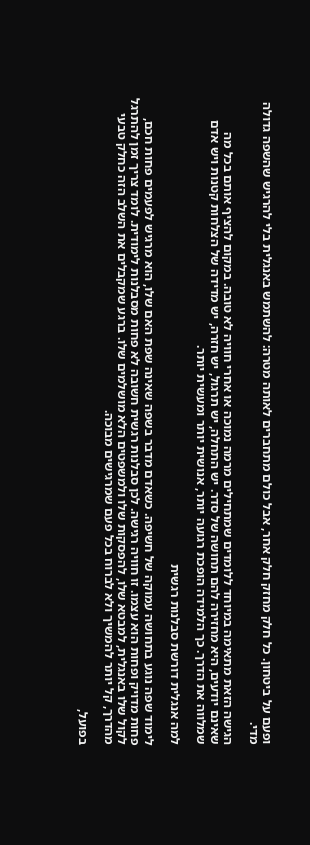ופעם על ביטחון. כל חלק מחזק חלק אחר, אבל כולם מתחברים לאותה מטרה: להשתמש באנגלית בלי להרגיש שהשפה גדולה מדי.

הגישה הזאת מתאימה במיוחד ללומדים שמתחילים מרמה נמוכה או אחרי חוויה לא טובה. במקום להציף אותם בכל מה שאינם יודעים, היא מחזירה להם תחושה של סדר. יש התחלה, יש תרגול, יש חזרה, יש מדידה של הצלחות קטנות ויש אדם שמלווה את הדרך. כך הלמידה הופכת רגועה יותר, אנושית יותר ומעשית יותר.

למה אנגלית דורשת סבלנות רגשית

לימוד שפה נוגע בתחושה עמוקה של חשיפה. כשאדם מדבר בשפה שאינה שפת האם שלו, הוא מרגיש לפעמים פחות חכם, פחות מדויק ופחות הוא עצמו. זו חוויה רגישה. לכן סבלנות רגשית חשובה לא פחות מסבלנות לימודית. לומד צריך זמן להתרגל לקול שלו באנגלית, למבטא שלו, להפסקות שלו ולמשפטים הלא מושלמים שלו. ברגע שמקבלים את השלב הזה כחלק טבעי מהדרך, קל יותר להמשיך ולא לברוח בכל פעם שמרגישים מבוכה.

בפועל,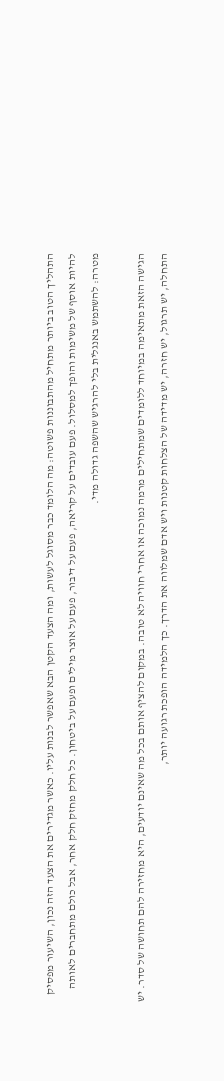התהליך הטוב ביותר מתחיל מהתבוננות פשוטה: מה הלומד כבר מסוגל לעשות, ומה הצעד הקטן הבא שאפשר לבנות עליו. כאשר מגדירים את הצעד הזה נכון, השיעור מפסיק להיות אוסף של משימות והופך למסלול. פעם עובדים על קריאה, פעם על דיבור, פעם על אוצר מילים ופעם על ביטחון. כל חלק מחזק חלק אחר, אבל כולם מתחברים לאותה מטרה: להשתמש באנגלית בלי להרגיש שהשפה גדולה מדי.

הגישה הזאת מתאימה במיוחד ללומדים שמתחילים מרמה נמוכה או אחרי חוויה לא טובה. במקום להציף אותם בכל מה שאינם יודעים, היא מחזירה להם תחושה של סדר. יש התחלה, יש תרגול, יש חזרה, יש מדידה של הצלחות קטנות ויש אדם שמלווה את הדרך. כך הלמידה הופכת רגועה יותר,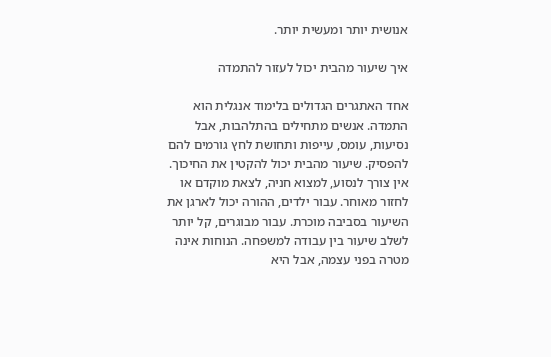אנושית יותר ומעשית יותר.

איך שיעור מהבית יכול לעזור להתמדה

אחד האתגרים הגדולים בלימוד אנגלית הוא התמדה. אנשים מתחילים בהתלהבות, אבל נסיעות, עומס, עייפות ותחושת לחץ גורמים להם להפסיק. שיעור מהבית יכול להקטין את החיכוך. אין צורך לנסוע, למצוא חניה, לצאת מוקדם או לחזור מאוחר. עבור ילדים, ההורה יכול לארגן את השיעור בסביבה מוכרת. עבור מבוגרים, קל יותר לשלב שיעור בין עבודה למשפחה. הנוחות אינה מטרה בפני עצמה, אבל היא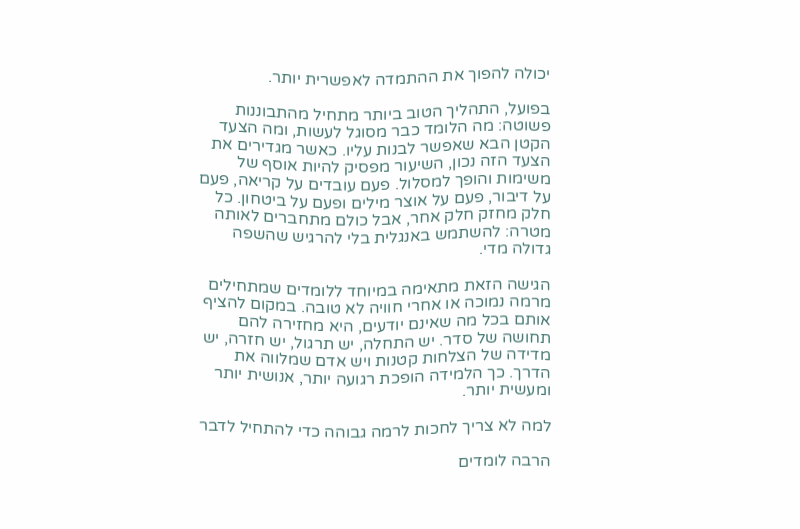יכולה להפוך את ההתמדה לאפשרית יותר.

בפועל, התהליך הטוב ביותר מתחיל מהתבוננות פשוטה: מה הלומד כבר מסוגל לעשות, ומה הצעד הקטן הבא שאפשר לבנות עליו. כאשר מגדירים את הצעד הזה נכון, השיעור מפסיק להיות אוסף של משימות והופך למסלול. פעם עובדים על קריאה, פעם על דיבור, פעם על אוצר מילים ופעם על ביטחון. כל חלק מחזק חלק אחר, אבל כולם מתחברים לאותה מטרה: להשתמש באנגלית בלי להרגיש שהשפה גדולה מדי.

הגישה הזאת מתאימה במיוחד ללומדים שמתחילים מרמה נמוכה או אחרי חוויה לא טובה. במקום להציף אותם בכל מה שאינם יודעים, היא מחזירה להם תחושה של סדר. יש התחלה, יש תרגול, יש חזרה, יש מדידה של הצלחות קטנות ויש אדם שמלווה את הדרך. כך הלמידה הופכת רגועה יותר, אנושית יותר ומעשית יותר.

למה לא צריך לחכות לרמה גבוהה כדי להתחיל לדבר

הרבה לומדים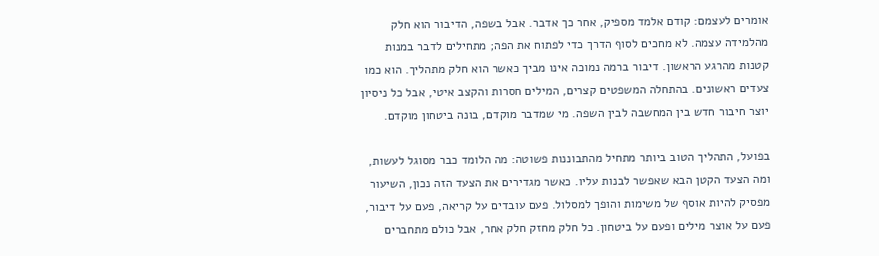אומרים לעצמם: קודם אלמד מספיק, אחר כך אדבר. אבל בשפה, הדיבור הוא חלק מהלמידה עצמה. לא מחכים לסוף הדרך כדי לפתוח את הפה; מתחילים לדבר במנות קטנות מהרגע הראשון. דיבור ברמה נמוכה אינו מביך כאשר הוא חלק מתהליך. הוא כמו צעדים ראשונים. בהתחלה המשפטים קצרים, המילים חסרות והקצב איטי, אבל כל ניסיון יוצר חיבור חדש בין המחשבה לבין השפה. מי שמדבר מוקדם, בונה ביטחון מוקדם.

בפועל, התהליך הטוב ביותר מתחיל מהתבוננות פשוטה: מה הלומד כבר מסוגל לעשות, ומה הצעד הקטן הבא שאפשר לבנות עליו. כאשר מגדירים את הצעד הזה נכון, השיעור מפסיק להיות אוסף של משימות והופך למסלול. פעם עובדים על קריאה, פעם על דיבור, פעם על אוצר מילים ופעם על ביטחון. כל חלק מחזק חלק אחר, אבל כולם מתחברים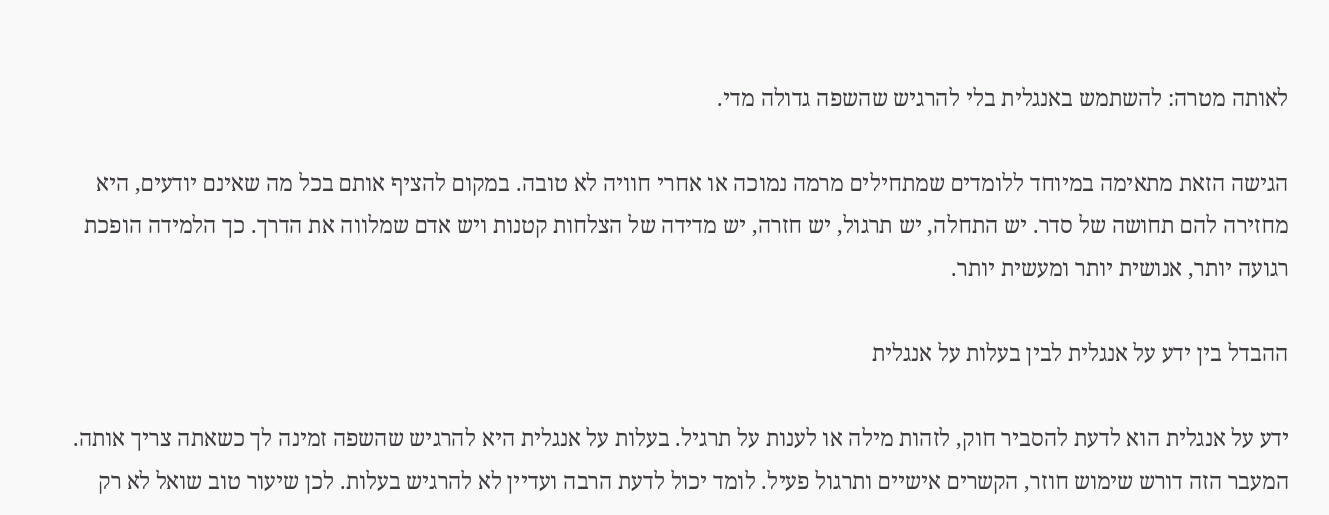לאותה מטרה: להשתמש באנגלית בלי להרגיש שהשפה גדולה מדי.

הגישה הזאת מתאימה במיוחד ללומדים שמתחילים מרמה נמוכה או אחרי חוויה לא טובה. במקום להציף אותם בכל מה שאינם יודעים, היא מחזירה להם תחושה של סדר. יש התחלה, יש תרגול, יש חזרה, יש מדידה של הצלחות קטנות ויש אדם שמלווה את הדרך. כך הלמידה הופכת רגועה יותר, אנושית יותר ומעשית יותר.

ההבדל בין ידע על אנגלית לבין בעלות על אנגלית

ידע על אנגלית הוא לדעת להסביר חוק, לזהות מילה או לענות על תרגיל. בעלות על אנגלית היא להרגיש שהשפה זמינה לך כשאתה צריך אותה. המעבר הזה דורש שימוש חוזר, הקשרים אישיים ותרגול פעיל. לומד יכול לדעת הרבה ועדיין לא להרגיש בעלות. לכן שיעור טוב שואל לא רק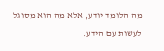מה הלומד יודע, אלא מה הוא מסוגל לעשות עם הידע.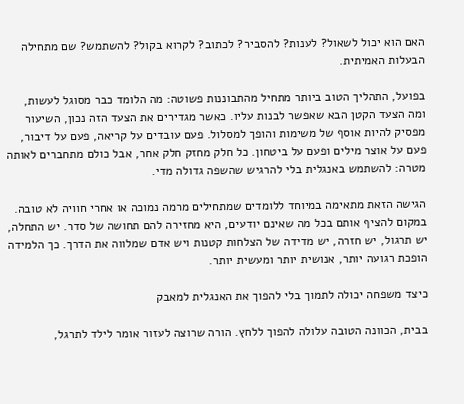האם הוא יכול לשאול? לענות? להסביר? לכתוב? לקרוא בקול? להשתמש? שם מתחילה הבעלות האמיתית.

בפועל, התהליך הטוב ביותר מתחיל מהתבוננות פשוטה: מה הלומד כבר מסוגל לעשות, ומה הצעד הקטן הבא שאפשר לבנות עליו. כאשר מגדירים את הצעד הזה נכון, השיעור מפסיק להיות אוסף של משימות והופך למסלול. פעם עובדים על קריאה, פעם על דיבור, פעם על אוצר מילים ופעם על ביטחון. כל חלק מחזק חלק אחר, אבל כולם מתחברים לאותה מטרה: להשתמש באנגלית בלי להרגיש שהשפה גדולה מדי.

הגישה הזאת מתאימה במיוחד ללומדים שמתחילים מרמה נמוכה או אחרי חוויה לא טובה. במקום להציף אותם בכל מה שאינם יודעים, היא מחזירה להם תחושה של סדר. יש התחלה, יש תרגול, יש חזרה, יש מדידה של הצלחות קטנות ויש אדם שמלווה את הדרך. כך הלמידה הופכת רגועה יותר, אנושית יותר ומעשית יותר.

כיצד משפחה יכולה לתמוך בלי להפוך את האנגלית למאבק

בבית, הכוונה הטובה עלולה להפוך ללחץ. הורה שרוצה לעזור אומר לילד לתרגל,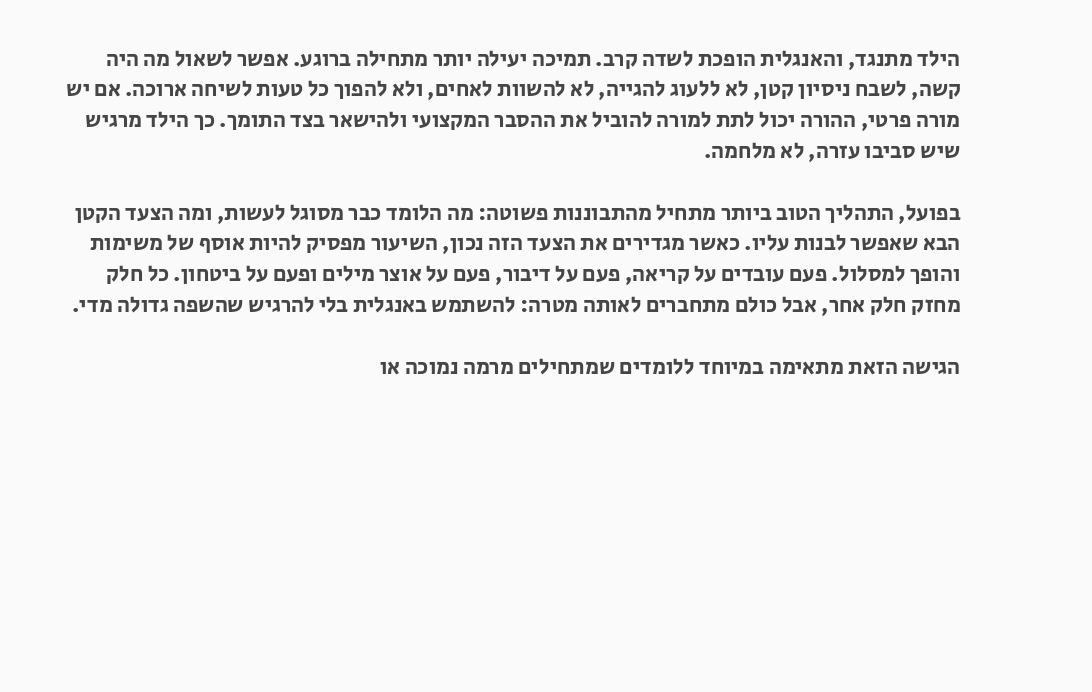הילד מתנגד, והאנגלית הופכת לשדה קרב. תמיכה יעילה יותר מתחילה ברוגע. אפשר לשאול מה היה קשה, לשבח ניסיון קטן, לא ללעוג להגייה, לא להשוות לאחים, ולא להפוך כל טעות לשיחה ארוכה. אם יש מורה פרטי, ההורה יכול לתת למורה להוביל את ההסבר המקצועי ולהישאר בצד התומך. כך הילד מרגיש שיש סביבו עזרה, לא מלחמה.

בפועל, התהליך הטוב ביותר מתחיל מהתבוננות פשוטה: מה הלומד כבר מסוגל לעשות, ומה הצעד הקטן הבא שאפשר לבנות עליו. כאשר מגדירים את הצעד הזה נכון, השיעור מפסיק להיות אוסף של משימות והופך למסלול. פעם עובדים על קריאה, פעם על דיבור, פעם על אוצר מילים ופעם על ביטחון. כל חלק מחזק חלק אחר, אבל כולם מתחברים לאותה מטרה: להשתמש באנגלית בלי להרגיש שהשפה גדולה מדי.

הגישה הזאת מתאימה במיוחד ללומדים שמתחילים מרמה נמוכה או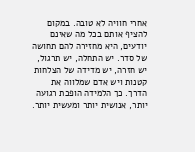אחרי חוויה לא טובה. במקום להציף אותם בכל מה שאינם יודעים, היא מחזירה להם תחושה של סדר. יש התחלה, יש תרגול, יש חזרה, יש מדידה של הצלחות קטנות ויש אדם שמלווה את הדרך. כך הלמידה הופכת רגועה יותר, אנושית יותר ומעשית יותר.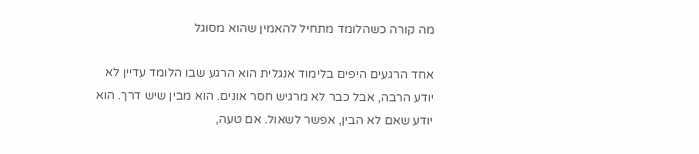מה קורה כשהלומד מתחיל להאמין שהוא מסוגל

אחד הרגעים היפים בלימוד אנגלית הוא הרגע שבו הלומד עדיין לא יודע הרבה, אבל כבר לא מרגיש חסר אונים. הוא מבין שיש דרך. הוא יודע שאם לא הבין, אפשר לשאול. אם טעה,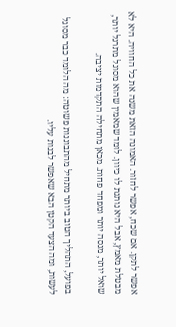אפשר לתקן. אם שכח, אפשר לחזור. האמונה הזאת משנה את כל החוויה. היא לא מבטלת מאמץ, אבל היא נותנת לו כיוון. לומד שמאמין שהוא מסוגל מתרגל יותר, שואל יותר, מנסה יותר ומפחד פחות. מכאן מתחילה התקדמות יציבה.

בפועל, התהליך הטוב ביותר מתחיל מהתבוננות פשוטה: מה הלומד כבר מסוגל לעשות, ומה הצעד הקטן הבא שאפשר לבנות עליו.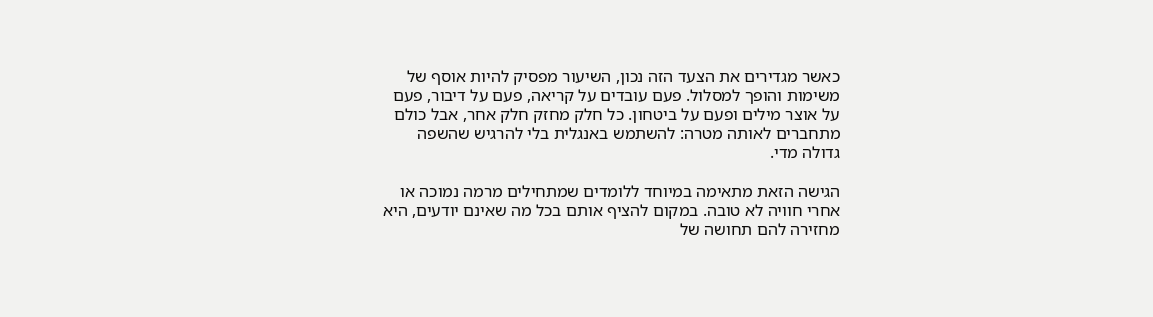כאשר מגדירים את הצעד הזה נכון, השיעור מפסיק להיות אוסף של משימות והופך למסלול. פעם עובדים על קריאה, פעם על דיבור, פעם על אוצר מילים ופעם על ביטחון. כל חלק מחזק חלק אחר, אבל כולם מתחברים לאותה מטרה: להשתמש באנגלית בלי להרגיש שהשפה גדולה מדי.

הגישה הזאת מתאימה במיוחד ללומדים שמתחילים מרמה נמוכה או אחרי חוויה לא טובה. במקום להציף אותם בכל מה שאינם יודעים, היא מחזירה להם תחושה של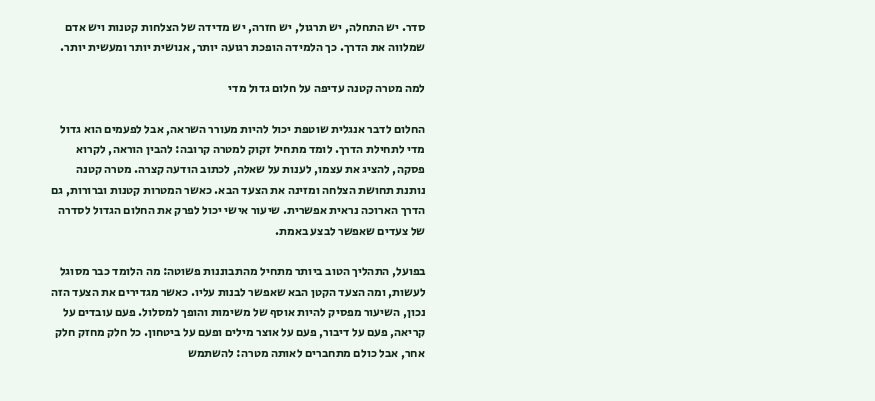סדר. יש התחלה, יש תרגול, יש חזרה, יש מדידה של הצלחות קטנות ויש אדם שמלווה את הדרך. כך הלמידה הופכת רגועה יותר, אנושית יותר ומעשית יותר.

למה מטרה קטנה עדיפה על חלום גדול מדי

החלום לדבר אנגלית שוטפת יכול להיות מעורר השראה, אבל לפעמים הוא גדול מדי לתחילת הדרך. לומד מתחיל זקוק למטרה קרובה: להבין הוראה, לקרוא פסקה, להציג את עצמו, לענות על שאלה, לכתוב הודעה קצרה. מטרה קטנה נותנת תחושת הצלחה ומזינה את הצעד הבא. כאשר המטרות קטנות וברורות, גם הדרך הארוכה נראית אפשרית. שיעור אישי יכול לפרק את החלום הגדול לסדרה של צעדים שאפשר לבצע באמת.

בפועל, התהליך הטוב ביותר מתחיל מהתבוננות פשוטה: מה הלומד כבר מסוגל לעשות, ומה הצעד הקטן הבא שאפשר לבנות עליו. כאשר מגדירים את הצעד הזה נכון, השיעור מפסיק להיות אוסף של משימות והופך למסלול. פעם עובדים על קריאה, פעם על דיבור, פעם על אוצר מילים ופעם על ביטחון. כל חלק מחזק חלק אחר, אבל כולם מתחברים לאותה מטרה: להשתמש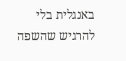באנגלית בלי להרגיש שהשפה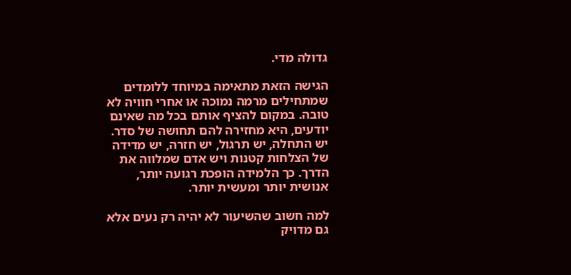גדולה מדי.

הגישה הזאת מתאימה במיוחד ללומדים שמתחילים מרמה נמוכה או אחרי חוויה לא טובה. במקום להציף אותם בכל מה שאינם יודעים, היא מחזירה להם תחושה של סדר. יש התחלה, יש תרגול, יש חזרה, יש מדידה של הצלחות קטנות ויש אדם שמלווה את הדרך. כך הלמידה הופכת רגועה יותר, אנושית יותר ומעשית יותר.

למה חשוב שהשיעור לא יהיה רק נעים אלא גם מדויק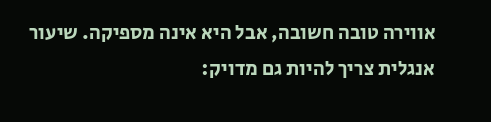אווירה טובה חשובה, אבל היא אינה מספיקה. שיעור אנגלית צריך להיות גם מדויק: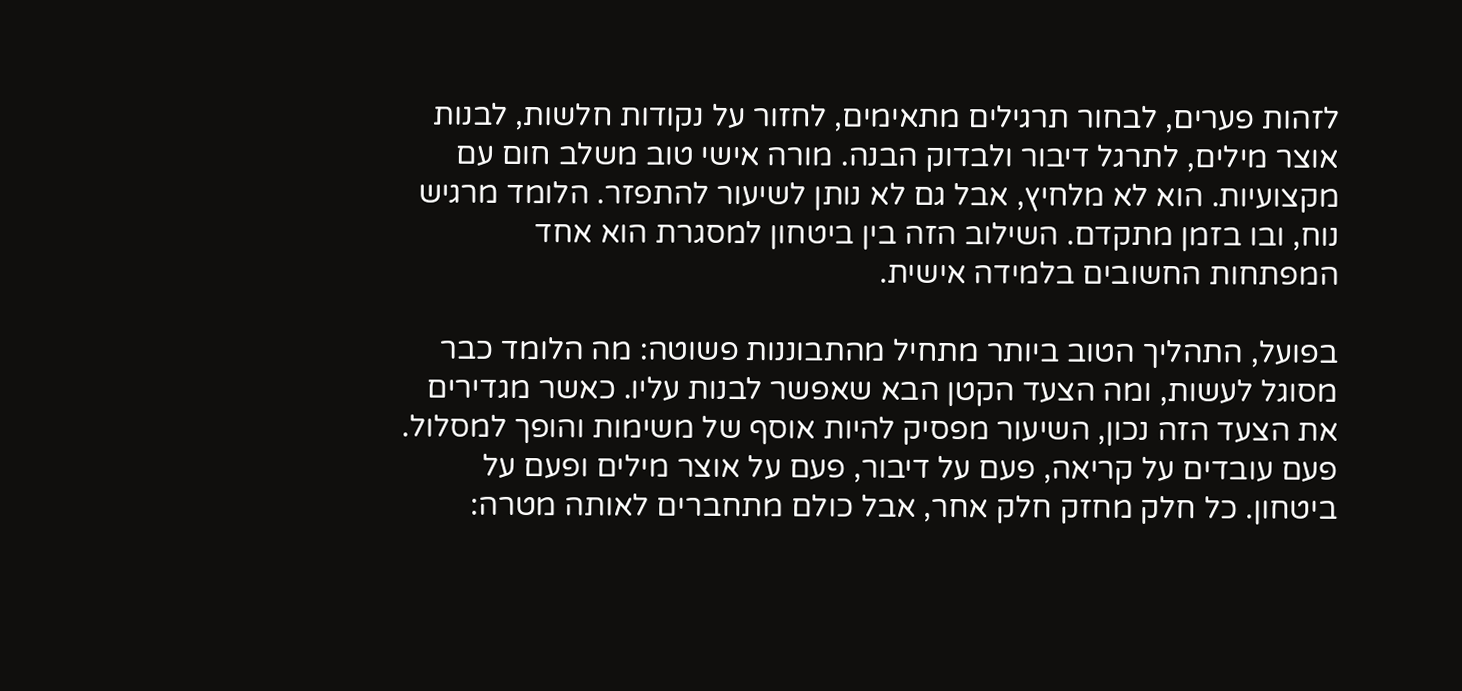לזהות פערים, לבחור תרגילים מתאימים, לחזור על נקודות חלשות, לבנות אוצר מילים, לתרגל דיבור ולבדוק הבנה. מורה אישי טוב משלב חום עם מקצועיות. הוא לא מלחיץ, אבל גם לא נותן לשיעור להתפזר. הלומד מרגיש נוח, ובו בזמן מתקדם. השילוב הזה בין ביטחון למסגרת הוא אחד המפתחות החשובים בלמידה אישית.

בפועל, התהליך הטוב ביותר מתחיל מהתבוננות פשוטה: מה הלומד כבר מסוגל לעשות, ומה הצעד הקטן הבא שאפשר לבנות עליו. כאשר מגדירים את הצעד הזה נכון, השיעור מפסיק להיות אוסף של משימות והופך למסלול. פעם עובדים על קריאה, פעם על דיבור, פעם על אוצר מילים ופעם על ביטחון. כל חלק מחזק חלק אחר, אבל כולם מתחברים לאותה מטרה: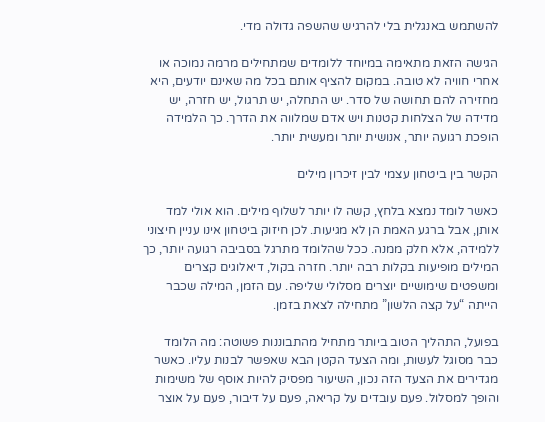להשתמש באנגלית בלי להרגיש שהשפה גדולה מדי.

הגישה הזאת מתאימה במיוחד ללומדים שמתחילים מרמה נמוכה או אחרי חוויה לא טובה. במקום להציף אותם בכל מה שאינם יודעים, היא מחזירה להם תחושה של סדר. יש התחלה, יש תרגול, יש חזרה, יש מדידה של הצלחות קטנות ויש אדם שמלווה את הדרך. כך הלמידה הופכת רגועה יותר, אנושית יותר ומעשית יותר.

הקשר בין ביטחון עצמי לבין זיכרון מילים

כאשר לומד נמצא בלחץ, קשה לו יותר לשלוף מילים. הוא אולי למד אותן, אבל ברגע האמת הן לא מגיעות. לכן חיזוק ביטחון אינו עניין חיצוני ללמידה, אלא חלק ממנה. ככל שהלומד מתרגל בסביבה רגועה יותר, כך המילים מופיעות בקלות רבה יותר. חזרה בקול, דיאלוגים קצרים ומשפטים שימושיים יוצרים מסלולי שליפה. עם הזמן, המילה שכבר הייתה “על קצה הלשון” מתחילה לצאת בזמן.

בפועל, התהליך הטוב ביותר מתחיל מהתבוננות פשוטה: מה הלומד כבר מסוגל לעשות, ומה הצעד הקטן הבא שאפשר לבנות עליו. כאשר מגדירים את הצעד הזה נכון, השיעור מפסיק להיות אוסף של משימות והופך למסלול. פעם עובדים על קריאה, פעם על דיבור, פעם על אוצר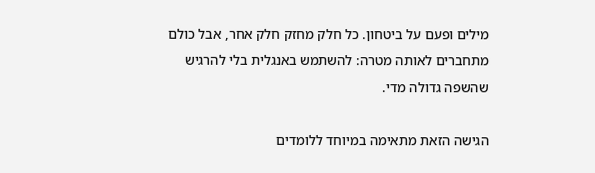מילים ופעם על ביטחון. כל חלק מחזק חלק אחר, אבל כולם מתחברים לאותה מטרה: להשתמש באנגלית בלי להרגיש שהשפה גדולה מדי.

הגישה הזאת מתאימה במיוחד ללומדים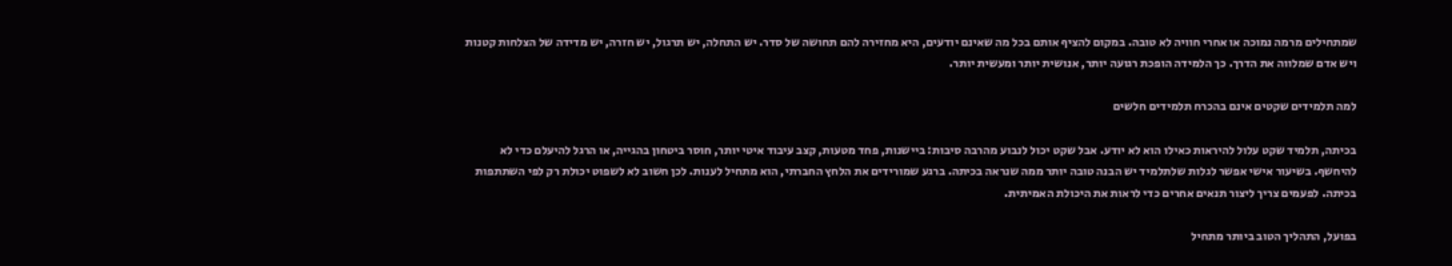שמתחילים מרמה נמוכה או אחרי חוויה לא טובה. במקום להציף אותם בכל מה שאינם יודעים, היא מחזירה להם תחושה של סדר. יש התחלה, יש תרגול, יש חזרה, יש מדידה של הצלחות קטנות ויש אדם שמלווה את הדרך. כך הלמידה הופכת רגועה יותר, אנושית יותר ומעשית יותר.

למה תלמידים שקטים אינם בהכרח תלמידים חלשים

בכיתה, תלמיד שקט עלול להיראות כאילו הוא לא יודע. אבל שקט יכול לנבוע מהרבה סיבות: ביישנות, פחד מטעות, קצב עיבוד איטי יותר, חוסר ביטחון בהגייה, או הרגל להיעלם כדי לא להיחשף. בשיעור אישי אפשר לגלות שלתלמיד יש הבנה טובה יותר ממה שנראה בכיתה. ברגע שמורידים את הלחץ החברתי, הוא מתחיל לענות. לכן חשוב לא לשפוט יכולת רק לפי השתתפות בכיתה. לפעמים צריך ליצור תנאים אחרים כדי לראות את היכולת האמיתית.

בפועל, התהליך הטוב ביותר מתחיל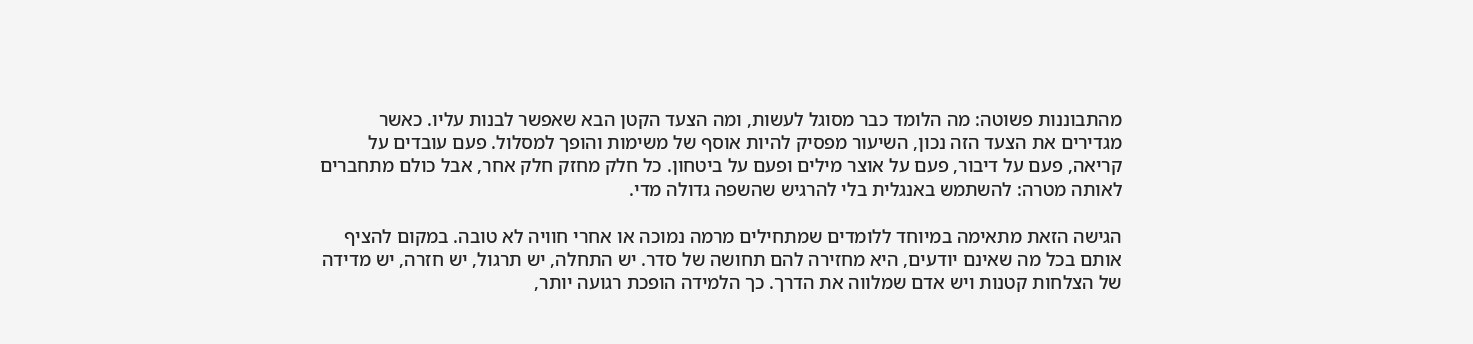מהתבוננות פשוטה: מה הלומד כבר מסוגל לעשות, ומה הצעד הקטן הבא שאפשר לבנות עליו. כאשר מגדירים את הצעד הזה נכון, השיעור מפסיק להיות אוסף של משימות והופך למסלול. פעם עובדים על קריאה, פעם על דיבור, פעם על אוצר מילים ופעם על ביטחון. כל חלק מחזק חלק אחר, אבל כולם מתחברים לאותה מטרה: להשתמש באנגלית בלי להרגיש שהשפה גדולה מדי.

הגישה הזאת מתאימה במיוחד ללומדים שמתחילים מרמה נמוכה או אחרי חוויה לא טובה. במקום להציף אותם בכל מה שאינם יודעים, היא מחזירה להם תחושה של סדר. יש התחלה, יש תרגול, יש חזרה, יש מדידה של הצלחות קטנות ויש אדם שמלווה את הדרך. כך הלמידה הופכת רגועה יותר,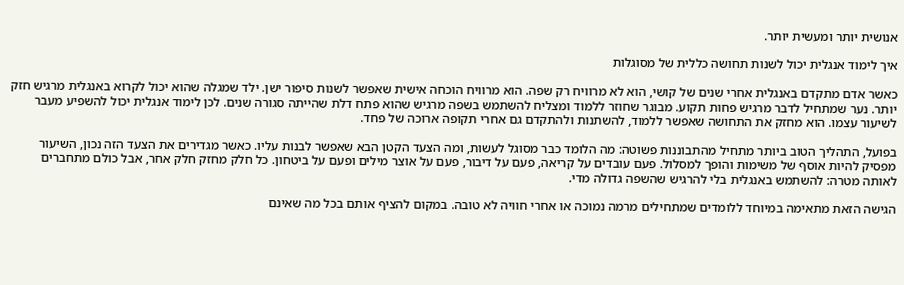אנושית יותר ומעשית יותר.

איך לימוד אנגלית יכול לשנות תחושה כללית של מסוגלות

כאשר אדם מתקדם באנגלית אחרי שנים של קושי, הוא לא מרוויח רק שפה. הוא מרוויח הוכחה אישית שאפשר לשנות סיפור ישן. ילד שמגלה שהוא יכול לקרוא באנגלית מרגיש חזק יותר. נער שמתחיל לדבר מרגיש פחות תקוע. מבוגר שחוזר ללמוד ומצליח להשתמש בשפה מרגיש שהוא פתח דלת שהייתה סגורה שנים. לכן לימוד אנגלית יכול להשפיע מעבר לשיעור עצמו. הוא מחזק את התחושה שאפשר ללמוד, להשתנות ולהתקדם גם אחרי תקופה ארוכה של פחד.

בפועל, התהליך הטוב ביותר מתחיל מהתבוננות פשוטה: מה הלומד כבר מסוגל לעשות, ומה הצעד הקטן הבא שאפשר לבנות עליו. כאשר מגדירים את הצעד הזה נכון, השיעור מפסיק להיות אוסף של משימות והופך למסלול. פעם עובדים על קריאה, פעם על דיבור, פעם על אוצר מילים ופעם על ביטחון. כל חלק מחזק חלק אחר, אבל כולם מתחברים לאותה מטרה: להשתמש באנגלית בלי להרגיש שהשפה גדולה מדי.

הגישה הזאת מתאימה במיוחד ללומדים שמתחילים מרמה נמוכה או אחרי חוויה לא טובה. במקום להציף אותם בכל מה שאינם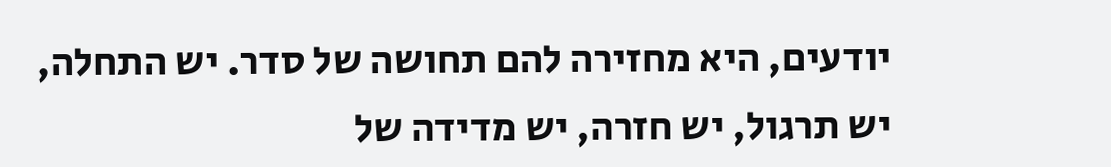יודעים, היא מחזירה להם תחושה של סדר. יש התחלה, יש תרגול, יש חזרה, יש מדידה של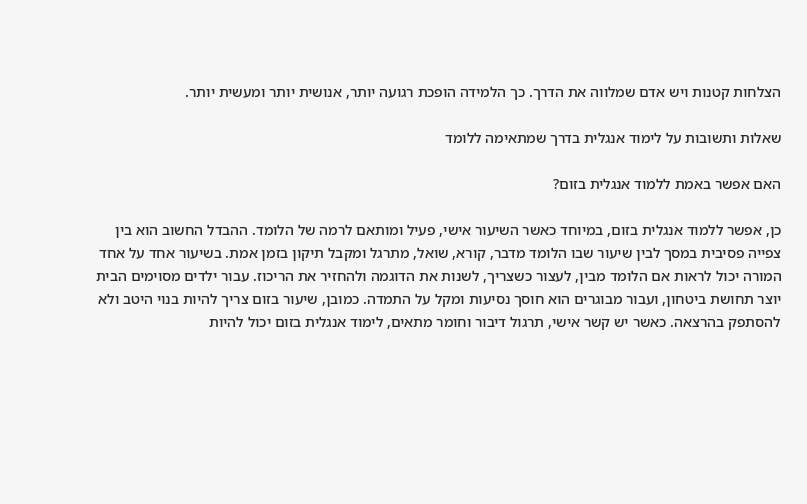הצלחות קטנות ויש אדם שמלווה את הדרך. כך הלמידה הופכת רגועה יותר, אנושית יותר ומעשית יותר.

שאלות ותשובות על לימוד אנגלית בדרך שמתאימה ללומד

האם אפשר באמת ללמוד אנגלית בזום?

כן, אפשר ללמוד אנגלית בזום, במיוחד כאשר השיעור אישי, פעיל ומותאם לרמה של הלומד. ההבדל החשוב הוא בין צפייה פסיבית במסך לבין שיעור שבו הלומד מדבר, קורא, שואל, מתרגל ומקבל תיקון בזמן אמת. בשיעור אחד על אחד המורה יכול לראות אם הלומד מבין, לעצור כשצריך, לשנות את הדוגמה ולהחזיר את הריכוז. עבור ילדים מסוימים הבית יוצר תחושת ביטחון, ועבור מבוגרים הוא חוסך נסיעות ומקל על התמדה. כמובן, שיעור בזום צריך להיות בנוי היטב ולא להסתפק בהרצאה. כאשר יש קשר אישי, תרגול דיבור וחומר מתאים, לימוד אנגלית בזום יכול להיות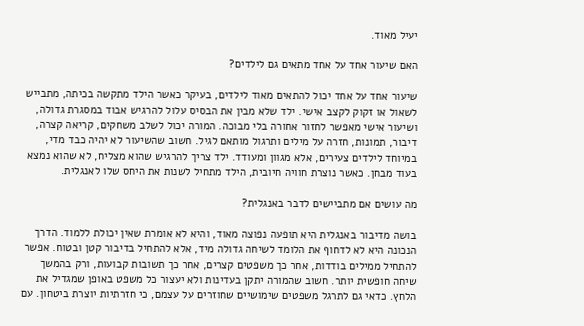יעיל מאוד.

האם שיעור אחד על אחד מתאים גם לילדים?

שיעור אחד על אחד יכול להתאים מאוד לילדים, בעיקר כאשר הילד מתקשה בכיתה, מתבייש לשאול או זקוק לקצב אישי. ילד שלא מבין את הבסיס עלול להרגיש אבוד במסגרת גדולה, ושיעור אישי מאפשר לחזור אחורה בלי מבוכה. המורה יכול לשלב משחקים, קריאה קצרה, דיבור, תמונות, חזרה על מילים ותרגול מותאם לגיל. חשוב שהשיעור לא יהיה כבד מדי, במיוחד לילדים צעירים, אלא מגוון ומעודד. ילד צריך להרגיש שהוא מצליח, לא שהוא נמצא בעוד מבחן. כאשר נוצרת חוויה חיובית, הילד מתחיל לשנות את היחס שלו לאנגלית.

מה עושים אם מתביישים לדבר באנגלית?

בושה מדיבור באנגלית היא תופעה נפוצה מאוד, והיא לא אומרת שאין יכולת ללמוד. הדרך הנכונה היא לא לדחוף את הלומד לשיחה גדולה מיד, אלא להתחיל בדיבור קטן ובטוח. אפשר להתחיל ממילים בודדות, אחר כך משפטים קצרים, אחר כך תשובות קבועות, ורק בהמשך שיחה חופשית יותר. חשוב שהמורה יתקן בעדינות ולא יעצור כל משפט באופן שמגדיל את הלחץ. כדאי גם לתרגל משפטים שימושיים שחוזרים על עצמם, כי חזרתיות יוצרת ביטחון. עם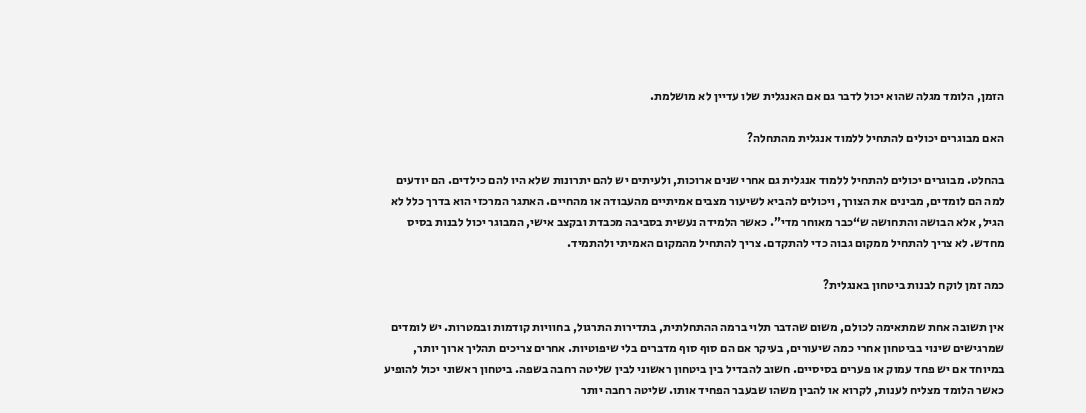הזמן, הלומד מגלה שהוא יכול לדבר גם אם האנגלית שלו עדיין לא מושלמת.

האם מבוגרים יכולים להתחיל ללמוד אנגלית מהתחלה?

בהחלט. מבוגרים יכולים להתחיל ללמוד אנגלית גם אחרי שנים ארוכות, ולעיתים יש להם יתרונות שלא היו להם כילדים. הם יודעים למה הם לומדים, מבינים את הצורך, ויכולים להביא לשיעור מצבים אמיתיים מהעבודה או מהחיים. האתגר המרכזי הוא בדרך כלל לא הגיל, אלא הבושה והתחושה ש“כבר מאוחר מדי”. כאשר הלמידה נעשית בסביבה מכבדת ובקצב אישי, המבוגר יכול לבנות בסיס מחדש. לא צריך להתחיל ממקום גבוה כדי להתקדם. צריך להתחיל מהמקום האמיתי ולהתמיד.

כמה זמן לוקח לבנות ביטחון באנגלית?

אין תשובה אחת שמתאימה לכולם, משום שהדבר תלוי ברמה ההתחלתית, בתדירות התרגול, בחוויות קודמות ובמטרות. יש לומדים שמרגישים שינוי בביטחון אחרי כמה שיעורים, בעיקר אם הם סוף סוף מדברים בלי שיפוטיות. אחרים צריכים תהליך ארוך יותר, במיוחד אם יש פחד עמוק או פערים בסיסיים. חשוב להבדיל בין ביטחון ראשוני לבין שליטה רחבה בשפה. ביטחון ראשוני יכול להופיע כאשר הלומד מצליח לענות, לקרוא או להבין משהו שבעבר הפחיד אותו. שליטה רחבה יותר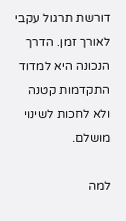דורשת תרגול עקבי לאורך זמן. הדרך הנכונה היא למדוד התקדמות קטנה ולא לחכות לשינוי מושלם.

למה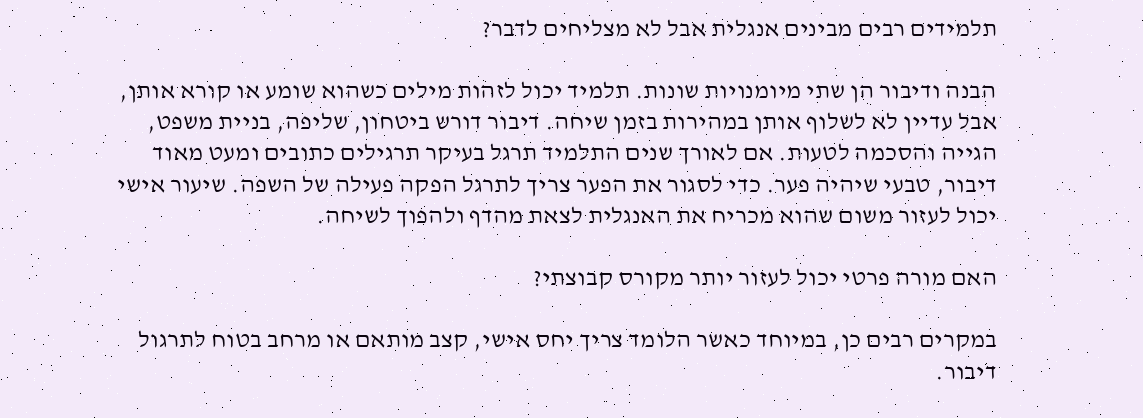תלמידים רבים מבינים אנגלית אבל לא מצליחים לדבר?

הבנה ודיבור הן שתי מיומנויות שונות. תלמיד יכול לזהות מילים כשהוא שומע או קורא אותן, אבל עדיין לא לשלוף אותן במהירות בזמן שיחה. דיבור דורש ביטחון, שליפה, בניית משפט, הגייה והסכמה לטעות. אם לאורך שנים התלמיד תרגל בעיקר תרגילים כתובים ומעט מאוד דיבור, טבעי שיהיה פער. כדי לסגור את הפער צריך לתרגל הפקה פעילה של השפה. שיעור אישי יכול לעזור משום שהוא מכריח את האנגלית לצאת מהדף ולהפוך לשיחה.

האם מורה פרטי יכול לעזור יותר מקורס קבוצתי?

במקרים רבים כן, במיוחד כאשר הלומד צריך יחס אישי, קצב מותאם או מרחב בטוח לתרגול דיבור.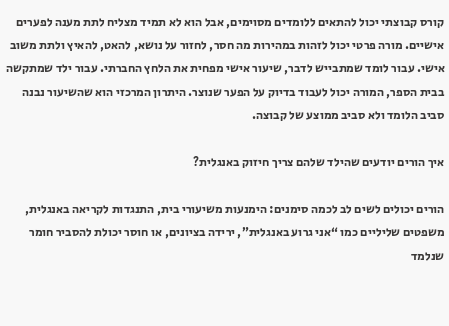קורס קבוצתי יכול להתאים ללומדים מסוימים, אבל הוא לא תמיד מצליח לתת מענה לפערים אישיים. מורה פרטי יכול לזהות במהירות מה חסר, לחזור על נושא, להאט, להאיץ ולתת משוב אישי. עבור לומד שמתבייש לדבר, שיעור אישי מפחית את הלחץ החברתי. עבור ילד שמתקשה בבית הספר, המורה יכול לעבוד בדיוק על הפער שנוצר. היתרון המרכזי הוא שהשיעור נבנה סביב הלומד ולא סביב ממוצע של קבוצה.

איך הורים יודעים שהילד שלהם צריך חיזוק באנגלית?

הורים יכולים לשים לב לכמה סימנים: הימנעות משיעורי בית, התנגדות לקריאה באנגלית, משפטים שליליים כמו “אני גרוע באנגלית”, ירידה בציונים, או חוסר יכולת להסביר חומר שנלמד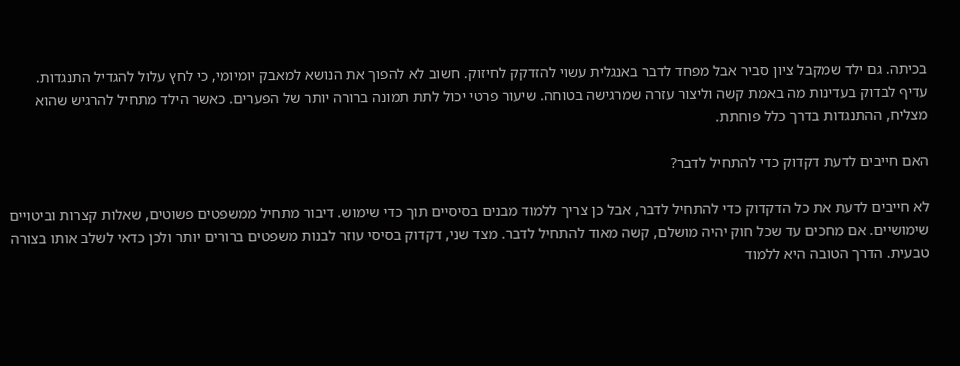בכיתה. גם ילד שמקבל ציון סביר אבל מפחד לדבר באנגלית עשוי להזדקק לחיזוק. חשוב לא להפוך את הנושא למאבק יומיומי, כי לחץ עלול להגדיל התנגדות. עדיף לבדוק בעדינות מה באמת קשה וליצור עזרה שמרגישה בטוחה. שיעור פרטי יכול לתת תמונה ברורה יותר של הפערים. כאשר הילד מתחיל להרגיש שהוא מצליח, ההתנגדות בדרך כלל פוחתת.

האם חייבים לדעת דקדוק כדי להתחיל לדבר?

לא חייבים לדעת את כל הדקדוק כדי להתחיל לדבר, אבל כן צריך ללמוד מבנים בסיסיים תוך כדי שימוש. דיבור מתחיל ממשפטים פשוטים, שאלות קצרות וביטויים שימושיים. אם מחכים עד שכל חוק יהיה מושלם, קשה מאוד להתחיל לדבר. מצד שני, דקדוק בסיסי עוזר לבנות משפטים ברורים יותר ולכן כדאי לשלב אותו בצורה טבעית. הדרך הטובה היא ללמוד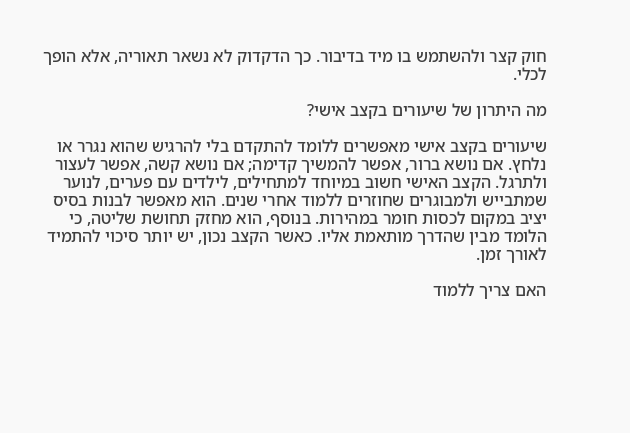חוק קצר ולהשתמש בו מיד בדיבור. כך הדקדוק לא נשאר תאוריה, אלא הופך לכלי.

מה היתרון של שיעורים בקצב אישי?

שיעורים בקצב אישי מאפשרים ללומד להתקדם בלי להרגיש שהוא נגרר או נלחץ. אם נושא ברור, אפשר להמשיך קדימה; אם נושא קשה, אפשר לעצור ולתרגל. הקצב האישי חשוב במיוחד למתחילים, לילדים עם פערים, לנוער שמתבייש ולמבוגרים שחוזרים ללמוד אחרי שנים. הוא מאפשר לבנות בסיס יציב במקום לכסות חומר במהירות. בנוסף, הוא מחזק תחושת שליטה, כי הלומד מבין שהדרך מותאמת אליו. כאשר הקצב נכון, יש יותר סיכוי להתמיד לאורך זמן.

האם צריך ללמוד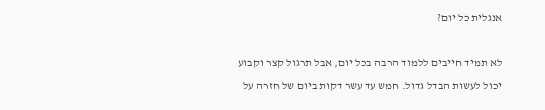אנגלית כל יום?

לא תמיד חייבים ללמוד הרבה בכל יום, אבל תרגול קצר וקבוע יכול לעשות הבדל גדול. חמש עד עשר דקות ביום של חזרה על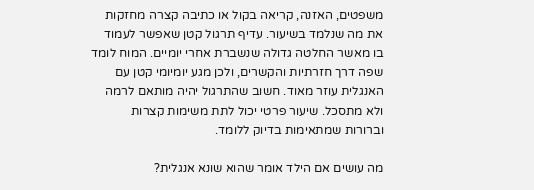משפטים, האזנה, קריאה בקול או כתיבה קצרה מחזקות את מה שנלמד בשיעור. עדיף תרגול קטן שאפשר לעמוד בו מאשר החלטה גדולה שנשברת אחרי יומיים. המוח לומד שפה דרך חזרתיות והקשרים, ולכן מגע יומיומי קטן עם האנגלית עוזר מאוד. חשוב שהתרגול יהיה מותאם לרמה ולא מתסכל. שיעור פרטי יכול לתת משימות קצרות וברורות שמתאימות בדיוק ללומד.

מה עושים אם הילד אומר שהוא שונא אנגלית?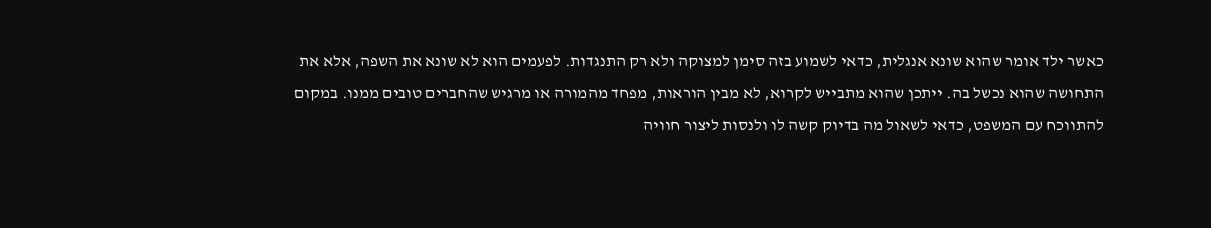כאשר ילד אומר שהוא שונא אנגלית, כדאי לשמוע בזה סימן למצוקה ולא רק התנגדות. לפעמים הוא לא שונא את השפה, אלא את התחושה שהוא נכשל בה. ייתכן שהוא מתבייש לקרוא, לא מבין הוראות, מפחד מהמורה או מרגיש שהחברים טובים ממנו. במקום להתווכח עם המשפט, כדאי לשאול מה בדיוק קשה לו ולנסות ליצור חוויה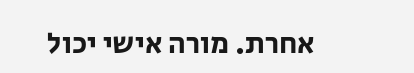אחרת. מורה אישי יכול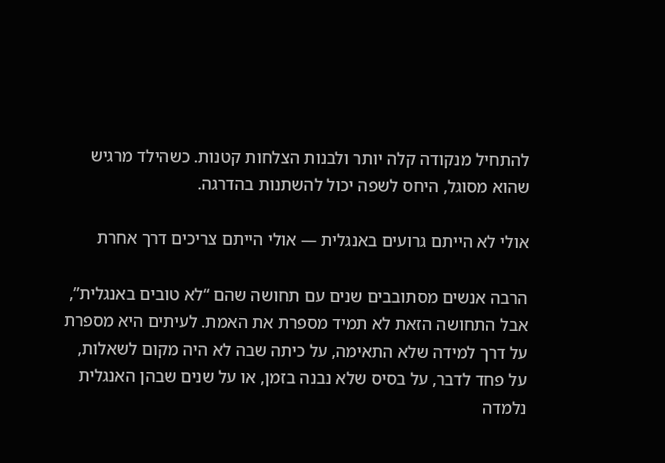להתחיל מנקודה קלה יותר ולבנות הצלחות קטנות. כשהילד מרגיש שהוא מסוגל, היחס לשפה יכול להשתנות בהדרגה.

אולי לא הייתם גרועים באנגלית — אולי הייתם צריכים דרך אחרת

הרבה אנשים מסתובבים שנים עם תחושה שהם “לא טובים באנגלית”, אבל התחושה הזאת לא תמיד מספרת את האמת. לעיתים היא מספרת על דרך למידה שלא התאימה, על כיתה שבה לא היה מקום לשאלות, על פחד לדבר, על בסיס שלא נבנה בזמן, או על שנים שבהן האנגלית נלמדה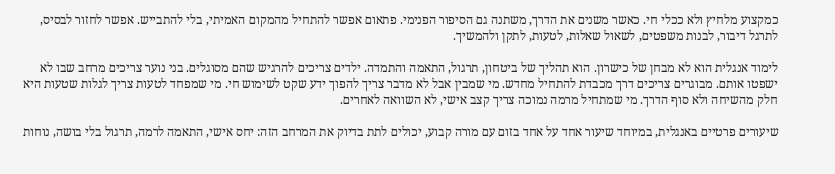כמקצוע מלחיץ ולא ככלי חי. כאשר משנים את הדרך, משתנה גם הסיפור הפנימי. פתאום אפשר להתחיל מהמקום האמיתי, בלי להתבייש. אפשר לחזור לבסיס, לתרגל דיבור, לבנות משפטים, לשאול שאלות, לטעות, לתקן ולהמשיך.

לימוד אנגלית הוא לא מבחן של כישרון. הוא תהליך של ביטחון, תרגול, התאמה והתמדה. ילדים צריכים להרגיש שהם מסוגלים. בני נוער צריכים מרחב שבו לא ישפטו אותם. מבוגרים צריכים דרך מכבדת להתחיל מחדש. מי שמבין אבל לא מדבר צריך להפוך ידע שקט לשימוש חי. מי שמפחד לטעות צריך לגלות שטעות היא חלק מהשיחה ולא סוף הדרך. מי שמתחיל מרמה נמוכה צריך קצב אישי, לא השוואה לאחרים.

שיעורים פרטיים באנגלית, במיוחד שיעור אחד על אחד בזום עם מורה קבוע, יכולים לתת בדיוק את המרחב הזה: יחס אישי, התאמה לרמה, תרגול בלי בושה, נוחות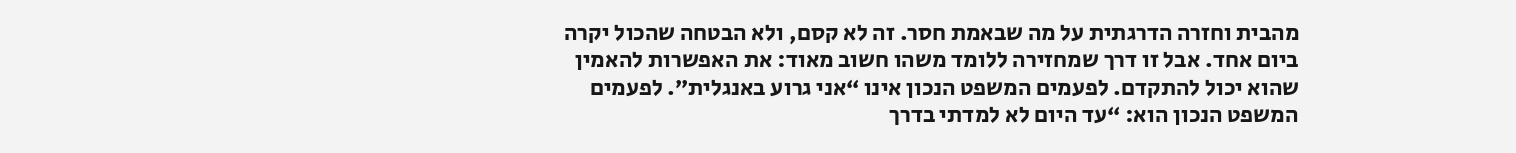מהבית וחזרה הדרגתית על מה שבאמת חסר. זה לא קסם, ולא הבטחה שהכול יקרה ביום אחד. אבל זו דרך שמחזירה ללומד משהו חשוב מאוד: את האפשרות להאמין שהוא יכול להתקדם. לפעמים המשפט הנכון אינו “אני גרוע באנגלית”. לפעמים המשפט הנכון הוא: “עד היום לא למדתי בדרך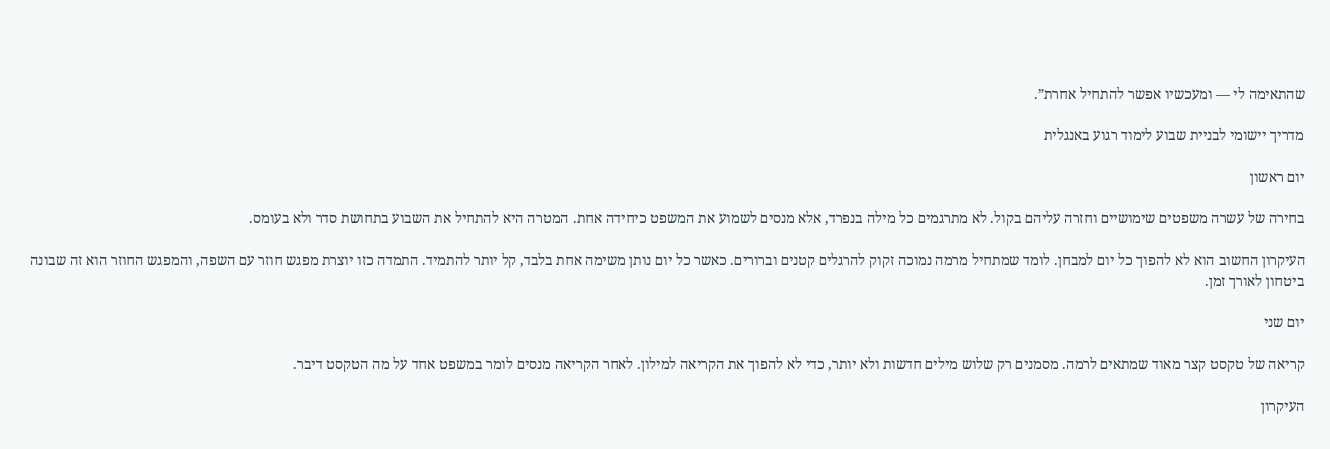שהתאימה לי — ומעכשיו אפשר להתחיל אחרת”.

מדריך יישומי לבניית שבוע לימוד רגוע באנגלית

יום ראשון

בחירה של עשרה משפטים שימושיים וחזרה עליהם בקול. לא מתרגמים כל מילה בנפרד, אלא מנסים לשמוע את המשפט כיחידה אחת. המטרה היא להתחיל את השבוע בתחושת סדר ולא בעומס.

העיקרון החשוב הוא לא להפוך כל יום למבחן. לומד שמתחיל מרמה נמוכה זקוק להרגלים קטנים וברורים. כאשר כל יום נותן משימה אחת בלבד, קל יותר להתמיד. התמדה כזו יוצרת מפגש חוזר עם השפה, והמפגש החוזר הוא זה שבונה ביטחון לאורך זמן.

יום שני

קריאה של טקסט קצר מאוד שמתאים לרמה. מסמנים רק שלוש מילים חדשות ולא יותר, כדי לא להפוך את הקריאה למילון. לאחר הקריאה מנסים לומר במשפט אחד על מה הטקסט דיבר.

העיקרון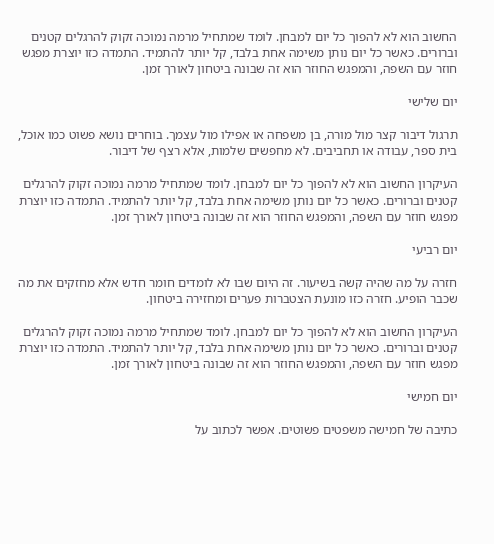החשוב הוא לא להפוך כל יום למבחן. לומד שמתחיל מרמה נמוכה זקוק להרגלים קטנים וברורים. כאשר כל יום נותן משימה אחת בלבד, קל יותר להתמיד. התמדה כזו יוצרת מפגש חוזר עם השפה, והמפגש החוזר הוא זה שבונה ביטחון לאורך זמן.

יום שלישי

תרגול דיבור קצר מול מורה, בן משפחה או אפילו מול עצמך. בוחרים נושא פשוט כמו אוכל, בית ספר, עבודה או תחביבים. לא מחפשים שלמות, אלא רצף של דיבור.

העיקרון החשוב הוא לא להפוך כל יום למבחן. לומד שמתחיל מרמה נמוכה זקוק להרגלים קטנים וברורים. כאשר כל יום נותן משימה אחת בלבד, קל יותר להתמיד. התמדה כזו יוצרת מפגש חוזר עם השפה, והמפגש החוזר הוא זה שבונה ביטחון לאורך זמן.

יום רביעי

חזרה על מה שהיה קשה בשיעור. זה היום שבו לא לומדים חומר חדש אלא מחזקים את מה שכבר הופיע. חזרה כזו מונעת הצטברות פערים ומחזירה ביטחון.

העיקרון החשוב הוא לא להפוך כל יום למבחן. לומד שמתחיל מרמה נמוכה זקוק להרגלים קטנים וברורים. כאשר כל יום נותן משימה אחת בלבד, קל יותר להתמיד. התמדה כזו יוצרת מפגש חוזר עם השפה, והמפגש החוזר הוא זה שבונה ביטחון לאורך זמן.

יום חמישי

כתיבה של חמישה משפטים פשוטים. אפשר לכתוב על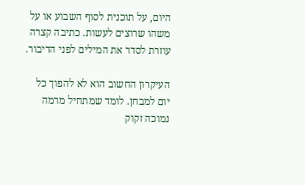היום, על תוכנית לסוף השבוע או על משהו שרוצים לעשות. כתיבה קצרה עוזרת לסדר את המילים לפני הדיבור.

העיקרון החשוב הוא לא להפוך כל יום למבחן. לומד שמתחיל מרמה נמוכה זקוק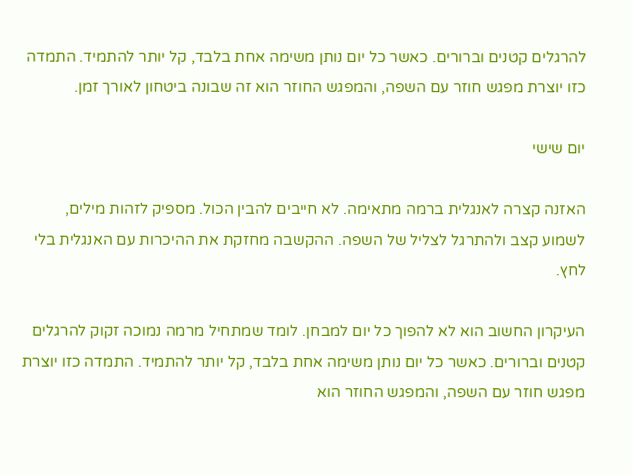להרגלים קטנים וברורים. כאשר כל יום נותן משימה אחת בלבד, קל יותר להתמיד. התמדה כזו יוצרת מפגש חוזר עם השפה, והמפגש החוזר הוא זה שבונה ביטחון לאורך זמן.

יום שישי

האזנה קצרה לאנגלית ברמה מתאימה. לא חייבים להבין הכול. מספיק לזהות מילים, לשמוע קצב ולהתרגל לצליל של השפה. ההקשבה מחזקת את ההיכרות עם האנגלית בלי לחץ.

העיקרון החשוב הוא לא להפוך כל יום למבחן. לומד שמתחיל מרמה נמוכה זקוק להרגלים קטנים וברורים. כאשר כל יום נותן משימה אחת בלבד, קל יותר להתמיד. התמדה כזו יוצרת מפגש חוזר עם השפה, והמפגש החוזר הוא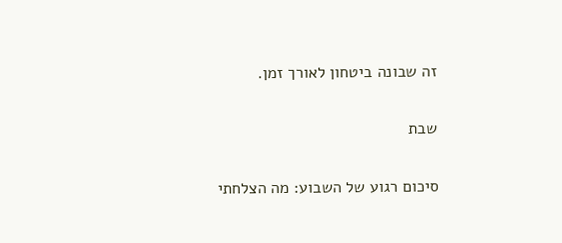זה שבונה ביטחון לאורך זמן.

שבת

סיכום רגוע של השבוע: מה הצלחתי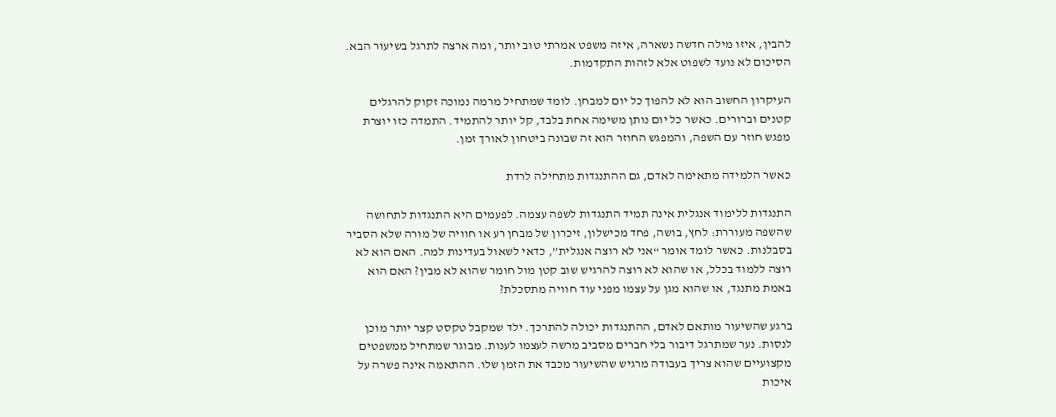להבין, איזו מילה חדשה נשארה, איזה משפט אמרתי טוב יותר, ומה ארצה לתרגל בשיעור הבא. הסיכום לא נועד לשפוט אלא לזהות התקדמות.

העיקרון החשוב הוא לא להפוך כל יום למבחן. לומד שמתחיל מרמה נמוכה זקוק להרגלים קטנים וברורים. כאשר כל יום נותן משימה אחת בלבד, קל יותר להתמיד. התמדה כזו יוצרת מפגש חוזר עם השפה, והמפגש החוזר הוא זה שבונה ביטחון לאורך זמן.

כאשר הלמידה מתאימה לאדם, גם ההתנגדות מתחילה לרדת

התנגדות ללימוד אנגלית אינה תמיד התנגדות לשפה עצמה. לפעמים היא התנגדות לתחושה שהשפה מעוררת: לחץ, בושה, פחד מכישלון, זיכרון של מבחן רע או חוויה של מורה שלא הסביר בסבלנות. כאשר לומד אומר “אני לא רוצה אנגלית”, כדאי לשאול בעדינות למה. האם הוא לא רוצה ללמוד בכלל, או שהוא לא רוצה להרגיש שוב קטן מול חומר שהוא לא מבין? האם הוא באמת מתנגד, או שהוא מגן על עצמו מפני עוד חוויה מתסכלת?

ברגע שהשיעור מותאם לאדם, ההתנגדות יכולה להתרכך. ילד שמקבל טקסט קצר יותר מוכן לנסות. נער שמתרגל דיבור בלי חברים מסביב מרשה לעצמו לענות. מבוגר שמתחיל ממשפטים מקצועיים שהוא צריך בעבודה מרגיש שהשיעור מכבד את הזמן שלו. ההתאמה אינה פשרה על איכות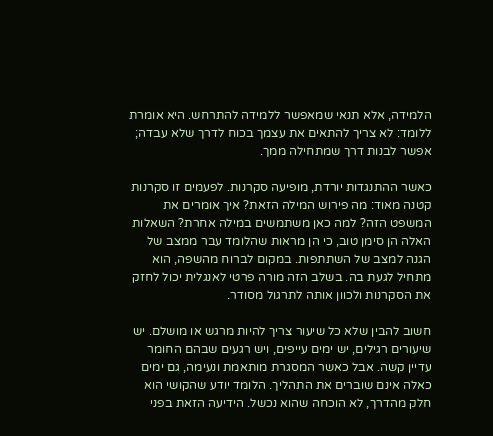הלמידה, אלא תנאי שמאפשר ללמידה להתרחש. היא אומרת ללומד: לא צריך להתאים את עצמך בכוח לדרך שלא עבדה; אפשר לבנות דרך שמתחילה ממך.

כאשר ההתנגדות יורדת, מופיעה סקרנות. לפעמים זו סקרנות קטנה מאוד: מה פירוש המילה הזאת? איך אומרים את המשפט הזה? למה כאן משתמשים במילה אחרת? השאלות האלה הן סימן טוב, כי הן מראות שהלומד עבר ממצב של הגנה למצב של השתתפות. במקום לברוח מהשפה, הוא מתחיל לגעת בה. בשלב הזה מורה פרטי לאנגלית יכול לחזק את הסקרנות ולכוון אותה לתרגול מסודר.

חשוב להבין שלא כל שיעור צריך להיות מרגש או מושלם. יש שיעורים רגילים, יש ימים עייפים, ויש רגעים שבהם החומר עדיין קשה. אבל כאשר המסגרת מותאמת ונעימה, גם ימים כאלה אינם שוברים את התהליך. הלומד יודע שהקושי הוא חלק מהדרך, לא הוכחה שהוא נכשל. הידיעה הזאת בפני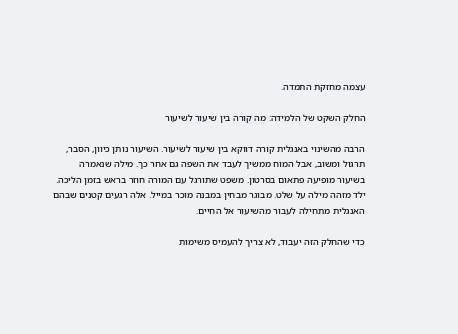עצמה מחזקת התמדה.

החלק השקט של הלמידה: מה קורה בין שיעור לשיעור

הרבה מהשינוי באנגלית קורה דווקא בין שיעור לשיעור. השיעור נותן כיוון, הסבר, תרגול ומשוב, אבל המוח ממשיך לעבד את השפה גם אחר כך. מילה שנאמרה בשיעור מופיעה פתאום בסרטון. משפט שתורגל עם המורה חוזר בראש בזמן הליכה. ילד מזהה מילה על שלט. מבוגר מבחין במבנה מוכר במייל. אלה רגעים קטנים שבהם האנגלית מתחילה לעבור מהשיעור אל החיים.

כדי שהחלק הזה יעבוד, לא צריך להעמיס משימות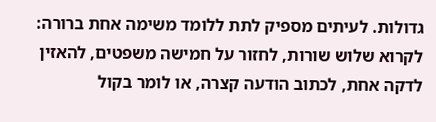גדולות. לעיתים מספיק לתת ללומד משימה אחת ברורה: לקרוא שלוש שורות, לחזור על חמישה משפטים, להאזין לדקה אחת, לכתוב הודעה קצרה, או לומר בקול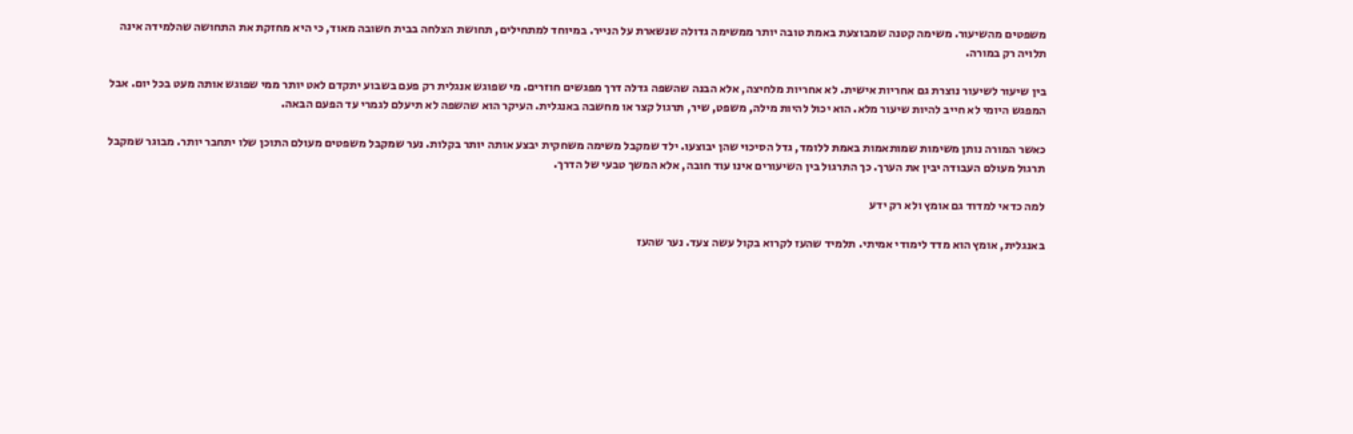משפטים מהשיעור. משימה קטנה שמבוצעת באמת טובה יותר ממשימה גדולה שנשארת על הנייר. במיוחד למתחילים, תחושת הצלחה בבית חשובה מאוד, כי היא מחזקת את התחושה שהלמידה אינה תלויה רק במורה.

בין שיעור לשיעור נוצרת גם אחריות אישית. לא אחריות מלחיצה, אלא הבנה שהשפה גדלה דרך מפגשים חוזרים. מי שפוגש אנגלית רק פעם בשבוע יתקדם לאט יותר ממי שפוגש אותה מעט בכל יום. אבל המפגש היומי לא חייב להיות שיעור מלא. הוא יכול להיות מילה, משפט, שיר, תרגול קצר או מחשבה באנגלית. העיקר הוא שהשפה לא תיעלם לגמרי עד הפעם הבאה.

כאשר המורה נותן משימות שמותאמות באמת ללומד, גדל הסיכוי שהן יבוצעו. ילד שמקבל משימה משחקית יבצע אותה יותר בקלות. נער שמקבל משפטים מעולם התוכן שלו יתחבר יותר. מבוגר שמקבל תרגול מעולם העבודה יבין את הערך. כך התרגול בין השיעורים אינו עוד חובה, אלא המשך טבעי של הדרך.

למה כדאי למדוד גם אומץ ולא רק ידע

באנגלית, אומץ הוא מדד לימודי אמיתי. תלמיד שהעז לקרוא בקול עשה צעד. נער שהעז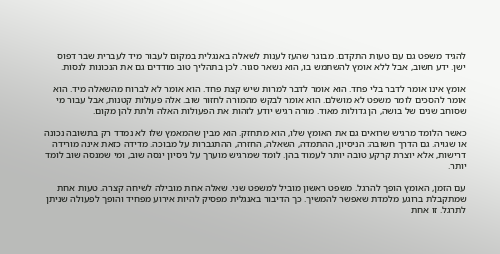להגיד משפט גם עם טעות התקדם. מבוגר שהעז לענות לשאלה באנגלית במקום לעבור מיד לעברית שבר דפוס ישן. ידע חשוב, אבל ללא אומץ להשתמש בו, הוא נשאר סגור. לכן בתהליך טוב מודדים גם את הנכונות לנסות.

אומץ אינו אומר לדבר בלי פחד. הוא אומר לדבר למרות שיש קצת פחד. הוא אומר לא לברוח מהשאלה מיד. הוא אומר להסכים לומר משפט לא מושלם. הוא אומר לבקש מהמורה לחזור שוב. אלה פעולות קטנות, אבל עבור מי שסוחב שנים של בושה, הן גדולות מאוד. מורה רגיש יודע לזהות את הפעולות האלה ולתת להן מקום.

כאשר הלומד מרגיש שרואים גם את האומץ שלו, הוא מתחזק. הוא מבין שהמאמץ שלו לא נמדד רק בתשובה נכונה או שגויה. גם הדרך חשובה: הניסיון, ההתמדה, השאלה, החזרה, ההתגברות על מבוכה. מדידה כזאת אינה מורידה דרישות, אלא יוצרת קרקע טובה יותר לעמוד בהן. לומד שמרגיש מוערך על ניסיון ינסה שוב, ומי שמנסה שוב לומד יותר.

עם הזמן, האומץ הופך להרגל. משפט ראשון מוביל למשפט שני. שאלה אחת מובילה לשיחה קצרה. טעות אחת שמתקבלת ברוגע מלמדת שאפשר להמשיך. כך הדיבור באנגלית מפסיק להיות אירוע מפחיד והופך לפעולה שניתן לתרגל. זו אחת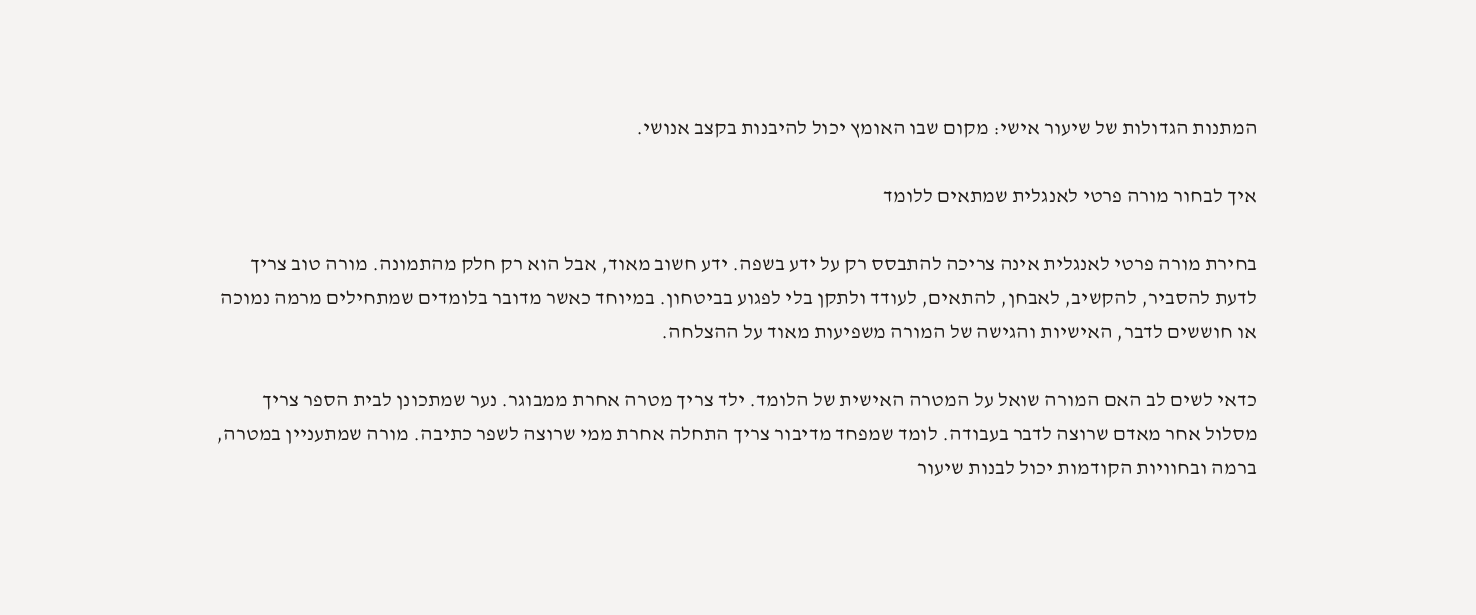המתנות הגדולות של שיעור אישי: מקום שבו האומץ יכול להיבנות בקצב אנושי.

איך לבחור מורה פרטי לאנגלית שמתאים ללומד

בחירת מורה פרטי לאנגלית אינה צריכה להתבסס רק על ידע בשפה. ידע חשוב מאוד, אבל הוא רק חלק מהתמונה. מורה טוב צריך לדעת להסביר, להקשיב, לאבחן, להתאים, לעודד ולתקן בלי לפגוע בביטחון. במיוחד כאשר מדובר בלומדים שמתחילים מרמה נמוכה או חוששים לדבר, האישיות והגישה של המורה משפיעות מאוד על ההצלחה.

כדאי לשים לב האם המורה שואל על המטרה האישית של הלומד. ילד צריך מטרה אחרת ממבוגר. נער שמתכונן לבית הספר צריך מסלול אחר מאדם שרוצה לדבר בעבודה. לומד שמפחד מדיבור צריך התחלה אחרת ממי שרוצה לשפר כתיבה. מורה שמתעניין במטרה, ברמה ובחוויות הקודמות יכול לבנות שיעור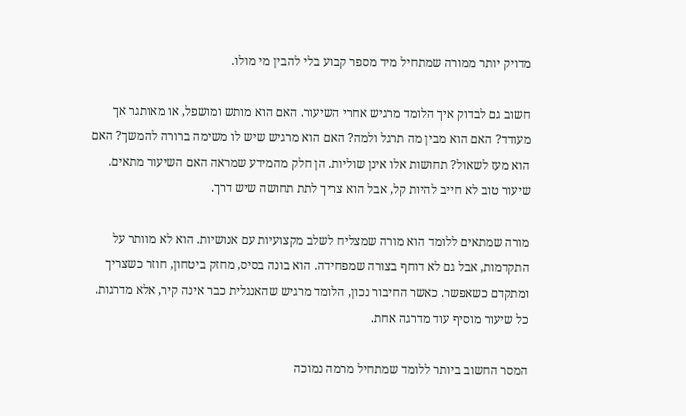מדויק יותר ממורה שמתחיל מיד מספר קבוע בלי להבין מי מולו.

חשוב גם לבדוק איך הלומד מרגיש אחרי השיעור. האם הוא מותש ומושפל, או מאותגר אך מעודד? האם הוא מבין מה תרגל ולמה? האם הוא מרגיש שיש לו משימה ברורה להמשך? האם הוא מעז לשאול? תחושות אלו אינן שוליות. הן חלק מהמידע שמראה האם השיעור מתאים. שיעור טוב לא חייב להיות קל, אבל הוא צריך לתת תחושה שיש דרך.

מורה שמתאים ללומד הוא מורה שמצליח לשלב מקצועיות עם אנושיות. הוא לא מוותר על התקדמות, אבל גם לא דוחף בצורה שמפחידה. הוא בונה בסיס, מחזק ביטחון, חוזר כשצריך ומתקדם כשאפשר. כאשר החיבור נכון, הלומד מרגיש שהאנגלית כבר אינה קיר, אלא מדרגות. כל שיעור מוסיף עוד מדרגה אחת.

המסר החשוב ביותר ללומד שמתחיל מרמה נמוכה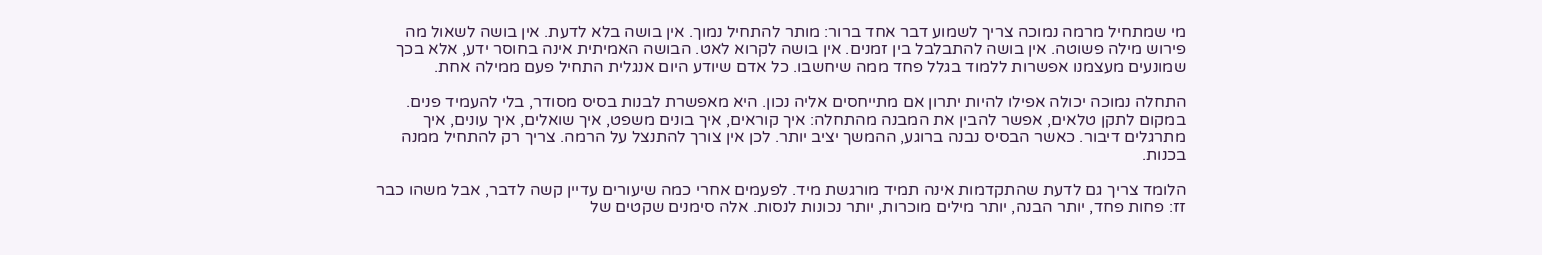מי שמתחיל מרמה נמוכה צריך לשמוע דבר אחד ברור: מותר להתחיל נמוך. אין בושה בלא לדעת. אין בושה לשאול מה פירוש מילה פשוטה. אין בושה להתבלבל בין זמנים. אין בושה לקרוא לאט. הבושה האמיתית אינה בחוסר ידע, אלא בכך שמונעים מעצמנו אפשרות ללמוד בגלל פחד ממה שיחשבו. כל אדם שיודע היום אנגלית התחיל פעם ממילה אחת.

התחלה נמוכה יכולה אפילו להיות יתרון אם מתייחסים אליה נכון. היא מאפשרת לבנות בסיס מסודר, בלי להעמיד פנים. במקום לתקן טלאים, אפשר להבין את המבנה מהתחלה: איך קוראים, איך בונים משפט, איך שואלים, איך עונים, איך מתרגלים דיבור. כאשר הבסיס נבנה ברוגע, ההמשך יציב יותר. לכן אין צורך להתנצל על הרמה. צריך רק להתחיל ממנה בכנות.

הלומד צריך גם לדעת שהתקדמות אינה תמיד מורגשת מיד. לפעמים אחרי כמה שיעורים עדיין קשה לדבר, אבל משהו כבר זז: פחות פחד, יותר הבנה, יותר מילים מוכרות, יותר נכונות לנסות. אלה סימנים שקטים של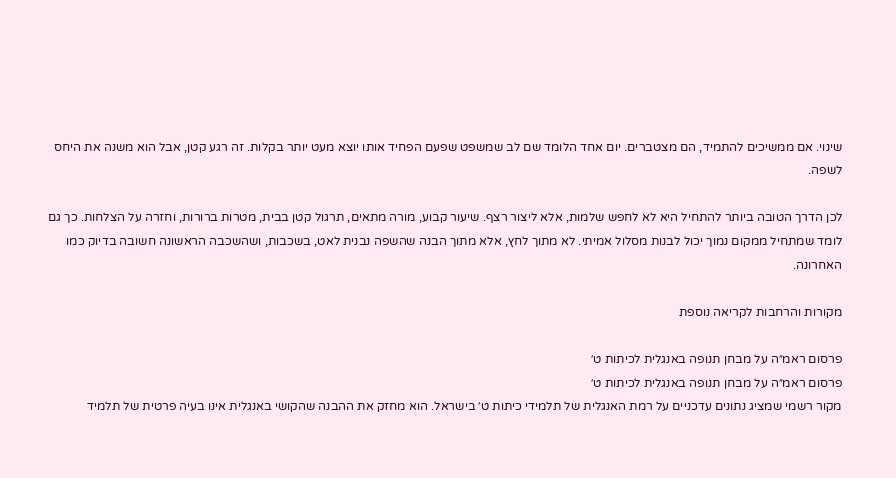שינוי. אם ממשיכים להתמיד, הם מצטברים. יום אחד הלומד שם לב שמשפט שפעם הפחיד אותו יוצא מעט יותר בקלות. זה רגע קטן, אבל הוא משנה את היחס לשפה.

לכן הדרך הטובה ביותר להתחיל היא לא לחפש שלמות, אלא ליצור רצף. שיעור קבוע, מורה מתאים, תרגול קטן בבית, מטרות ברורות, וחזרה על הצלחות. כך גם לומד שמתחיל ממקום נמוך יכול לבנות מסלול אמיתי. לא מתוך לחץ, אלא מתוך הבנה שהשפה נבנית לאט, בשכבות, ושהשכבה הראשונה חשובה בדיוק כמו האחרונה.

מקורות והרחבות לקריאה נוספת

פרסום ראמ״ה על מבחן תנופה באנגלית לכיתות ט׳
פרסום ראמ״ה על מבחן תנופה באנגלית לכיתות ט׳
מקור רשמי שמציג נתונים עדכניים על רמת האנגלית של תלמידי כיתות ט׳ בישראל. הוא מחזק את ההבנה שהקושי באנגלית אינו בעיה פרטית של תלמיד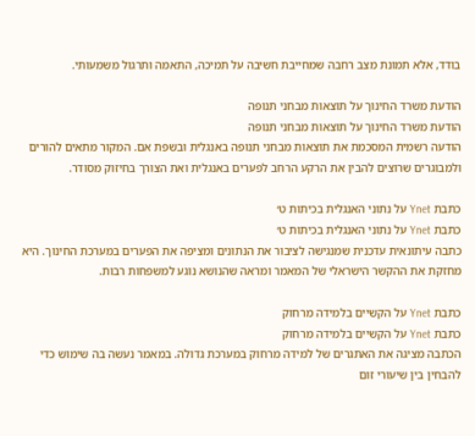בודד, אלא תמונת מצב רחבה שמחייבת חשיבה על תמיכה, התאמה ותרגול משמעותי.

הודעת משרד החינוך על תוצאות מבחני תנופה
הודעת משרד החינוך על תוצאות מבחני תנופה
הודעה רשמית המסכמת את תוצאות מבחני תנופה באנגלית ובשפת אם. המקור מתאים להורים ולמבוגרים שרוצים להבין את הרקע הרחב לפערים באנגלית ואת הצורך בחיזוק מסודר.

כתבת Ynet על נתוני האנגלית בכיתות ט׳
כתבת Ynet על נתוני האנגלית בכיתות ט׳
כתבה עיתונאית עדכנית שמנגישה לציבור את הנתונים ומציפה את הפערים במערכת החינוך. היא מחזקת את ההקשר הישראלי של המאמר ומראה שהנושא נוגע למשפחות רבות.

כתבת Ynet על הקשיים בלמידה מרחוק
כתבת Ynet על הקשיים בלמידה מרחוק
הכתבה מציגה את האתגרים של למידה מרחוק במערכת גדולה. במאמר נעשה בה שימוש כדי להבחין בין שיעורי זום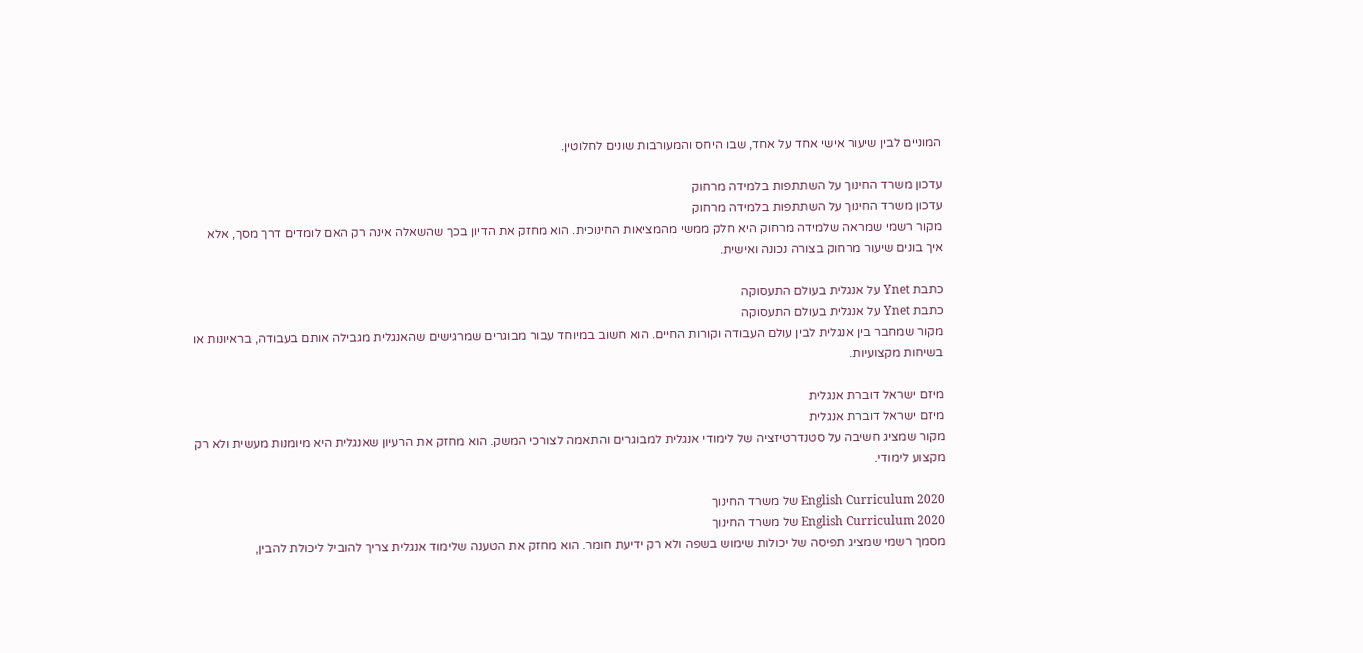המוניים לבין שיעור אישי אחד על אחד, שבו היחס והמעורבות שונים לחלוטין.

עדכון משרד החינוך על השתתפות בלמידה מרחוק
עדכון משרד החינוך על השתתפות בלמידה מרחוק
מקור רשמי שמראה שלמידה מרחוק היא חלק ממשי מהמציאות החינוכית. הוא מחזק את הדיון בכך שהשאלה אינה רק האם לומדים דרך מסך, אלא איך בונים שיעור מרחוק בצורה נכונה ואישית.

כתבת Ynet על אנגלית בעולם התעסוקה
כתבת Ynet על אנגלית בעולם התעסוקה
מקור שמחבר בין אנגלית לבין עולם העבודה וקורות החיים. הוא חשוב במיוחד עבור מבוגרים שמרגישים שהאנגלית מגבילה אותם בעבודה, בראיונות או בשיחות מקצועיות.

מיזם ישראל דוברת אנגלית
מיזם ישראל דוברת אנגלית
מקור שמציג חשיבה על סטנדרטיזציה של לימודי אנגלית למבוגרים והתאמה לצורכי המשק. הוא מחזק את הרעיון שאנגלית היא מיומנות מעשית ולא רק מקצוע לימודי.

English Curriculum 2020 של משרד החינוך
English Curriculum 2020 של משרד החינוך
מסמך רשמי שמציג תפיסה של יכולות שימוש בשפה ולא רק ידיעת חומר. הוא מחזק את הטענה שלימוד אנגלית צריך להוביל ליכולת להבין,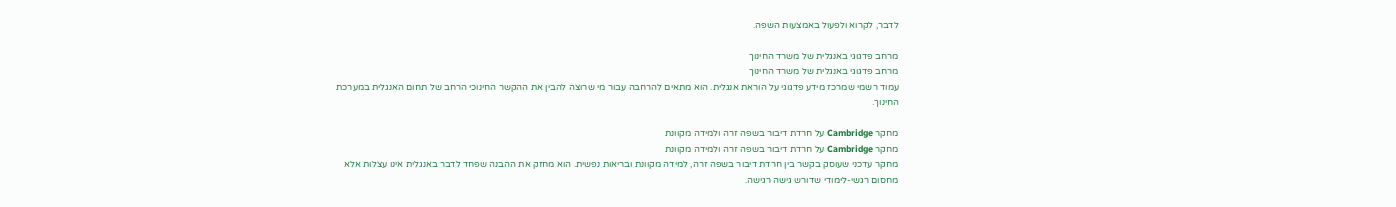לדבר, לקרוא ולפעול באמצעות השפה.

מרחב פדגוגי באנגלית של משרד החינוך
מרחב פדגוגי באנגלית של משרד החינוך
עמוד רשמי שמרכז מידע פדגוגי על הוראת אנגלית. הוא מתאים להרחבה עבור מי שרוצה להבין את ההקשר החינוכי הרחב של תחום האנגלית במערכת החינוך.

מחקר Cambridge על חרדת דיבור בשפה זרה ולמידה מקוונת
מחקר Cambridge על חרדת דיבור בשפה זרה ולמידה מקוונת
מחקר עדכני שעוסק בקשר בין חרדת דיבור בשפה זרה, למידה מקוונת ובריאות נפשית. הוא מחזק את ההבנה שפחד לדבר באנגלית אינו עצלות אלא מחסום רגשי-לימודי שדורש גישה רגישה.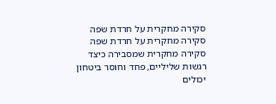סקירה מחקרית על חרדת שפה
סקירה מחקרית על חרדת שפה
סקירה מחקרית שמסבירה כיצד רגשות שליליים, פחד וחוסר ביטחון יכולים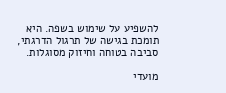להשפיע על שימוש בשפה. היא תומכת בגישה של תרגול הדרגתי, סביבה בטוחה וחיזוק מסוגלות.

מועדי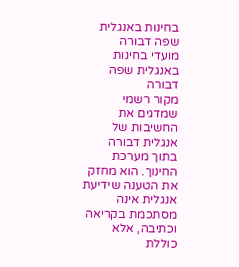בחינות באנגלית שפה דבורה
מועדי בחינות באנגלית שפה דבורה
מקור רשמי שמדגים את החשיבות של אנגלית דבורה בתוך מערכת החינוך. הוא מחזק את הטענה שידיעת אנגלית אינה מסתכמת בקריאה וכתיבה, אלא כוללת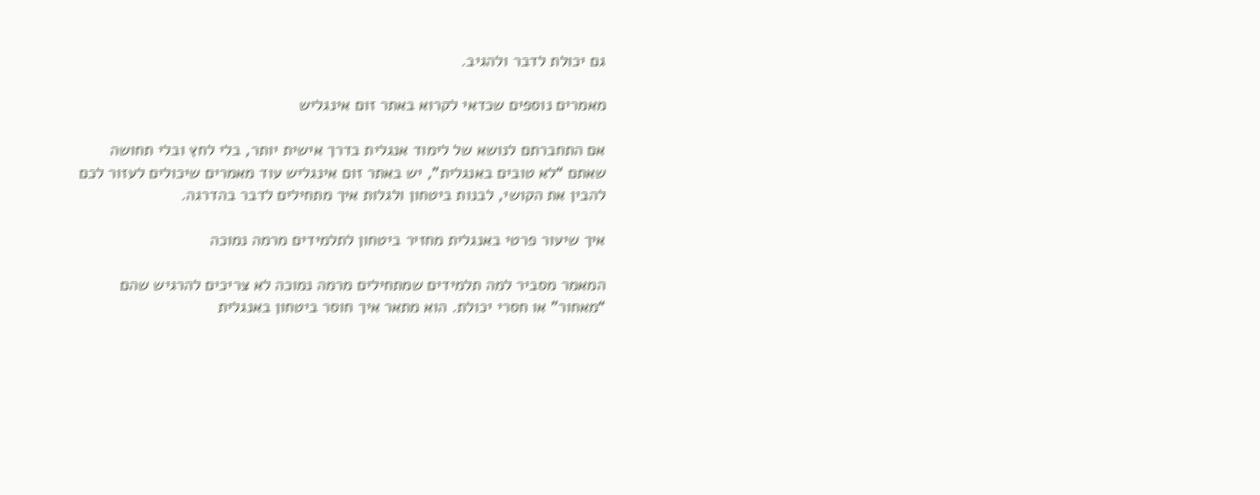גם יכולת לדבר ולהגיב.

מאמרים נוספים שכדאי לקרוא באתר זום אינגליש

אם התחברתם לנושא של לימוד אנגלית בדרך אישית יותר, בלי לחץ ובלי תחושה שאתם “לא טובים באנגלית”, יש באתר זום אינגליש עוד מאמרים שיכולים לעזור לכם להבין את הקושי, לבנות ביטחון ולגלות איך מתחילים לדבר בהדרגה.

איך שיעור פרטי באנגלית מחזיר ביטחון לתלמידים מרמה נמוכה

המאמר מסביר למה תלמידים שמתחילים מרמה נמוכה לא צריכים להרגיש שהם “מאחור” או חסרי יכולת. הוא מתאר איך חוסר ביטחון באנגלית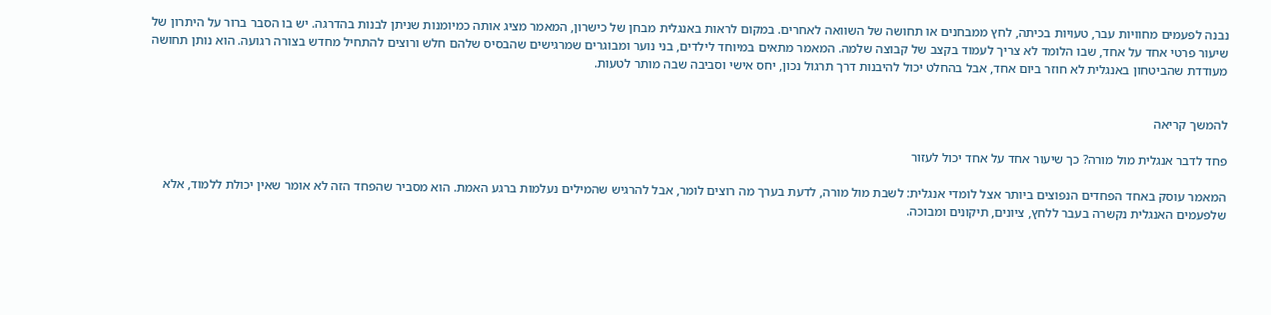נבנה לפעמים מחוויות עבר, טעויות בכיתה, לחץ ממבחנים או תחושה של השוואה לאחרים. במקום לראות באנגלית מבחן של כישרון, המאמר מציג אותה כמיומנות שניתן לבנות בהדרגה. יש בו הסבר ברור על היתרון של שיעור פרטי אחד על אחד, שבו הלומד לא צריך לעמוד בקצב של קבוצה שלמה. המאמר מתאים במיוחד לילדים, בני נוער ומבוגרים שמרגישים שהבסיס שלהם חלש ורוצים להתחיל מחדש בצורה רגועה. הוא נותן תחושה מעודדת שהביטחון באנגלית לא חוזר ביום אחד, אבל בהחלט יכול להיבנות דרך תרגול נכון, יחס אישי וסביבה שבה מותר לטעות.


להמשך קריאה

פחד לדבר אנגלית מול מורה? כך שיעור אחד על אחד יכול לעזור

המאמר עוסק באחד הפחדים הנפוצים ביותר אצל לומדי אנגלית: לשבת מול מורה, לדעת בערך מה רוצים לומר, אבל להרגיש שהמילים נעלמות ברגע האמת. הוא מסביר שהפחד הזה לא אומר שאין יכולת ללמוד, אלא שלפעמים האנגלית נקשרה בעבר ללחץ, ציונים, תיקונים ומבוכה.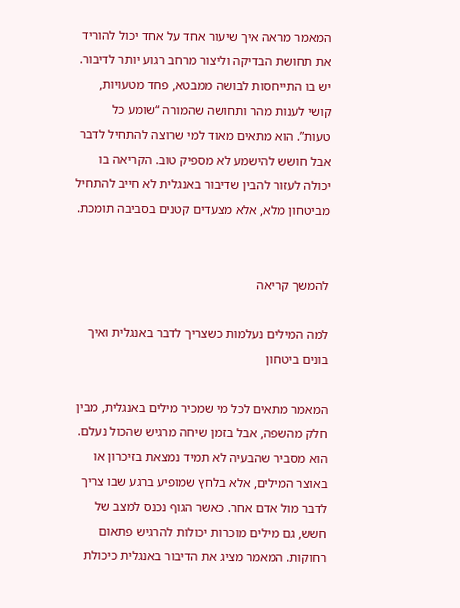המאמר מראה איך שיעור אחד על אחד יכול להוריד את תחושת הבדיקה וליצור מרחב רגוע יותר לדיבור. יש בו התייחסות לבושה ממבטא, פחד מטעויות, קושי לענות מהר ותחושה שהמורה “שומע כל טעות”. הוא מתאים מאוד למי שרוצה להתחיל לדבר אבל חושש להישמע לא מספיק טוב. הקריאה בו יכולה לעזור להבין שדיבור באנגלית לא חייב להתחיל מביטחון מלא, אלא מצעדים קטנים בסביבה תומכת.


להמשך קריאה

למה המילים נעלמות כשצריך לדבר באנגלית ואיך בונים ביטחון

המאמר מתאים לכל מי שמכיר מילים באנגלית, מבין חלק מהשפה, אבל בזמן שיחה מרגיש שהכול נעלם. הוא מסביר שהבעיה לא תמיד נמצאת בזיכרון או באוצר המילים, אלא בלחץ שמופיע ברגע שבו צריך לדבר מול אדם אחר. כאשר הגוף נכנס למצב של חשש, גם מילים מוכרות יכולות להרגיש פתאום רחוקות. המאמר מציג את הדיבור באנגלית כיכולת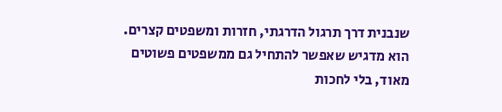שנבנית דרך תרגול הדרגתי, חזרות ומשפטים קצרים. הוא מדגיש שאפשר להתחיל גם ממשפטים פשוטים מאוד, בלי לחכות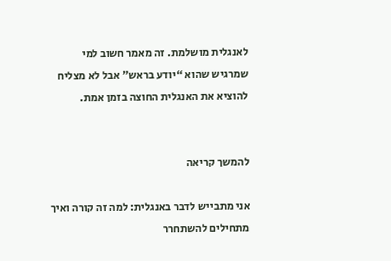לאנגלית מושלמת. זה מאמר חשוב למי שמרגיש שהוא “יודע בראש” אבל לא מצליח להוציא את האנגלית החוצה בזמן אמת.


להמשך קריאה

אני מתבייש לדבר באנגלית: למה זה קורה ואיך מתחילים להשתחרר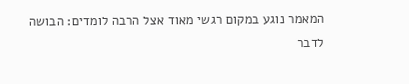המאמר נוגע במקום רגשי מאוד אצל הרבה לומדים: הבושה לדבר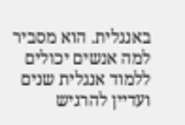באנגלית. הוא מסביר למה אנשים יכולים ללמוד אנגלית שנים ועדיין להרגיש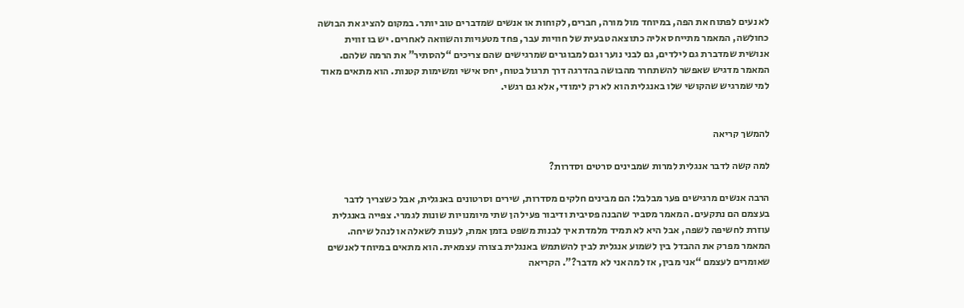לא נעים לפתוח את הפה, במיוחד מול מורה, חברים, לקוחות או אנשים שמדברים טוב יותר. במקום להציג את הבושה כחולשה, המאמר מתייחס אליה כתוצאה טבעית של חוויות עבר, פחד מטעויות והשוואה לאחרים. יש בו זווית אנושית שמדברת גם לילדים, גם לבני נוער וגם למבוגרים שמרגישים שהם צריכים “להסתיר” את הרמה שלהם. המאמר מדגיש שאפשר להשתחרר מהבושה בהדרגה דרך תרגול בטוח, יחס אישי ומשימות קטנות. הוא מתאים מאוד למי שמרגיש שהקושי שלו באנגלית הוא לא רק לימודי, אלא גם רגשי.


להמשך קריאה

למה קשה לדבר אנגלית למרות שמבינים סרטים וסדרות?

הרבה אנשים מרגישים פער מבלבל: הם מבינים חלקים מסדרות, שירים וסרטונים באנגלית, אבל כשצריך לדבר בעצמם הם נתקעים. המאמר מסביר שהבנה פסיבית ודיבור פעיל הן שתי מיומנויות שונות לגמרי. צפייה באנגלית עוזרת לחשיפה לשפה, אבל היא לא תמיד מלמדת איך לבנות משפט בזמן אמת, לענות לשאלה או לנהל שיחה. המאמר מפרק את ההבדל בין לשמוע אנגלית לבין להשתמש באנגלית בצורה עצמאית. הוא מתאים במיוחד לאנשים שאומרים לעצמם “אני מבין, אז למה אני לא מדבר?”. הקריאה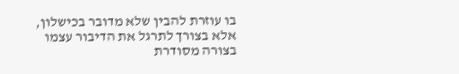בו עוזרת להבין שלא מדובר בכישלון, אלא בצורך לתרגל את הדיבור עצמו בצורה מסודרת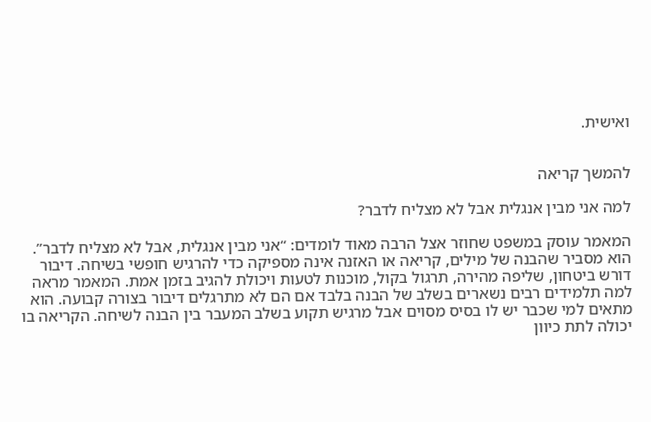ואישית.


להמשך קריאה

למה אני מבין אנגלית אבל לא מצליח לדבר?

המאמר עוסק במשפט שחוזר אצל הרבה מאוד לומדים: “אני מבין אנגלית, אבל לא מצליח לדבר”. הוא מסביר שהבנה של מילים, קריאה או האזנה אינה מספיקה כדי להרגיש חופשי בשיחה. דיבור דורש ביטחון, שליפה מהירה, תרגול בקול, מוכנות לטעות ויכולת להגיב בזמן אמת. המאמר מראה למה תלמידים רבים נשארים בשלב של הבנה בלבד אם הם לא מתרגלים דיבור בצורה קבועה. הוא מתאים למי שכבר יש לו בסיס מסוים אבל מרגיש תקוע בשלב המעבר בין הבנה לשיחה. הקריאה בו יכולה לתת כיוון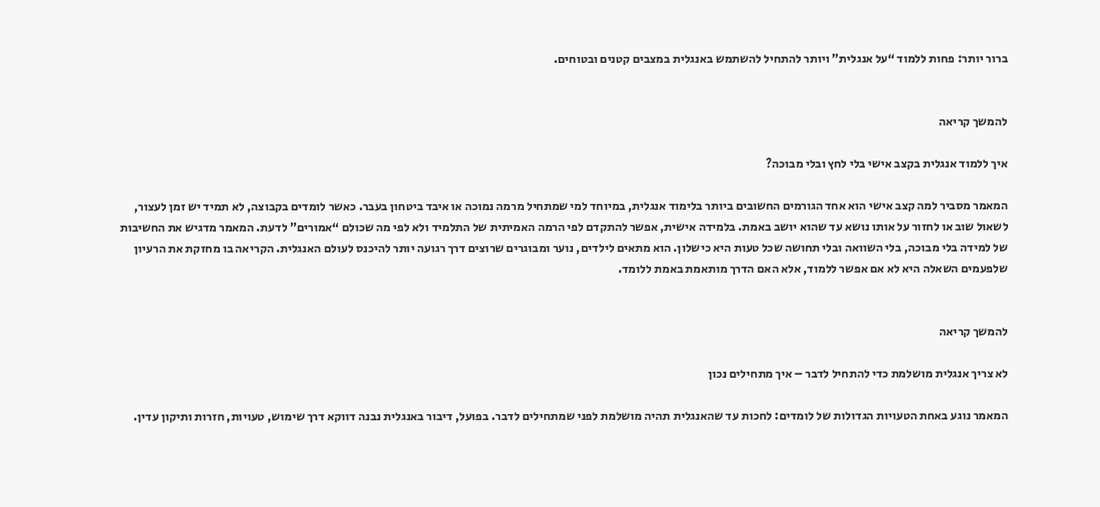ברור יותר: פחות ללמוד “על אנגלית” ויותר להתחיל להשתמש באנגלית במצבים קטנים ובטוחים.


להמשך קריאה

איך ללמוד אנגלית בקצב אישי בלי לחץ ובלי מבוכה?

המאמר מסביר למה קצב אישי הוא אחד הגורמים החשובים ביותר בלימוד אנגלית, במיוחד למי שמתחיל מרמה נמוכה או איבד ביטחון בעבר. כאשר לומדים בקבוצה, לא תמיד יש זמן לעצור, לשאול שוב או לחזור על אותו נושא עד שהוא יושב באמת. בלמידה אישית, אפשר להתקדם לפי הרמה האמיתית של התלמיד ולא לפי מה שכולם “אמורים” לדעת. המאמר מדגיש את החשיבות של למידה בלי מבוכה, בלי השוואה ובלי תחושה שכל טעות היא כישלון. הוא מתאים לילדים, נוער ומבוגרים שרוצים דרך רגועה יותר להיכנס לעולם האנגלית. הקריאה בו מחזקת את הרעיון שלפעמים השאלה היא לא אם אפשר ללמוד, אלא האם הדרך מותאמת באמת ללומד.


להמשך קריאה

לא צריך אנגלית מושלמת כדי להתחיל לדבר – איך מתחילים נכון

המאמר נוגע באחת הטעויות הגדולות של לומדים: לחכות עד שהאנגלית תהיה מושלמת לפני שמתחילים לדבר. בפועל, דיבור באנגלית נבנה דווקא דרך שימוש, טעויות, חזרות ותיקון עדין.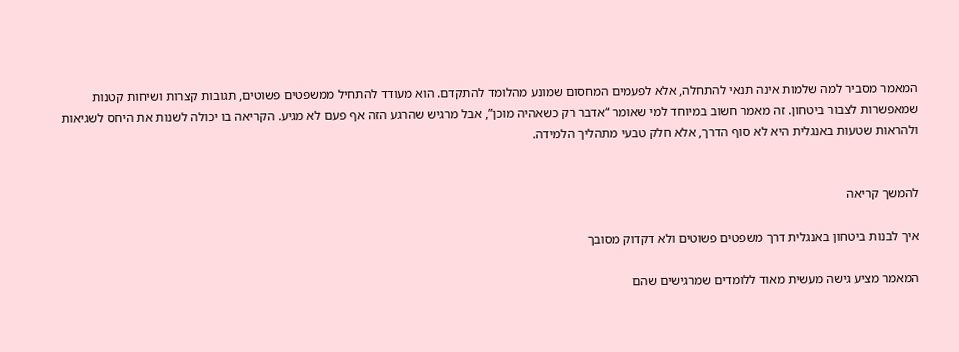המאמר מסביר למה שלמות אינה תנאי להתחלה, אלא לפעמים המחסום שמונע מהלומד להתקדם. הוא מעודד להתחיל ממשפטים פשוטים, תגובות קצרות ושיחות קטנות שמאפשרות לצבור ביטחון. זה מאמר חשוב במיוחד למי שאומר “אדבר רק כשאהיה מוכן”, אבל מרגיש שהרגע הזה אף פעם לא מגיע. הקריאה בו יכולה לשנות את היחס לשגיאות ולהראות שטעות באנגלית היא לא סוף הדרך, אלא חלק טבעי מתהליך הלמידה.


להמשך קריאה

איך לבנות ביטחון באנגלית דרך משפטים פשוטים ולא דקדוק מסובך

המאמר מציע גישה מעשית מאוד ללומדים שמרגישים שהם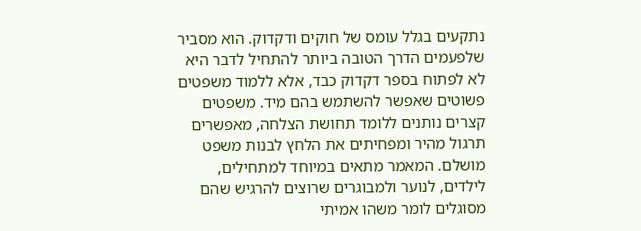נתקעים בגלל עומס של חוקים ודקדוק. הוא מסביר שלפעמים הדרך הטובה ביותר להתחיל לדבר היא לא לפתוח בספר דקדוק כבד, אלא ללמוד משפטים פשוטים שאפשר להשתמש בהם מיד. משפטים קצרים נותנים ללומד תחושת הצלחה, מאפשרים תרגול מהיר ומפחיתים את הלחץ לבנות משפט מושלם. המאמר מתאים במיוחד למתחילים, לילדים, לנוער ולמבוגרים שרוצים להרגיש שהם מסוגלים לומר משהו אמיתי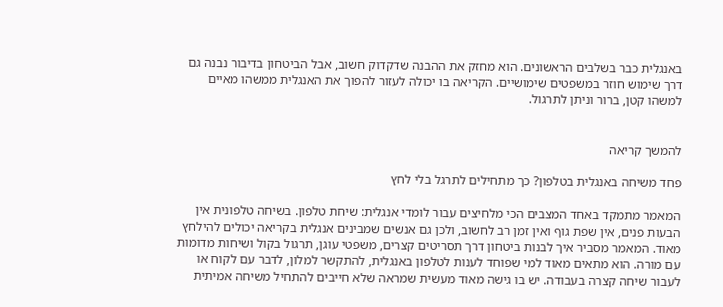באנגלית כבר בשלבים הראשונים. הוא מחזק את ההבנה שדקדוק חשוב, אבל הביטחון בדיבור נבנה גם דרך שימוש חוזר במשפטים שימושיים. הקריאה בו יכולה לעזור להפוך את האנגלית ממשהו מאיים למשהו קטן, ברור וניתן לתרגול.


להמשך קריאה

פחד משיחה באנגלית בטלפון? כך מתחילים לתרגל בלי לחץ

המאמר מתמקד באחד המצבים הכי מלחיצים עבור לומדי אנגלית: שיחת טלפון. בשיחה טלפונית אין הבעות פנים, אין שפת גוף ואין זמן רב לחשוב, ולכן גם אנשים שמבינים אנגלית בקריאה יכולים להילחץ מאוד. המאמר מסביר איך לבנות ביטחון דרך תסריטים קצרים, משפטי עוגן, תרגול בקול ושיחות מדומות עם מורה. הוא מתאים מאוד למי שפוחד לענות לטלפון באנגלית, להתקשר למלון, לדבר עם לקוח או לעבור שיחה קצרה בעבודה. יש בו גישה מאוד מעשית שמראה שלא חייבים להתחיל משיחה אמיתית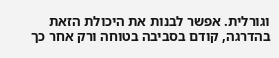וגורלית. אפשר לבנות את היכולת הזאת בהדרגה, קודם בסביבה בטוחה ורק אחר כך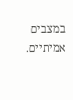במצבים אמיתיים.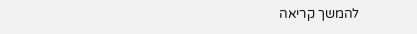להמשך קריאה